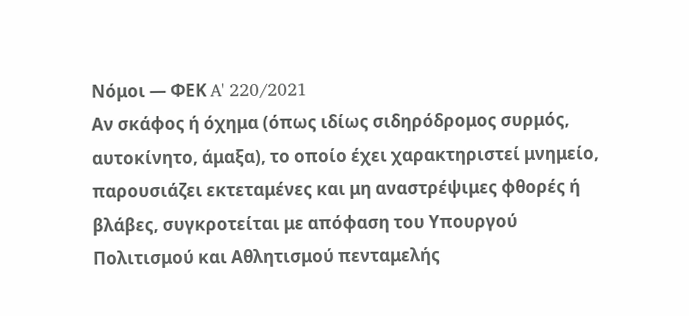Νόμοι — ΦΕΚ A' 220/2021
Αν σκάφος ή όχημα (όπως ιδίως σιδηρόδρομος συρμός, αυτοκίνητο, άμαξα), το οποίο έχει χαρακτηριστεί μνημείο, παρουσιάζει εκτεταμένες και μη αναστρέψιμες φθορές ή βλάβες, συγκροτείται με απόφαση του Υπουργού Πολιτισμού και Αθλητισμού πενταμελής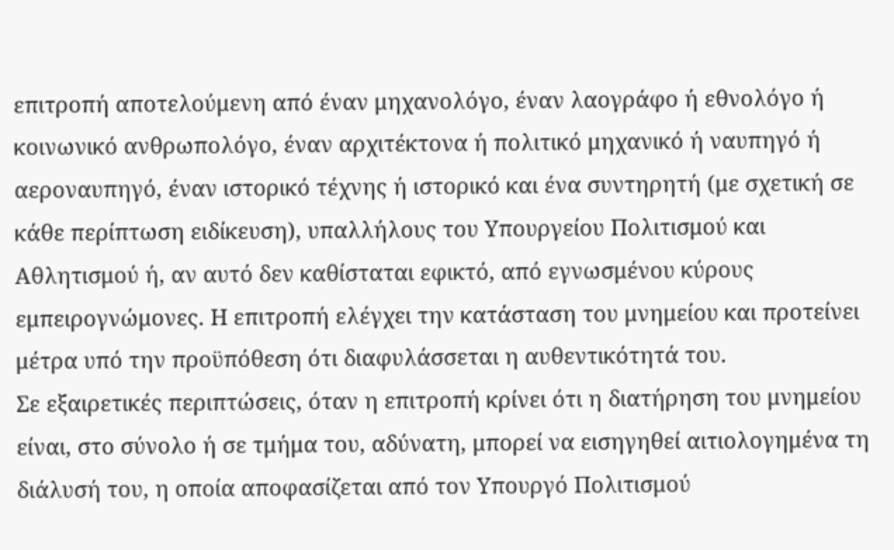επιτροπή αποτελούμενη από έναν μηχανολόγο, έναν λαογράφο ή εθνολόγο ή κοινωνικό ανθρωπολόγο, έναν αρχιτέκτονα ή πολιτικό μηχανικό ή ναυπηγό ή αεροναυπηγό, έναν ιστορικό τέχνης ή ιστορικό και ένα συντηρητή (με σχετική σε κάθε περίπτωση ειδίκευση), υπαλλήλους του Υπουργείου Πολιτισμού και Αθλητισμού ή, αν αυτό δεν καθίσταται εφικτό, από εγνωσμένου κύρους εμπειρογνώμονες. Η επιτροπή ελέγχει την κατάσταση του μνημείου και προτείνει μέτρα υπό την προϋπόθεση ότι διαφυλάσσεται η αυθεντικότητά του.
Σε εξαιρετικές περιπτώσεις, όταν η επιτροπή κρίνει ότι η διατήρηση του μνημείου είναι, στο σύνολο ή σε τμήμα του, αδύνατη, μπορεί να εισηγηθεί αιτιολογημένα τη διάλυσή του, η οποία αποφασίζεται από τον Υπουργό Πολιτισμού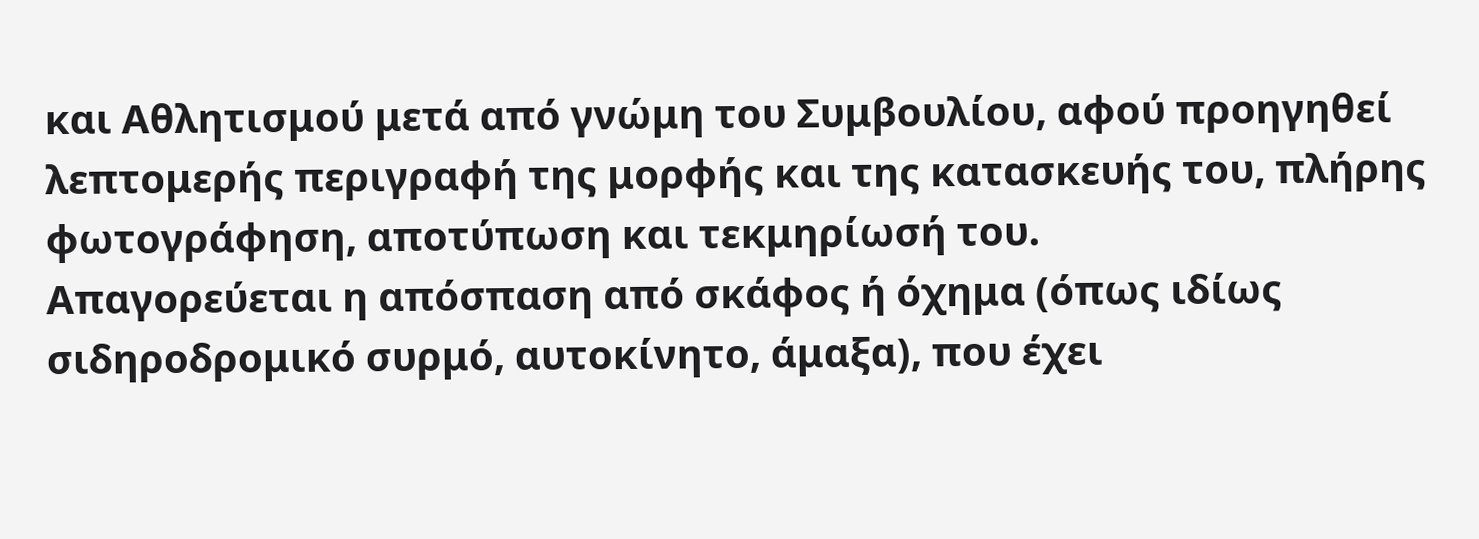και Αθλητισμού μετά από γνώμη του Συμβουλίου, αφού προηγηθεί λεπτομερής περιγραφή της μορφής και της κατασκευής του, πλήρης φωτογράφηση, αποτύπωση και τεκμηρίωσή του.
Απαγορεύεται η απόσπαση από σκάφος ή όχημα (όπως ιδίως σιδηροδρομικό συρμό, αυτοκίνητο, άμαξα), που έχει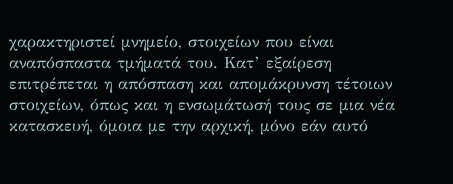χαρακτηριστεί μνημείο, στοιχείων που είναι αναπόσπαστα τμήματά του. Κατ’ εξαίρεση επιτρέπεται η απόσπαση και απομάκρυνση τέτοιων στοιχείων, όπως και η ενσωμάτωσή τους σε μια νέα κατασκευή, όμοια με την αρχική, μόνο εάν αυτό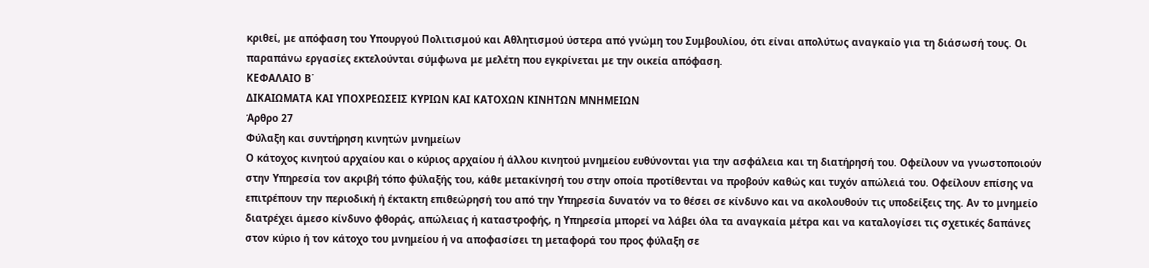κριθεί, με απόφαση του Υπουργού Πολιτισμού και Αθλητισμού ύστερα από γνώμη του Συμβουλίου, ότι είναι απολύτως αναγκαίο για τη διάσωσή τους. Οι παραπάνω εργασίες εκτελούνται σύμφωνα με μελέτη που εγκρίνεται με την οικεία απόφαση.
ΚΕΦΑΛΑΙΟ Β΄
ΔΙΚΑΙΩΜΑΤΑ ΚΑΙ ΥΠΟΧΡΕΩΣΕΙΣ ΚΥΡΙΩΝ ΚΑΙ ΚΑΤΟΧΩΝ ΚΙΝΗΤΩΝ ΜΝΗΜΕΙΩΝ
Άρθρο 27
Φύλαξη και συντήρηση κινητών μνημείων
Ο κάτοχος κινητού αρχαίου και ο κύριος αρχαίου ή άλλου κινητού μνημείου ευθύνονται για την ασφάλεια και τη διατήρησή του. Οφείλουν να γνωστοποιούν στην Υπηρεσία τον ακριβή τόπο φύλαξής του, κάθε μετακίνησή του στην οποία προτίθενται να προβούν καθώς και τυχόν απώλειά του. Οφείλουν επίσης να επιτρέπουν την περιοδική ή έκτακτη επιθεώρησή του από την Υπηρεσία δυνατόν να το θέσει σε κίνδυνο και να ακολουθούν τις υποδείξεις της. Αν το μνημείο διατρέχει άμεσο κίνδυνο φθοράς, απώλειας ή καταστροφής, η Υπηρεσία μπορεί να λάβει όλα τα αναγκαία μέτρα και να καταλογίσει τις σχετικές δαπάνες στον κύριο ή τον κάτοχο του μνημείου ή να αποφασίσει τη μεταφορά του προς φύλαξη σε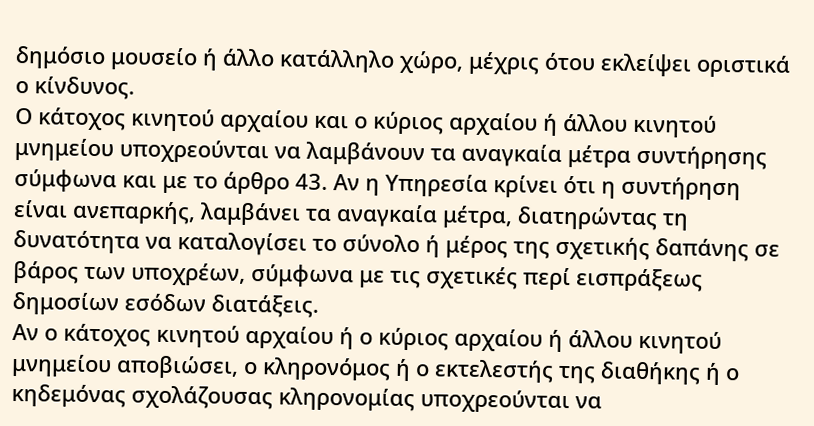δημόσιο μουσείο ή άλλο κατάλληλο χώρο, μέχρις ότου εκλείψει οριστικά ο κίνδυνος.
Ο κάτοχος κινητού αρχαίου και ο κύριος αρχαίου ή άλλου κινητού μνημείου υποχρεούνται να λαμβάνουν τα αναγκαία μέτρα συντήρησης σύμφωνα και με το άρθρο 43. Αν η Υπηρεσία κρίνει ότι η συντήρηση είναι ανεπαρκής, λαμβάνει τα αναγκαία μέτρα, διατηρώντας τη δυνατότητα να καταλογίσει το σύνολο ή μέρος της σχετικής δαπάνης σε βάρος των υποχρέων, σύμφωνα με τις σχετικές περί εισπράξεως δημοσίων εσόδων διατάξεις.
Αν ο κάτοχος κινητού αρχαίου ή ο κύριος αρχαίου ή άλλου κινητού μνημείου αποβιώσει, ο κληρονόμος ή ο εκτελεστής της διαθήκης ή ο κηδεμόνας σχολάζουσας κληρονομίας υποχρεούνται να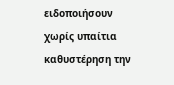ειδοποιήσουν χωρίς υπαίτια καθυστέρηση την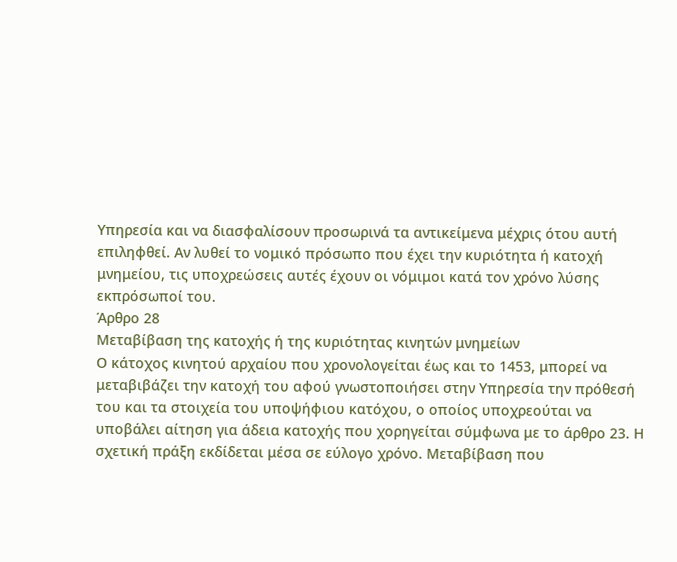Υπηρεσία και να διασφαλίσουν προσωρινά τα αντικείμενα μέχρις ότου αυτή επιληφθεί. Αν λυθεί το νομικό πρόσωπο που έχει την κυριότητα ή κατοχή μνημείου, τις υποχρεώσεις αυτές έχουν οι νόμιμοι κατά τον χρόνο λύσης εκπρόσωποί του.
Άρθρο 28
Μεταβίβαση της κατοχής ή της κυριότητας κινητών μνημείων
Ο κάτοχος κινητού αρχαίου που χρονολογείται έως και το 1453, μπορεί να μεταβιβάζει την κατοχή του αφού γνωστοποιήσει στην Υπηρεσία την πρόθεσή του και τα στοιχεία του υποψήφιου κατόχου, ο οποίος υποχρεούται να υποβάλει αίτηση για άδεια κατοχής που χορηγείται σύμφωνα με το άρθρο 23. Η σχετική πράξη εκδίδεται μέσα σε εύλογο χρόνο. Μεταβίβαση που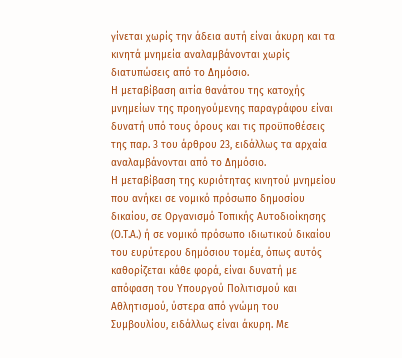γίνεται χωρίς την άδεια αυτή είναι άκυρη και τα κινητά μνημεία αναλαμβάνονται χωρίς διατυπώσεις από το Δημόσιο.
Η μεταβίβαση αιτία θανάτου της κατοχής μνημείων της προηγούμενης παραγράφου είναι δυνατή υπό τους όρους και τις προϋποθέσεις της παρ. 3 του άρθρου 23, ειδάλλως τα αρχαία αναλαμβάνονται από το Δημόσιο.
Η μεταβίβαση της κυριότητας κινητού μνημείου που ανήκει σε νομικό πρόσωπο δημοσίου δικαίου, σε Οργανισμό Τοπικής Αυτοδιοίκησης (Ο.Τ.Α.) ή σε νομικό πρόσωπο ιδιωτικού δικαίου του ευρύτερου δημόσιου τομέα, όπως αυτός καθορίζεται κάθε φορά, είναι δυνατή με απόφαση του Υπουργού Πολιτισμού και Αθλητισμού, ύστερα από γνώμη του Συμβουλίου, ειδάλλως είναι άκυρη. Με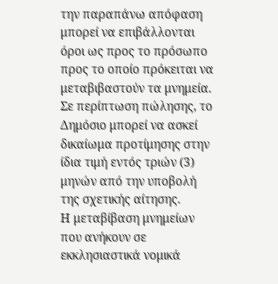την παραπάνω απόφαση μπορεί να επιβάλλονται όροι ως προς το πρόσωπο προς το οποίο πρόκειται να μεταβιβαστούν τα μνημεία. Σε περίπτωση πώλησης, το Δημόσιο μπορεί να ασκεί δικαίωμα προτίμησης στην ίδια τιμή εντός τριών (3) μηνών από την υποβολή της σχετικής αίτησης.
Η μεταβίβαση μνημείων που ανήκουν σε εκκλησιαστικά νομικά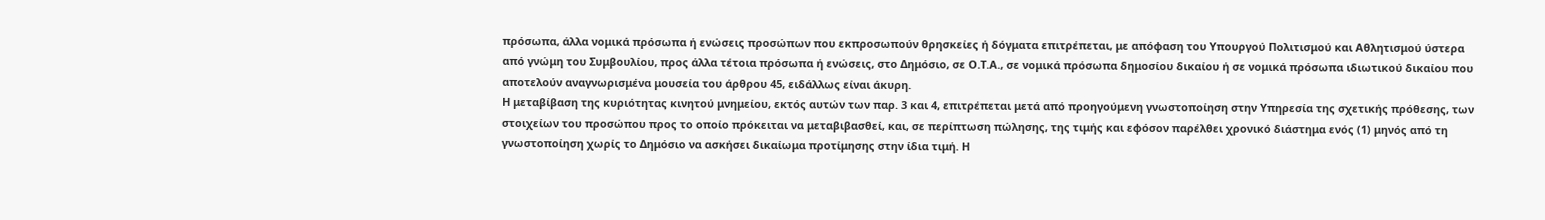πρόσωπα, άλλα νομικά πρόσωπα ή ενώσεις προσώπων που εκπροσωπούν θρησκείες ή δόγματα επιτρέπεται, με απόφαση του Υπουργού Πολιτισμού και Αθλητισμού ύστερα από γνώμη του Συμβουλίου, προς άλλα τέτοια πρόσωπα ή ενώσεις, στο Δημόσιο, σε Ο.Τ.Α., σε νομικά πρόσωπα δημοσίου δικαίου ή σε νομικά πρόσωπα ιδιωτικού δικαίου που αποτελούν αναγνωρισμένα μουσεία του άρθρου 45, ειδάλλως είναι άκυρη.
Η μεταβίβαση της κυριότητας κινητού μνημείου, εκτός αυτών των παρ. 3 και 4, επιτρέπεται μετά από προηγούμενη γνωστοποίηση στην Υπηρεσία της σχετικής πρόθεσης, των στοιχείων του προσώπου προς το οποίο πρόκειται να μεταβιβασθεί, και, σε περίπτωση πώλησης, της τιμής και εφόσον παρέλθει χρονικό διάστημα ενός (1) μηνός από τη γνωστοποίηση χωρίς το Δημόσιο να ασκήσει δικαίωμα προτίμησης στην ίδια τιμή. Η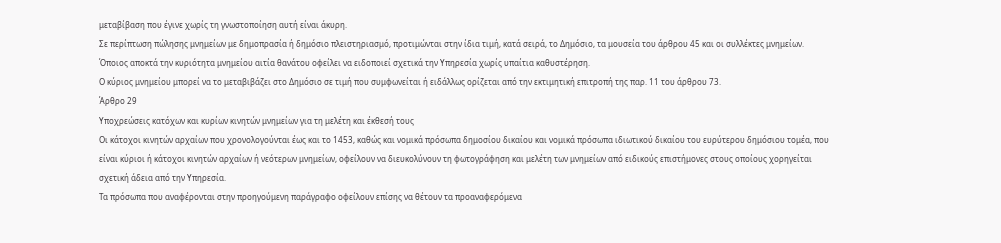μεταβίβαση που έγινε χωρίς τη γνωστοποίηση αυτή είναι άκυρη.
Σε περίπτωση πώλησης μνημείων με δημοπρασία ή δημόσιο πλειστηριασμό, προτιμώνται στην ίδια τιμή, κατά σειρά, το Δημόσιο, τα μουσεία του άρθρου 45 και οι συλλέκτες μνημείων.
Όποιος αποκτά την κυριότητα μνημείου αιτία θανάτου οφείλει να ειδοποιεί σχετικά την Υπηρεσία χωρίς υπαίτια καθυστέρηση.
Ο κύριος μνημείου μπορεί να το μεταβιβάζει στο Δημόσιο σε τιμή που συμφωνείται ή ειδάλλως ορίζεται από την εκτιμητική επιτροπή της παρ. 11 του άρθρου 73.
Άρθρο 29
Υποχρεώσεις κατόχων και κυρίων κινητών μνημείων για τη μελέτη και έκθεσή τους
Οι κάτοχοι κινητών αρχαίων που χρονολογούνται έως και το 1453, καθώς και νομικά πρόσωπα δημοσίου δικαίου και νομικά πρόσωπα ιδιωτικού δικαίου του ευρύτερου δημόσιου τομέα, που είναι κύριοι ή κάτοχοι κινητών αρχαίων ή νεότερων μνημείων, οφείλουν να διευκολύνουν τη φωτογράφηση και μελέτη των μνημείων από ειδικούς επιστήμονες στους οποίους χορηγείται σχετική άδεια από την Υπηρεσία.
Τα πρόσωπα που αναφέρονται στην προηγούμενη παράγραφο οφείλουν επίσης να θέτουν τα προαναφερόμενα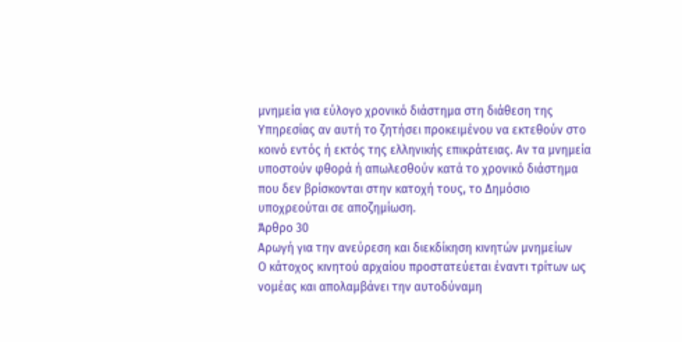μνημεία για εύλογο χρονικό διάστημα στη διάθεση της Υπηρεσίας αν αυτή το ζητήσει προκειμένου να εκτεθούν στο κοινό εντός ή εκτός της ελληνικής επικράτειας. Αν τα μνημεία υποστούν φθορά ή απωλεσθούν κατά το χρονικό διάστημα που δεν βρίσκονται στην κατοχή τους, το Δημόσιο υποχρεούται σε αποζημίωση.
Άρθρο 30
Αρωγή για την ανεύρεση και διεκδίκηση κινητών μνημείων
Ο κάτοχος κινητού αρχαίου προστατεύεται έναντι τρίτων ως νομέας και απολαμβάνει την αυτοδύναμη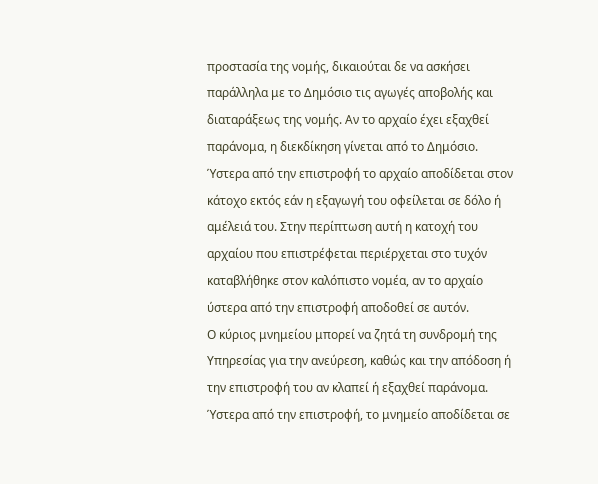προστασία της νομής, δικαιούται δε να ασκήσει παράλληλα με το Δημόσιο τις αγωγές αποβολής και διαταράξεως της νομής. Αν το αρχαίο έχει εξαχθεί παράνομα, η διεκδίκηση γίνεται από το Δημόσιο. Ύστερα από την επιστροφή το αρχαίο αποδίδεται στον κάτοχο εκτός εάν η εξαγωγή του οφείλεται σε δόλο ή αμέλειά του. Στην περίπτωση αυτή η κατοχή του αρχαίου που επιστρέφεται περιέρχεται στο τυχόν καταβλήθηκε στον καλόπιστο νομέα, αν το αρχαίο ύστερα από την επιστροφή αποδοθεί σε αυτόν.
Ο κύριος μνημείου μπορεί να ζητά τη συνδρομή της Υπηρεσίας για την ανεύρεση, καθώς και την απόδοση ή την επιστροφή του αν κλαπεί ή εξαχθεί παράνομα. Ύστερα από την επιστροφή, το μνημείο αποδίδεται σε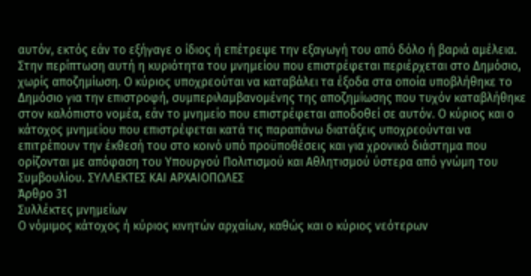αυτόν, εκτός εάν το εξήγαγε ο ίδιος ή επέτρεψε την εξαγωγή του από δόλο ή βαριά αμέλεια. Στην περίπτωση αυτή η κυριότητα του μνημείου που επιστρέφεται περιέρχεται στο Δημόσιο, χωρίς αποζημίωση. Ο κύριος υποχρεούται να καταβάλει τα έξοδα στα οποία υποβλήθηκε το Δημόσιο για την επιστροφή, συμπεριλαμβανομένης της αποζημίωσης που τυχόν καταβλήθηκε στον καλόπιστο νομέα, εάν το μνημείο που επιστρέφεται αποδοθεί σε αυτόν. Ο κύριος και ο κάτοχος μνημείου που επιστρέφεται κατά τις παραπάνω διατάξεις υποχρεούνται να επιτρέπουν την έκθεσή του στο κοινό υπό προϋποθέσεις και για χρονικό διάστημα που ορίζονται με απόφαση του Υπουργού Πολιτισμού και Αθλητισμού ύστερα από γνώμη του Συμβουλίου. ΣΥΛΛΕΚΤΕΣ ΚΑΙ ΑΡΧΑΙΟΠΩΛΕΣ
Άρθρο 31
Συλλέκτες μνημείων
Ο νόμιμος κάτοχος ή κύριος κινητών αρχαίων, καθώς και ο κύριος νεότερων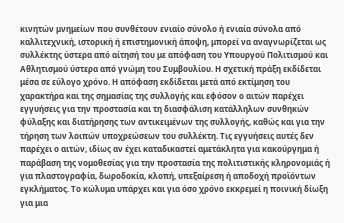κινητών μνημείων που συνθέτουν ενιαίο σύνολο ή ενιαία σύνολα από καλλιτεχνική, ιστορική ή επιστημονική άποψη, μπορεί να αναγνωρίζεται ως συλλέκτης ύστερα από αίτησή του με απόφαση του Υπουργού Πολιτισμού και Αθλητισμού ύστερα από γνώμη του Συμβουλίου. Η σχετική πράξη εκδίδεται μέσα σε εύλογο χρόνο. Η απόφαση εκδίδεται μετά από εκτίμηση του χαρακτήρα και της σημασίας της συλλογής και εφόσον ο αιτών παρέχει εγγυήσεις για την προστασία και τη διασφάλιση κατάλληλων συνθηκών φύλαξης και διατήρησης των αντικειμένων της συλλογής, καθώς και για την τήρηση των λοιπών υποχρεώσεων του συλλέκτη. Τις εγγυήσεις αυτές δεν παρέχει ο αιτών, ιδίως αν έχει καταδικαστεί αμετάκλητα για κακούργημα ή παράβαση της νομοθεσίας για την προστασία της πολιτιστικής κληρονομιάς ή για πλαστογραφία, δωροδοκία, κλοπή, υπεξαίρεση ή αποδοχή προϊόντων εγκλήματος. Το κώλυμα υπάρχει και για όσο χρόνο εκκρεμεί η ποινική δίωξη για μια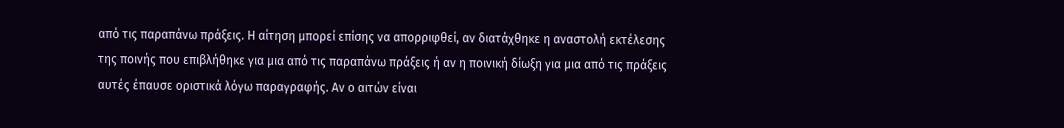από τις παραπάνω πράξεις. Η αίτηση μπορεί επίσης να απορριφθεί, αν διατάχθηκε η αναστολή εκτέλεσης της ποινής που επιβλήθηκε για μια από τις παραπάνω πράξεις ή αν η ποινική δίωξη για μια από τις πράξεις αυτές έπαυσε οριστικά λόγω παραγραφής. Αν ο αιτών είναι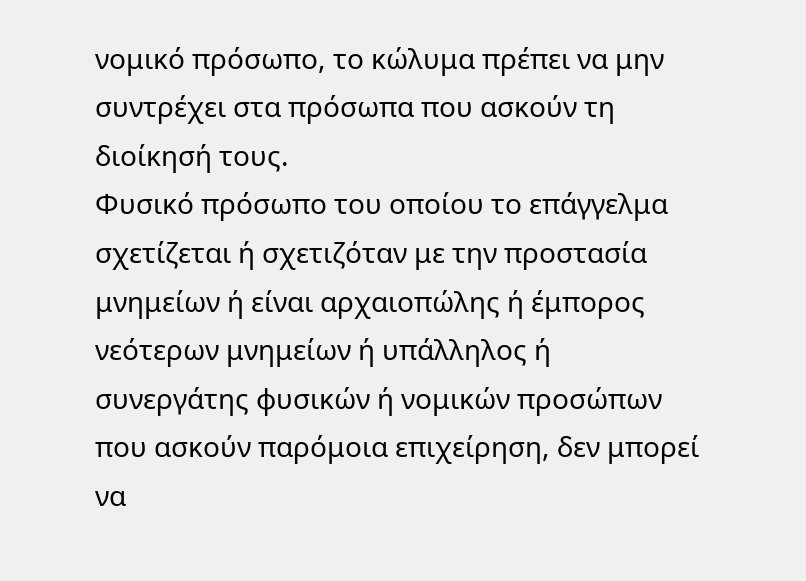νομικό πρόσωπο, το κώλυμα πρέπει να μην συντρέχει στα πρόσωπα που ασκούν τη διοίκησή τους.
Φυσικό πρόσωπο του οποίου το επάγγελμα σχετίζεται ή σχετιζόταν με την προστασία μνημείων ή είναι αρχαιοπώλης ή έμπορος νεότερων μνημείων ή υπάλληλος ή συνεργάτης φυσικών ή νομικών προσώπων που ασκούν παρόμοια επιχείρηση, δεν μπορεί να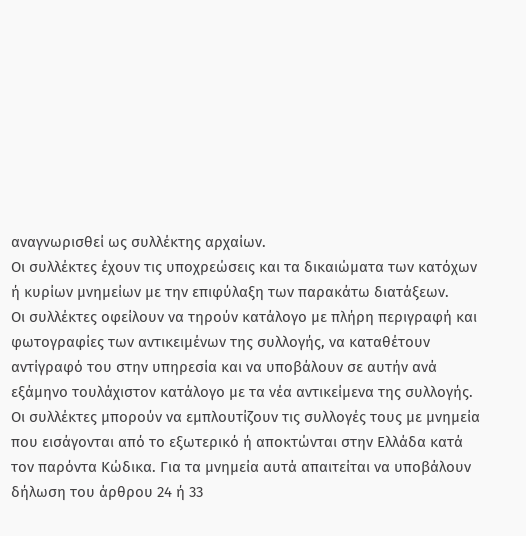αναγνωρισθεί ως συλλέκτης αρχαίων.
Οι συλλέκτες έχουν τις υποχρεώσεις και τα δικαιώματα των κατόχων ή κυρίων μνημείων με την επιφύλαξη των παρακάτω διατάξεων.
Οι συλλέκτες οφείλουν να τηρούν κατάλογο με πλήρη περιγραφή και φωτογραφίες των αντικειμένων της συλλογής, να καταθέτουν αντίγραφό του στην υπηρεσία και να υποβάλουν σε αυτήν ανά εξάμηνο τουλάχιστον κατάλογο με τα νέα αντικείμενα της συλλογής.
Οι συλλέκτες μπορούν να εμπλουτίζουν τις συλλογές τους με μνημεία που εισάγονται από το εξωτερικό ή αποκτώνται στην Ελλάδα κατά τον παρόντα Κώδικα. Για τα μνημεία αυτά απαιτείται να υποβάλουν δήλωση του άρθρου 24 ή 33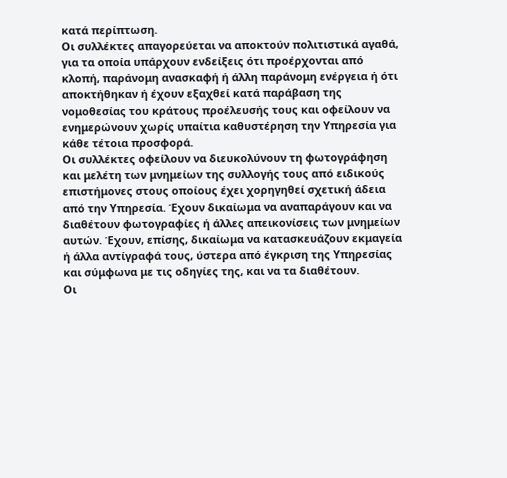κατά περίπτωση.
Οι συλλέκτες απαγορεύεται να αποκτούν πολιτιστικά αγαθά, για τα οποία υπάρχουν ενδείξεις ότι προέρχονται από κλοπή, παράνομη ανασκαφή ή άλλη παράνομη ενέργεια ή ότι αποκτήθηκαν ή έχουν εξαχθεί κατά παράβαση της νομοθεσίας του κράτους προέλευσής τους και οφείλουν να ενημερώνουν χωρίς υπαίτια καθυστέρηση την Υπηρεσία για κάθε τέτοια προσφορά.
Οι συλλέκτες οφείλουν να διευκολύνουν τη φωτογράφηση και μελέτη των μνημείων της συλλογής τους από ειδικούς επιστήμονες στους οποίους έχει χορηγηθεί σχετική άδεια από την Υπηρεσία. Έχουν δικαίωμα να αναπαράγουν και να διαθέτουν φωτογραφίες ή άλλες απεικονίσεις των μνημείων αυτών. Έχουν, επίσης, δικαίωμα να κατασκευάζουν εκμαγεία ή άλλα αντίγραφά τους, ύστερα από έγκριση της Υπηρεσίας και σύμφωνα με τις οδηγίες της, και να τα διαθέτουν.
Οι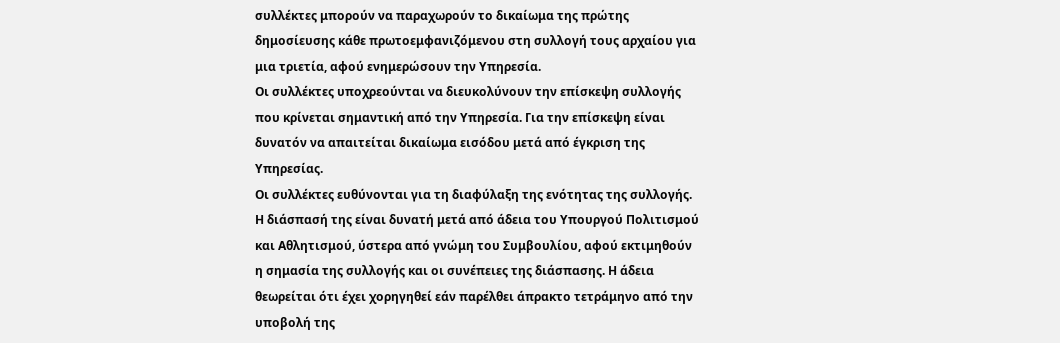συλλέκτες μπορούν να παραχωρούν το δικαίωμα της πρώτης δημοσίευσης κάθε πρωτοεμφανιζόμενου στη συλλογή τους αρχαίου για μια τριετία, αφού ενημερώσουν την Υπηρεσία.
Οι συλλέκτες υποχρεούνται να διευκολύνουν την επίσκεψη συλλογής που κρίνεται σημαντική από την Υπηρεσία. Για την επίσκεψη είναι δυνατόν να απαιτείται δικαίωμα εισόδου μετά από έγκριση της Υπηρεσίας.
Οι συλλέκτες ευθύνονται για τη διαφύλαξη της ενότητας της συλλογής. Η διάσπασή της είναι δυνατή μετά από άδεια του Υπουργού Πολιτισμού και Αθλητισμού, ύστερα από γνώμη του Συμβουλίου, αφού εκτιμηθούν η σημασία της συλλογής και οι συνέπειες της διάσπασης. Η άδεια θεωρείται ότι έχει χορηγηθεί εάν παρέλθει άπρακτο τετράμηνο από την υποβολή της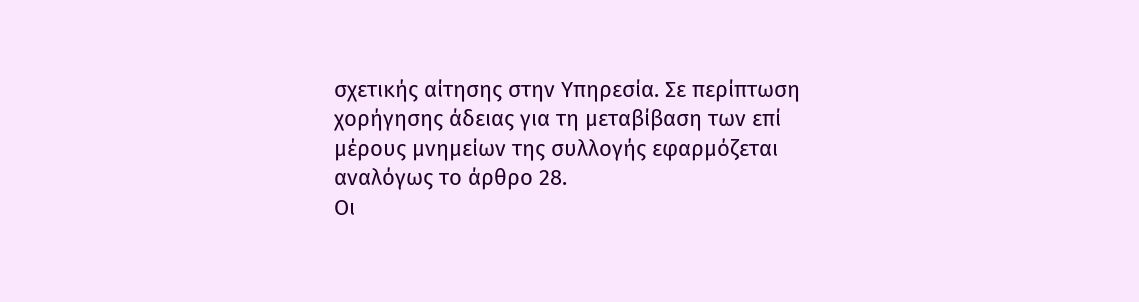σχετικής αίτησης στην Υπηρεσία. Σε περίπτωση χορήγησης άδειας για τη μεταβίβαση των επί μέρους μνημείων της συλλογής εφαρμόζεται αναλόγως το άρθρο 28.
Οι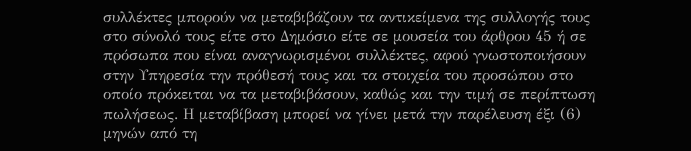συλλέκτες μπορούν να μεταβιβάζουν τα αντικείμενα της συλλογής τους στο σύνολό τους είτε στο Δημόσιο είτε σε μουσεία του άρθρου 45 ή σε πρόσωπα που είναι αναγνωρισμένοι συλλέκτες, αφού γνωστοποιήσουν στην Υπηρεσία την πρόθεσή τους και τα στοιχεία του προσώπου στο οποίο πρόκειται να τα μεταβιβάσουν, καθώς και την τιμή σε περίπτωση πωλήσεως. Η μεταβίβαση μπορεί να γίνει μετά την παρέλευση έξι (6) μηνών από τη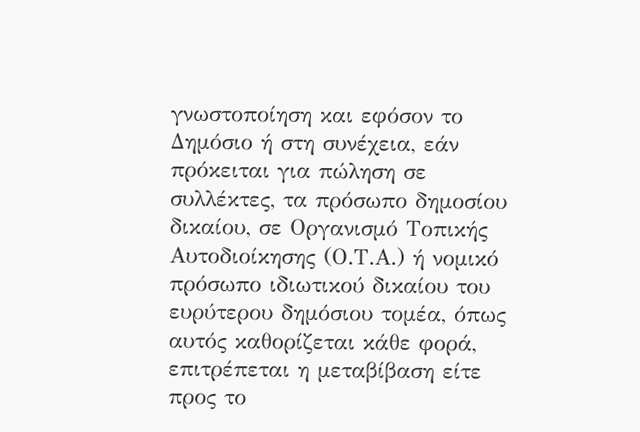γνωστοποίηση και εφόσον το Δημόσιο ή στη συνέχεια, εάν πρόκειται για πώληση σε συλλέκτες, τα πρόσωπο δημοσίου δικαίου, σε Οργανισμό Τοπικής Αυτοδιοίκησης (Ο.Τ.Α.) ή νομικό πρόσωπο ιδιωτικού δικαίου του ευρύτερου δημόσιου τομέα, όπως αυτός καθορίζεται κάθε φορά, επιτρέπεται η μεταβίβαση είτε προς το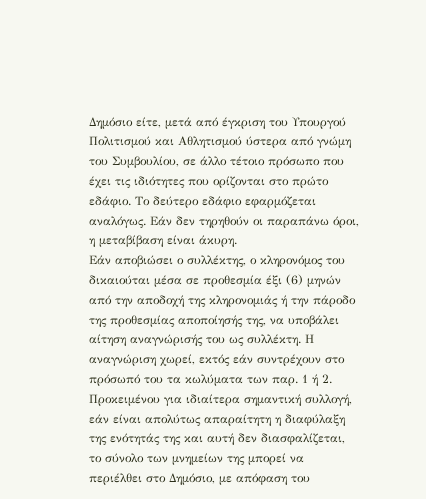Δημόσιο είτε, μετά από έγκριση του Υπουργού Πολιτισμού και Αθλητισμού ύστερα από γνώμη του Συμβουλίου, σε άλλο τέτοιο πρόσωπο που έχει τις ιδιότητες που ορίζονται στο πρώτο εδάφιο. Το δεύτερο εδάφιο εφαρμόζεται αναλόγως. Εάν δεν τηρηθούν οι παραπάνω όροι, η μεταβίβαση είναι άκυρη.
Εάν αποβιώσει ο συλλέκτης, ο κληρονόμος του δικαιούται μέσα σε προθεσμία έξι (6) μηνών από την αποδοχή της κληρονομιάς ή την πάροδο της προθεσμίας αποποίησής της, να υποβάλει αίτηση αναγνώρισής του ως συλλέκτη. Η αναγνώριση χωρεί, εκτός εάν συντρέχουν στο πρόσωπό του τα κωλύματα των παρ. 1 ή 2. Προκειμένου για ιδιαίτερα σημαντική συλλογή, εάν είναι απολύτως απαραίτητη η διαφύλαξη της ενότητάς της και αυτή δεν διασφαλίζεται, το σύνολο των μνημείων της μπορεί να περιέλθει στο Δημόσιο, με απόφαση του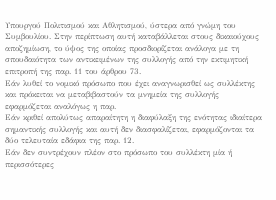Υπουργού Πολιτισμού και Αθλητισμού, ύστερα από γνώμη του Συμβουλίου. Στην περίπτωση αυτή καταβάλλεται στους δικαιούχους αποζημίωση, το ύψος της οποίας προσδιορίζεται ανάλογα με τη σπουδαιότητα των αντικειμένων της συλλογής από την εκτιμητική επιτροπή της παρ. 11 του άρθρου 73.
Εάν λυθεί το νομικό πρόσωπο που έχει αναγνωρισθεί ως συλλέκτης και πρόκειται να μεταβιβαστούν τα μνημεία της συλλογής εφαρμόζεται αναλόγως η παρ.
Εάν κριθεί απολύτως απαραίτητη η διαφύλαξη της ενότητας ιδιαίτερα σημαντικής συλλογής και αυτή δεν διασφαλίζεται, εφαρμόζονται τα δύο τελευταία εδάφια της παρ. 12.
Εάν δεν συντρέχουν πλέον στο πρόσωπο του συλλέκτη μία ή περισσότερες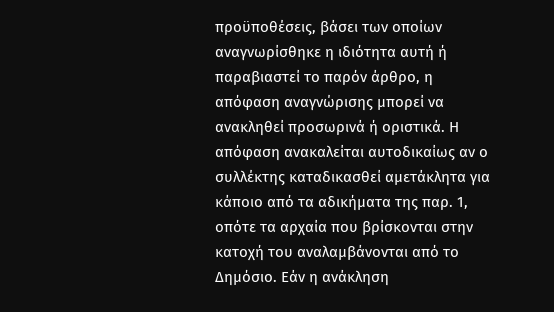προϋποθέσεις, βάσει των οποίων αναγνωρίσθηκε η ιδιότητα αυτή ή παραβιαστεί το παρόν άρθρο, η απόφαση αναγνώρισης μπορεί να ανακληθεί προσωρινά ή οριστικά. Η απόφαση ανακαλείται αυτοδικαίως αν ο συλλέκτης καταδικασθεί αμετάκλητα για κάποιο από τα αδικήματα της παρ. 1, οπότε τα αρχαία που βρίσκονται στην κατοχή του αναλαμβάνονται από το Δημόσιο. Εάν η ανάκληση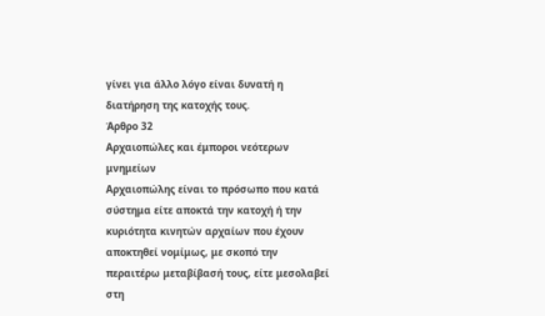γίνει για άλλο λόγο είναι δυνατή η διατήρηση της κατοχής τους.
Άρθρο 32
Αρχαιοπώλες και έμποροι νεότερων μνημείων
Αρχαιοπώλης είναι το πρόσωπο που κατά σύστημα είτε αποκτά την κατοχή ή την κυριότητα κινητών αρχαίων που έχουν αποκτηθεί νομίμως, με σκοπό την περαιτέρω μεταβίβασή τους, είτε μεσολαβεί στη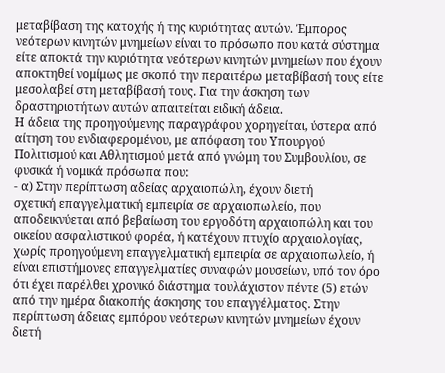μεταβίβαση της κατοχής ή της κυριότητας αυτών. Έμπορος νεότερων κινητών μνημείων είναι το πρόσωπο που κατά σύστημα είτε αποκτά την κυριότητα νεότερων κινητών μνημείων που έχουν αποκτηθεί νομίμως με σκοπό την περαιτέρω μεταβίβασή τους είτε μεσολαβεί στη μεταβίβασή τους. Για την άσκηση των δραστηριοτήτων αυτών απαιτείται ειδική άδεια.
Η άδεια της προηγούμενης παραγράφου χορηγείται, ύστερα από αίτηση του ενδιαφερομένου, με απόφαση του Υπουργού Πολιτισμού και Αθλητισμού μετά από γνώμη του Συμβουλίου, σε φυσικά ή νομικά πρόσωπα που:
- α) Στην περίπτωση αδείας αρχαιοπώλη, έχουν διετή
σχετική επαγγελματική εμπειρία σε αρχαιοπωλείο, που αποδεικνύεται από βεβαίωση του εργοδότη αρχαιοπώλη και του οικείου ασφαλιστικού φορέα, ή κατέχουν πτυχίο αρχαιολογίας, χωρίς προηγούμενη επαγγελματική εμπειρία σε αρχαιοπωλείο, ή είναι επιστήμονες επαγγελματίες συναφών μουσείων, υπό τον όρο ότι έχει παρέλθει χρονικό διάστημα τουλάχιστον πέντε (5) ετών από την ημέρα διακοπής άσκησης του επαγγέλματος. Στην περίπτωση άδειας εμπόρου νεότερων κινητών μνημείων έχουν διετή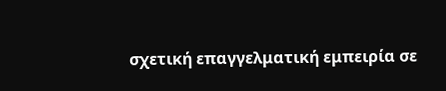σχετική επαγγελματική εμπειρία σε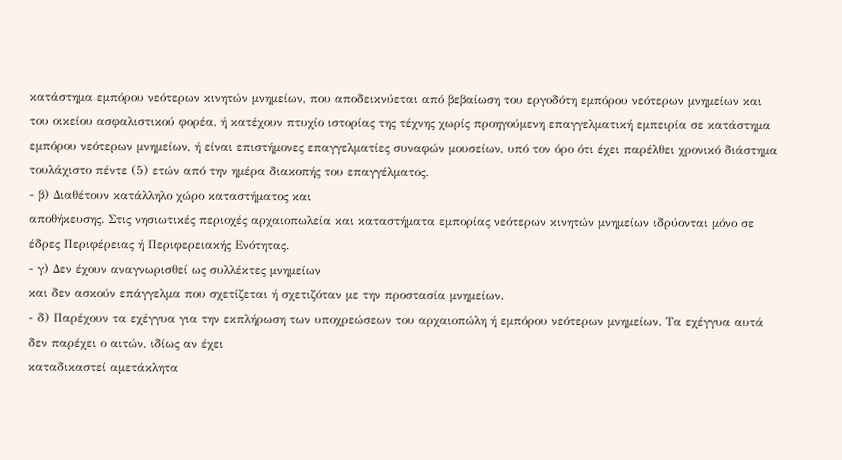κατάστημα εμπόρου νεότερων κινητών μνημείων, που αποδεικνύεται από βεβαίωση του εργοδότη εμπόρου νεότερων μνημείων και του οικείου ασφαλιστικού φορέα, ή κατέχουν πτυχίο ιστορίας της τέχνης χωρίς προηγούμενη επαγγελματική εμπειρία σε κατάστημα εμπόρου νεότερων μνημείων, ή είναι επιστήμονες επαγγελματίες συναφών μουσείων, υπό τον όρο ότι έχει παρέλθει χρονικό διάστημα τουλάχιστο πέντε (5) ετών από την ημέρα διακοπής του επαγγέλματος.
- β) Διαθέτουν κατάλληλο χώρο καταστήματος και
αποθήκευσης. Στις νησιωτικές περιοχές αρχαιοπωλεία και καταστήματα εμπορίας νεότερων κινητών μνημείων ιδρύονται μόνο σε έδρες Περιφέρειας ή Περιφερειακής Ενότητας.
- γ) Δεν έχουν αναγνωρισθεί ως συλλέκτες μνημείων
και δεν ασκούν επάγγελμα που σχετίζεται ή σχετιζόταν με την προστασία μνημείων.
- δ) Παρέχουν τα εχέγγυα για την εκπλήρωση των υποχρεώσεων του αρχαιοπώλη ή εμπόρου νεότερων μνημείων. Τα εχέγγυα αυτά δεν παρέχει ο αιτών, ιδίως αν έχει
καταδικαστεί αμετάκλητα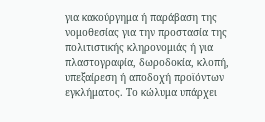για κακούργημα ή παράβαση της νομοθεσίας για την προστασία της πολιτιστικής κληρονομιάς ή για πλαστογραφία, δωροδοκία, κλοπή, υπεξαίρεση ή αποδοχή προϊόντων εγκλήματος. Το κώλυμα υπάρχει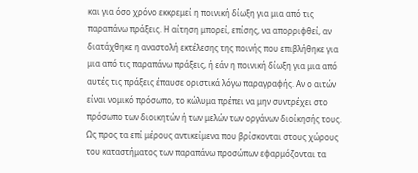και για όσο χρόνο εκκρεμεί η ποινική δίωξη για μια από τις παραπάνω πράξεις. Η αίτηση μπορεί, επίσης, να απορριφθεί, αν διατάχθηκε η αναστολή εκτέλεσης της ποινής που επιβλήθηκε για μια από τις παραπάνω πράξεις, ή εάν η ποινική δίωξη για μια από αυτές τις πράξεις έπαυσε οριστικά λόγω παραγραφής. Αν ο αιτών είναι νομικό πρόσωπο, το κώλυμα πρέπει να μην συντρέχει στο πρόσωπο των διοικητών ή των μελών των οργάνων διοίκησής τους.
Ως προς τα επί μέρους αντικείμενα που βρίσκονται στους χώρους του καταστήματος των παραπάνω προσώπων εφαρμόζονται τα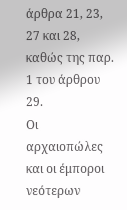άρθρα 21, 23, 27 και 28, καθώς της παρ. 1 του άρθρου 29.
Οι αρχαιοπώλες και οι έμποροι νεότερων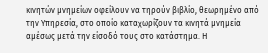κινητών μνημείων οφείλουν να τηρούν βιβλίο, θεωρημένο από την Υπηρεσία, στο οποίο καταχωρίζουν τα κινητά μνημεία αμέσως μετά την είσοδό τους στο κατάστημα. Η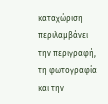καταχώριση περιλαμβάνει την περιγραφή, τη φωτογραφία και την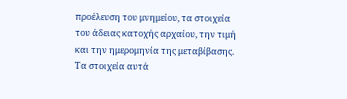προέλευση του μνημείου, τα στοιχεία του άδειας κατοχής αρχαίου, την τιμή και την ημερομηνία της μεταβίβασης. Τα στοιχεία αυτά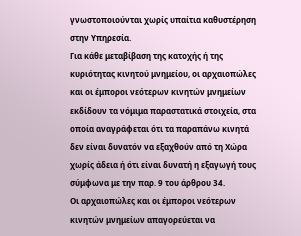γνωστοποιούνται χωρίς υπαίτια καθυστέρηση στην Υπηρεσία.
Για κάθε μεταβίβαση της κατοχής ή της κυριότητας κινητού μνημείου, οι αρχαιοπώλες και οι έμποροι νεότερων κινητών μνημείων εκδίδουν τα νόμιμα παραστατικά στοιχεία, στα οποία αναγράφεται ότι τα παραπάνω κινητά δεν είναι δυνατόν να εξαχθούν από τη Χώρα χωρίς άδεια ή ότι είναι δυνατή η εξαγωγή τους σύμφωνα με την παρ. 9 του άρθρου 34.
Οι αρχαιοπώλες και οι έμποροι νεότερων κινητών μνημείων απαγορεύεται να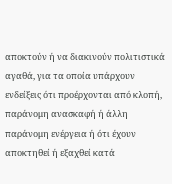αποκτούν ή να διακινούν πολιτιστικά αγαθά, για τα οποία υπάρχουν ενδείξεις ότι προέρχονται από κλοπή, παράνομη ανασκαφή ή άλλη παράνομη ενέργεια ή ότι έχουν αποκτηθεί ή εξαχθεί κατά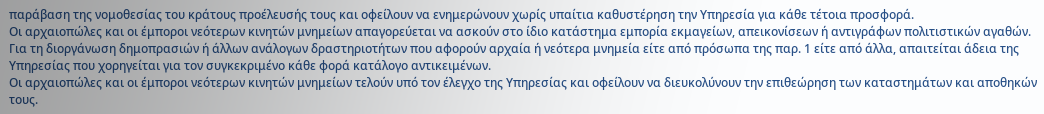παράβαση της νομοθεσίας του κράτους προέλευσής τους και οφείλουν να ενημερώνουν χωρίς υπαίτια καθυστέρηση την Υπηρεσία για κάθε τέτοια προσφορά.
Οι αρχαιοπώλες και οι έμποροι νεότερων κινητών μνημείων απαγορεύεται να ασκούν στο ίδιο κατάστημα εμπορία εκμαγείων, απεικονίσεων ή αντιγράφων πολιτιστικών αγαθών.
Για τη διοργάνωση δημοπρασιών ή άλλων ανάλογων δραστηριοτήτων που αφορούν αρχαία ή νεότερα μνημεία είτε από πρόσωπα της παρ. 1 είτε από άλλα, απαιτείται άδεια της Υπηρεσίας που χορηγείται για τον συγκεκριμένο κάθε φορά κατάλογο αντικειμένων.
Οι αρχαιοπώλες και οι έμποροι νεότερων κινητών μνημείων τελούν υπό τον έλεγχο της Υπηρεσίας και οφείλουν να διευκολύνουν την επιθεώρηση των καταστημάτων και αποθηκών τους.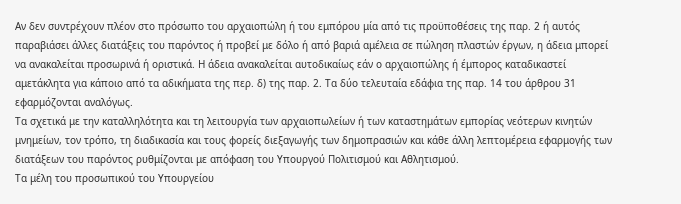Αν δεν συντρέχουν πλέον στο πρόσωπο του αρχαιοπώλη ή του εμπόρου μία από τις προϋποθέσεις της παρ. 2 ή αυτός παραβιάσει άλλες διατάξεις του παρόντος ή προβεί με δόλο ή από βαριά αμέλεια σε πώληση πλαστών έργων, η άδεια μπορεί να ανακαλείται προσωρινά ή οριστικά. Η άδεια ανακαλείται αυτοδικαίως εάν ο αρχαιοπώλης ή έμπορος καταδικαστεί αμετάκλητα για κάποιο από τα αδικήματα της περ. δ) της παρ. 2. Τα δύο τελευταία εδάφια της παρ. 14 του άρθρου 31 εφαρμόζονται αναλόγως.
Τα σχετικά με την καταλληλότητα και τη λειτουργία των αρχαιοπωλείων ή των καταστημάτων εμπορίας νεότερων κινητών μνημείων, τον τρόπο, τη διαδικασία και τους φορείς διεξαγωγής των δημοπρασιών και κάθε άλλη λεπτομέρεια εφαρμογής των διατάξεων του παρόντος ρυθμίζονται με απόφαση του Υπουργού Πολιτισμού και Αθλητισμού.
Τα μέλη του προσωπικού του Υπουργείου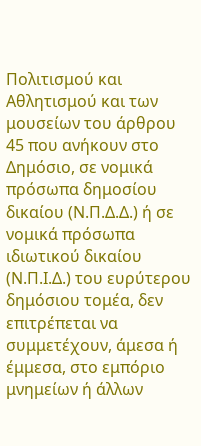Πολιτισμού και Αθλητισμού και των μουσείων του άρθρου 45 που ανήκουν στο Δημόσιο, σε νομικά πρόσωπα δημοσίου δικαίου (Ν.Π.Δ.Δ.) ή σε νομικά πρόσωπα ιδιωτικού δικαίου (Ν.Π.Ι.Δ.) του ευρύτερου δημόσιου τομέα, δεν επιτρέπεται να συμμετέχουν, άμεσα ή έμμεσα, στο εμπόριο μνημείων ή άλλων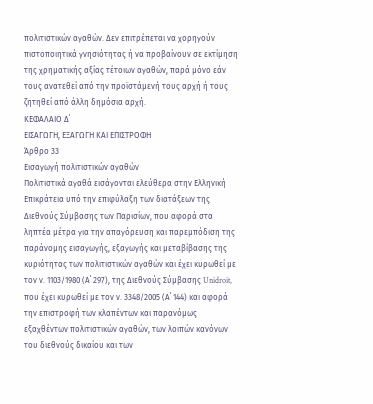πολιτιστικών αγαθών. Δεν επιτρέπεται να χορηγούν πιστοποιητικά γνησιότητας ή να προβαίνουν σε εκτίμηση της χρηματικής αξίας τέτοιων αγαθών, παρά μόνο εάν τους ανατεθεί από την προϊστάμενή τους αρχή ή τους ζητηθεί από άλλη δημόσια αρχή.
ΚΕΦΑΛΑΙΟ Δ΄
ΕΙΣΑΓΩΓΗ, ΕΞΑΓΩΓΗ ΚΑΙ ΕΠΙΣΤΡΟΦΗ
Άρθρο 33
Εισαγωγή πολιτιστικών αγαθών
Πολιτιστικά αγαθά εισάγονται ελεύθερα στην Ελληνική Επικράτεια υπό την επιφύλαξη των διατάξεων της Διεθνούς Σύμβασης των Παρισίων, που αφορά στα ληπτέα μέτρα για την απαγόρευση και παρεμπόδιση της παράνομης εισαγωγής, εξαγωγής και μεταβίβασης της κυριότητας των πολιτιστικών αγαθών και έχει κυρωθεί με τον ν. 1103/1980 (Α΄ 297), της Διεθνούς Σύμβασης Unidroit, που έχει κυρωθεί με τον ν. 3348/2005 (Α΄ 144) και αφορά την επιστροφή των κλαπέντων και παρανόμως εξαχθέντων πολιτιστικών αγαθών, των λοιπών κανόνων του διεθνούς δικαίου και των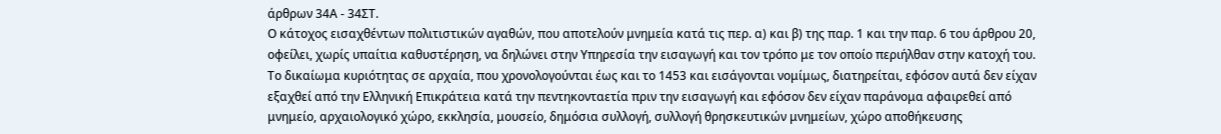άρθρων 34Α - 34ΣΤ.
Ο κάτοχος εισαχθέντων πολιτιστικών αγαθών, που αποτελούν μνημεία κατά τις περ. α) και β) της παρ. 1 και την παρ. 6 του άρθρου 20, οφείλει, χωρίς υπαίτια καθυστέρηση, να δηλώνει στην Υπηρεσία την εισαγωγή και τον τρόπο με τον οποίο περιήλθαν στην κατοχή του.
Το δικαίωμα κυριότητας σε αρχαία, που χρονολογούνται έως και το 1453 και εισάγονται νομίμως, διατηρείται, εφόσον αυτά δεν είχαν εξαχθεί από την Ελληνική Επικράτεια κατά την πεντηκονταετία πριν την εισαγωγή και εφόσον δεν είχαν παράνομα αφαιρεθεί από μνημείο, αρχαιολογικό χώρο, εκκλησία, μουσείο, δημόσια συλλογή, συλλογή θρησκευτικών μνημείων, χώρο αποθήκευσης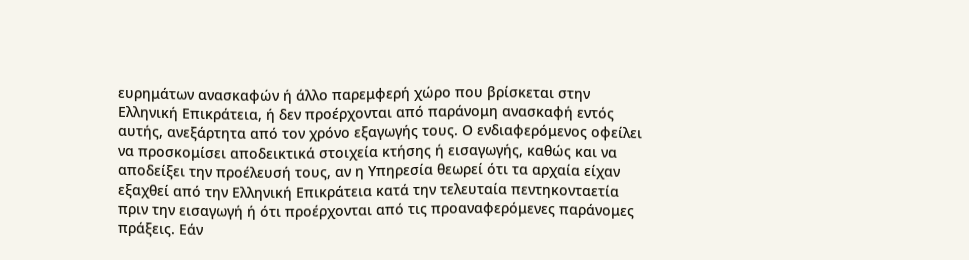ευρημάτων ανασκαφών ή άλλο παρεμφερή χώρο που βρίσκεται στην Ελληνική Επικράτεια, ή δεν προέρχονται από παράνομη ανασκαφή εντός αυτής, ανεξάρτητα από τον χρόνο εξαγωγής τους. Ο ενδιαφερόμενος οφείλει να προσκομίσει αποδεικτικά στοιχεία κτήσης ή εισαγωγής, καθώς και να αποδείξει την προέλευσή τους, αν η Υπηρεσία θεωρεί ότι τα αρχαία είχαν εξαχθεί από την Ελληνική Επικράτεια κατά την τελευταία πεντηκονταετία πριν την εισαγωγή ή ότι προέρχονται από τις προαναφερόμενες παράνομες πράξεις. Εάν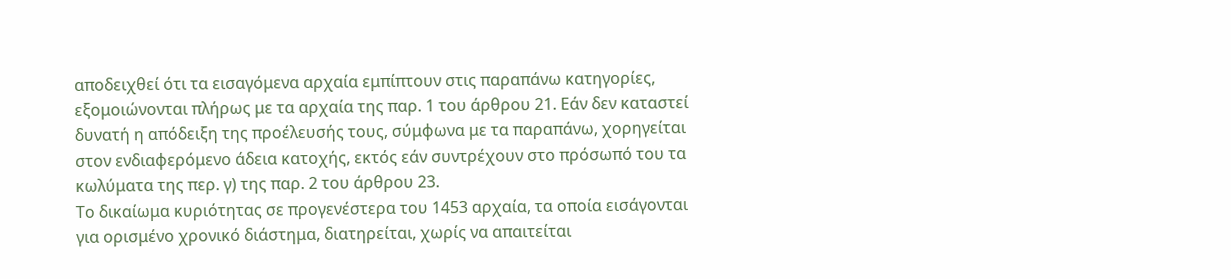αποδειχθεί ότι τα εισαγόμενα αρχαία εμπίπτουν στις παραπάνω κατηγορίες, εξομοιώνονται πλήρως με τα αρχαία της παρ. 1 του άρθρου 21. Εάν δεν καταστεί δυνατή η απόδειξη της προέλευσής τους, σύμφωνα με τα παραπάνω, χορηγείται στον ενδιαφερόμενο άδεια κατοχής, εκτός εάν συντρέχουν στο πρόσωπό του τα κωλύματα της περ. γ) της παρ. 2 του άρθρου 23.
Το δικαίωμα κυριότητας σε προγενέστερα του 1453 αρχαία, τα οποία εισάγονται για ορισμένο χρονικό διάστημα, διατηρείται, χωρίς να απαιτείται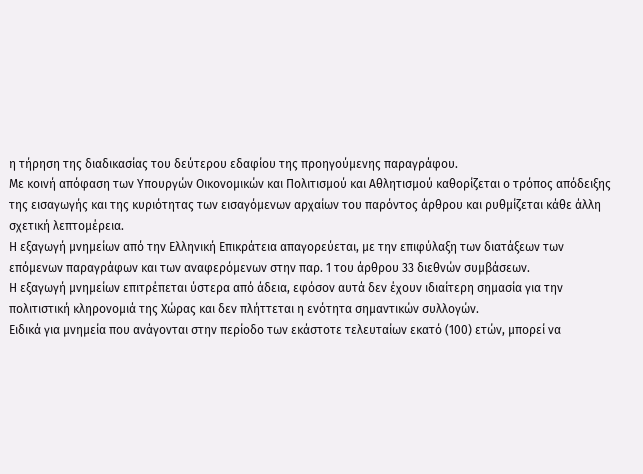η τήρηση της διαδικασίας του δεύτερου εδαφίου της προηγούμενης παραγράφου.
Με κοινή απόφαση των Υπουργών Οικονομικών και Πολιτισμού και Αθλητισμού καθορίζεται ο τρόπος απόδειξης της εισαγωγής και της κυριότητας των εισαγόμενων αρχαίων του παρόντος άρθρου και ρυθμίζεται κάθε άλλη σχετική λεπτομέρεια.
Η εξαγωγή μνημείων από την Ελληνική Επικράτεια απαγορεύεται, με την επιφύλαξη των διατάξεων των επόμενων παραγράφων και των αναφερόμενων στην παρ. 1 του άρθρου 33 διεθνών συμβάσεων.
Η εξαγωγή μνημείων επιτρέπεται ύστερα από άδεια, εφόσον αυτά δεν έχουν ιδιαίτερη σημασία για την πολιτιστική κληρονομιά της Χώρας και δεν πλήττεται η ενότητα σημαντικών συλλογών.
Ειδικά για μνημεία που ανάγονται στην περίοδο των εκάστοτε τελευταίων εκατό (100) ετών, μπορεί να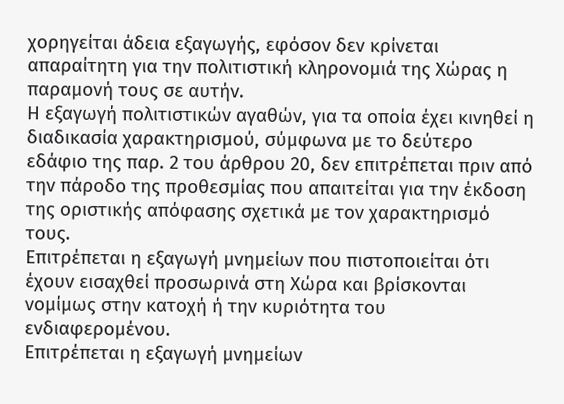χορηγείται άδεια εξαγωγής, εφόσον δεν κρίνεται απαραίτητη για την πολιτιστική κληρονομιά της Χώρας η παραμονή τους σε αυτήν.
Η εξαγωγή πολιτιστικών αγαθών, για τα οποία έχει κινηθεί η διαδικασία χαρακτηρισμού, σύμφωνα με το δεύτερο εδάφιο της παρ. 2 του άρθρου 20, δεν επιτρέπεται πριν από την πάροδο της προθεσμίας που απαιτείται για την έκδοση της οριστικής απόφασης σχετικά με τον χαρακτηρισμό τους.
Επιτρέπεται η εξαγωγή μνημείων που πιστοποιείται ότι έχουν εισαχθεί προσωρινά στη Χώρα και βρίσκονται νομίμως στην κατοχή ή την κυριότητα του ενδιαφερομένου.
Επιτρέπεται η εξαγωγή μνημείων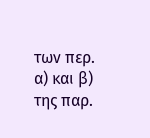των περ. α) και β) της παρ.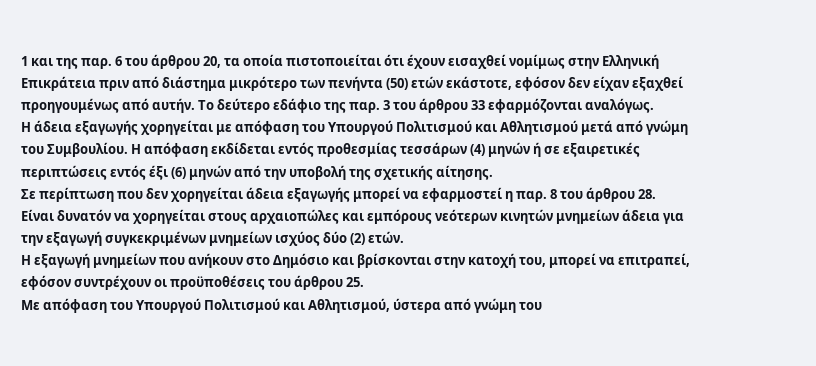1 και της παρ. 6 του άρθρου 20, τα οποία πιστοποιείται ότι έχουν εισαχθεί νομίμως στην Ελληνική Επικράτεια πριν από διάστημα μικρότερο των πενήντα (50) ετών εκάστοτε, εφόσον δεν είχαν εξαχθεί προηγουμένως από αυτήν. Το δεύτερο εδάφιο της παρ. 3 του άρθρου 33 εφαρμόζονται αναλόγως.
Η άδεια εξαγωγής χορηγείται με απόφαση του Υπουργού Πολιτισμού και Αθλητισμού μετά από γνώμη του Συμβουλίου. Η απόφαση εκδίδεται εντός προθεσμίας τεσσάρων (4) μηνών ή σε εξαιρετικές περιπτώσεις εντός έξι (6) μηνών από την υποβολή της σχετικής αίτησης.
Σε περίπτωση που δεν χορηγείται άδεια εξαγωγής μπορεί να εφαρμοστεί η παρ. 8 του άρθρου 28.
Είναι δυνατόν να χορηγείται στους αρχαιοπώλες και εμπόρους νεότερων κινητών μνημείων άδεια για την εξαγωγή συγκεκριμένων μνημείων ισχύος δύο (2) ετών.
Η εξαγωγή μνημείων που ανήκουν στο Δημόσιο και βρίσκονται στην κατοχή του, μπορεί να επιτραπεί, εφόσον συντρέχουν οι προϋποθέσεις του άρθρου 25.
Με απόφαση του Υπουργού Πολιτισμού και Αθλητισμού, ύστερα από γνώμη του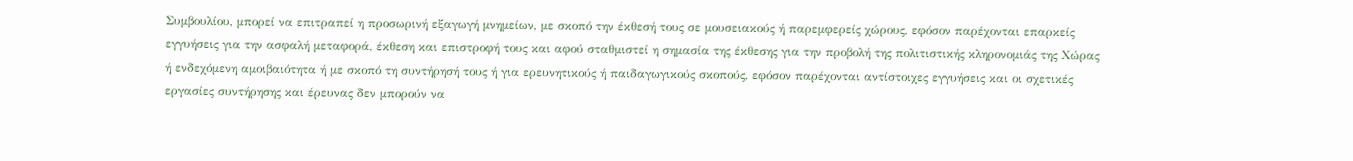Συμβουλίου, μπορεί να επιτραπεί η προσωρινή εξαγωγή μνημείων, με σκοπό την έκθεσή τους σε μουσειακούς ή παρεμφερείς χώρους, εφόσον παρέχονται επαρκείς εγγυήσεις για την ασφαλή μεταφορά, έκθεση και επιστροφή τους και αφού σταθμιστεί η σημασία της έκθεσης για την προβολή της πολιτιστικής κληρονομιάς της Χώρας ή ενδεχόμενη αμοιβαιότητα ή με σκοπό τη συντήρησή τους ή για ερευνητικούς ή παιδαγωγικούς σκοπούς, εφόσον παρέχονται αντίστοιχες εγγυήσεις και οι σχετικές εργασίες συντήρησης και έρευνας δεν μπορούν να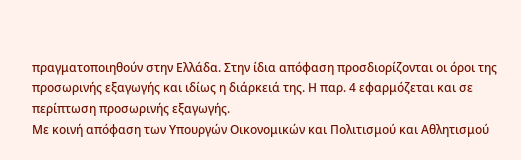πραγματοποιηθούν στην Ελλάδα. Στην ίδια απόφαση προσδιορίζονται οι όροι της προσωρινής εξαγωγής και ιδίως η διάρκειά της. Η παρ. 4 εφαρμόζεται και σε περίπτωση προσωρινής εξαγωγής.
Με κοινή απόφαση των Υπουργών Οικονομικών και Πολιτισμού και Αθλητισμού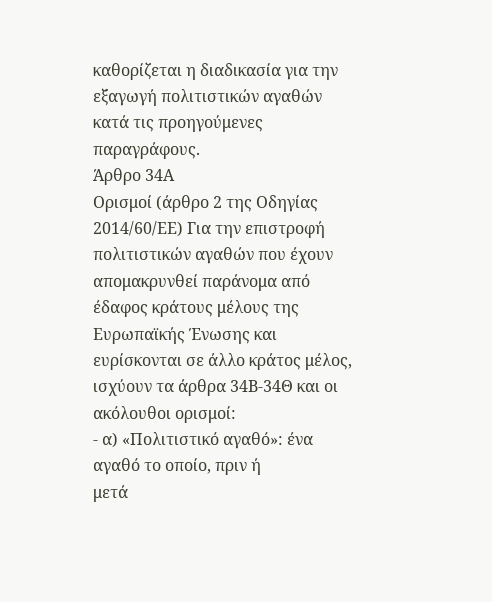καθορίζεται η διαδικασία για την εξαγωγή πολιτιστικών αγαθών κατά τις προηγούμενες παραγράφους.
Άρθρο 34Α
Ορισμοί (άρθρο 2 της Οδηγίας 2014/60/ΕΕ) Για την επιστροφή πολιτιστικών αγαθών που έχουν απομακρυνθεί παράνομα από έδαφος κράτους μέλους της Ευρωπαϊκής Ένωσης και ευρίσκονται σε άλλο κράτος μέλος, ισχύουν τα άρθρα 34Β-34Θ και οι ακόλουθοι ορισμοί:
- α) «Πολιτιστικό αγαθό»: ένα αγαθό το οποίο, πριν ή
μετά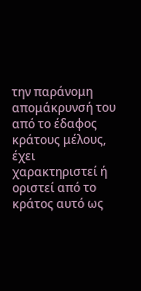την παράνομη απομάκρυνσή του από το έδαφος κράτους μέλους, έχει χαρακτηριστεί ή οριστεί από το κράτος αυτό ως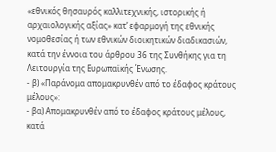«εθνικός θησαυρός καλλιτεχνικής, ιστορικής ή αρχαιολογικής αξίας» κατ’ εφαρμογή της εθνικής νομοθεσίας ή των εθνικών διοικητικών διαδικασιών, κατά την έννοια του άρθρου 36 της Συνθήκης για τη Λειτουργία της Ευρωπαϊκής Ένωσης.
- β) «Παράνομα απομακρυνθέν από το έδαφος κράτους
μέλους»:
- βα) Απομακρυνθέν από το έδαφος κράτους μέλους,
κατά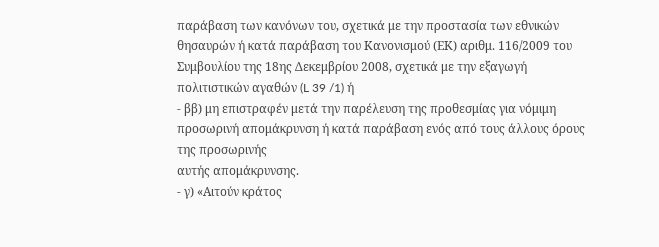παράβαση των κανόνων του, σχετικά με την προστασία των εθνικών θησαυρών ή κατά παράβαση του Κανονισμού (ΕΚ) αριθμ. 116/2009 του Συμβουλίου της 18ης Δεκεμβρίου 2008, σχετικά με την εξαγωγή πολιτιστικών αγαθών (L 39 /1) ή
- ββ) μη επιστραφέν μετά την παρέλευση της προθεσμίας για νόμιμη προσωρινή απομάκρυνση ή κατά παράβαση ενός από τους άλλους όρους της προσωρινής
αυτής απομάκρυνσης.
- γ) «Αιτούν κράτος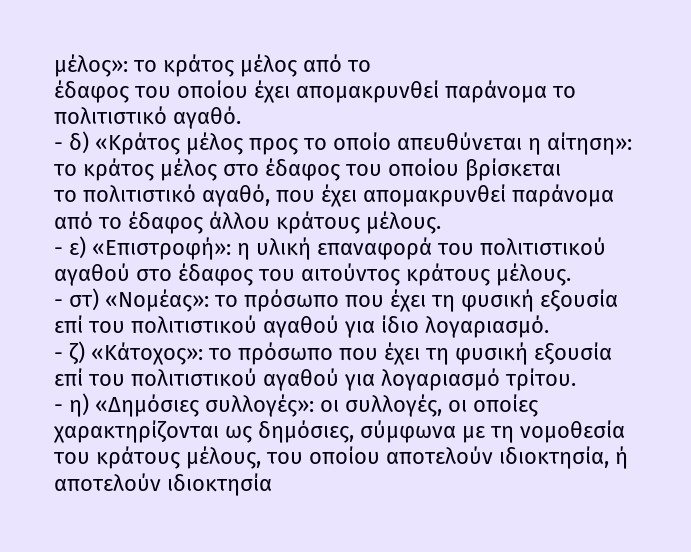μέλος»: το κράτος μέλος από το
έδαφος του οποίου έχει απομακρυνθεί παράνομα το πολιτιστικό αγαθό.
- δ) «Κράτος μέλος προς το οποίο απευθύνεται η αίτηση»: το κράτος μέλος στο έδαφος του οποίου βρίσκεται
το πολιτιστικό αγαθό, που έχει απομακρυνθεί παράνομα από το έδαφος άλλου κράτους μέλους.
- ε) «Επιστροφή»: η υλική επαναφορά του πολιτιστικού
αγαθού στο έδαφος του αιτούντος κράτους μέλους.
- στ) «Νομέας»: το πρόσωπο που έχει τη φυσική εξουσία
επί του πολιτιστικού αγαθού για ίδιο λογαριασμό.
- ζ) «Κάτοχος»: το πρόσωπο που έχει τη φυσική εξουσία
επί του πολιτιστικού αγαθού για λογαριασμό τρίτου.
- η) «Δημόσιες συλλογές»: οι συλλογές, οι οποίες χαρακτηρίζονται ως δημόσιες, σύμφωνα με τη νομοθεσία
του κράτους μέλους, του οποίου αποτελούν ιδιοκτησία, ή αποτελούν ιδιοκτησία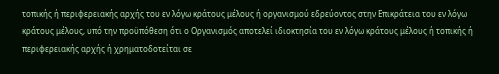τοπικής ή περιφερειακής αρχής του εν λόγω κράτους μέλους ή οργανισμού εδρεύοντος στην Επικράτεια του εν λόγω κράτους μέλους, υπό την προϋπόθεση ότι ο Οργανισμός αποτελεί ιδιοκτησία του εν λόγω κράτους μέλους ή τοπικής ή περιφερειακής αρχής ή χρηματοδοτείται σε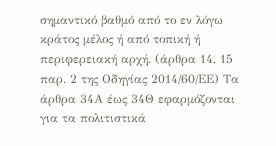σημαντικό βαθμό από το εν λόγω κράτος μέλος ή από τοπική ή περιφερειακή αρχή. (άρθρα 14, 15 παρ. 2 της Οδηγίας 2014/60/ΕΕ) Τα άρθρα 34Α έως 34Θ εφαρμόζονται για τα πολιτιστικά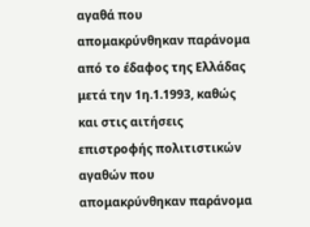αγαθά που απομακρύνθηκαν παράνομα από το έδαφος της Ελλάδας μετά την 1η.1.1993, καθώς και στις αιτήσεις επιστροφής πολιτιστικών αγαθών που απομακρύνθηκαν παράνομα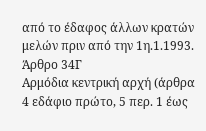από το έδαφος άλλων κρατών μελών πριν από την 1η.1.1993.
Άρθρο 34Γ
Αρμόδια κεντρική αρχή (άρθρα 4 εδάφιο πρώτο, 5 περ. 1 έως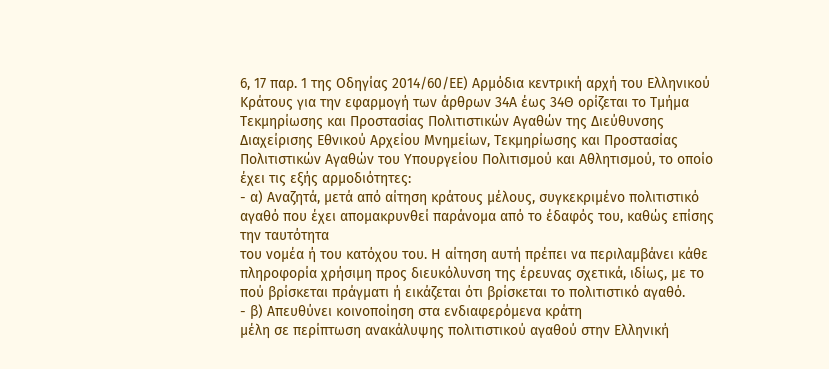6, 17 παρ. 1 της Οδηγίας 2014/60/ΕΕ) Αρμόδια κεντρική αρχή του Ελληνικού Κράτους για την εφαρμογή των άρθρων 34Α έως 34Θ ορίζεται το Τμήμα Τεκμηρίωσης και Προστασίας Πολιτιστικών Αγαθών της Διεύθυνσης Διαχείρισης Εθνικού Αρχείου Μνημείων, Τεκμηρίωσης και Προστασίας Πολιτιστικών Αγαθών του Υπουργείου Πολιτισμού και Αθλητισμού, το οποίο έχει τις εξής αρμοδιότητες:
- α) Αναζητά, μετά από αίτηση κράτους μέλους, συγκεκριμένο πολιτιστικό αγαθό που έχει απομακρυνθεί παράνομα από το έδαφός του, καθώς επίσης την ταυτότητα
του νομέα ή του κατόχου του. Η αίτηση αυτή πρέπει να περιλαμβάνει κάθε πληροφορία χρήσιμη προς διευκόλυνση της έρευνας σχετικά, ιδίως, με το πού βρίσκεται πράγματι ή εικάζεται ότι βρίσκεται το πολιτιστικό αγαθό.
- β) Απευθύνει κοινοποίηση στα ενδιαφερόμενα κράτη
μέλη σε περίπτωση ανακάλυψης πολιτιστικού αγαθού στην Ελληνική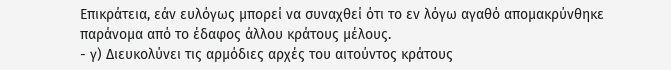Επικράτεια, εάν ευλόγως μπορεί να συναχθεί ότι το εν λόγω αγαθό απομακρύνθηκε παράνομα από το έδαφος άλλου κράτους μέλους.
- γ) Διευκολύνει τις αρμόδιες αρχές του αιτούντος κράτους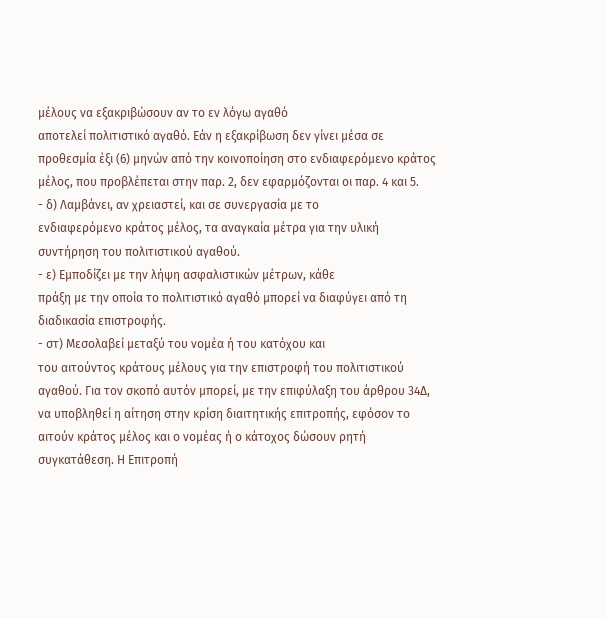μέλους να εξακριβώσουν αν το εν λόγω αγαθό
αποτελεί πολιτιστικό αγαθό. Εάν η εξακρίβωση δεν γίνει μέσα σε προθεσμία έξι (6) μηνών από την κοινοποίηση στο ενδιαφερόμενο κράτος μέλος, που προβλέπεται στην παρ. 2, δεν εφαρμόζονται οι παρ. 4 και 5.
- δ) Λαμβάνει, αν χρειαστεί, και σε συνεργασία με το
ενδιαφερόμενο κράτος μέλος, τα αναγκαία μέτρα για την υλική συντήρηση του πολιτιστικού αγαθού.
- ε) Εμποδίζει με την λήψη ασφαλιστικών μέτρων, κάθε
πράξη με την οποία το πολιτιστικό αγαθό μπορεί να διαφύγει από τη διαδικασία επιστροφής.
- στ) Μεσολαβεί μεταξύ του νομέα ή του κατόχου και
του αιτούντος κράτους μέλους για την επιστροφή του πολιτιστικού αγαθού. Για τον σκοπό αυτόν μπορεί, με την επιφύλαξη του άρθρου 34Δ, να υποβληθεί η αίτηση στην κρίση διαιτητικής επιτροπής, εφόσον το αιτούν κράτος μέλος και ο νομέας ή ο κάτοχος δώσουν ρητή συγκατάθεση. Η Επιτροπή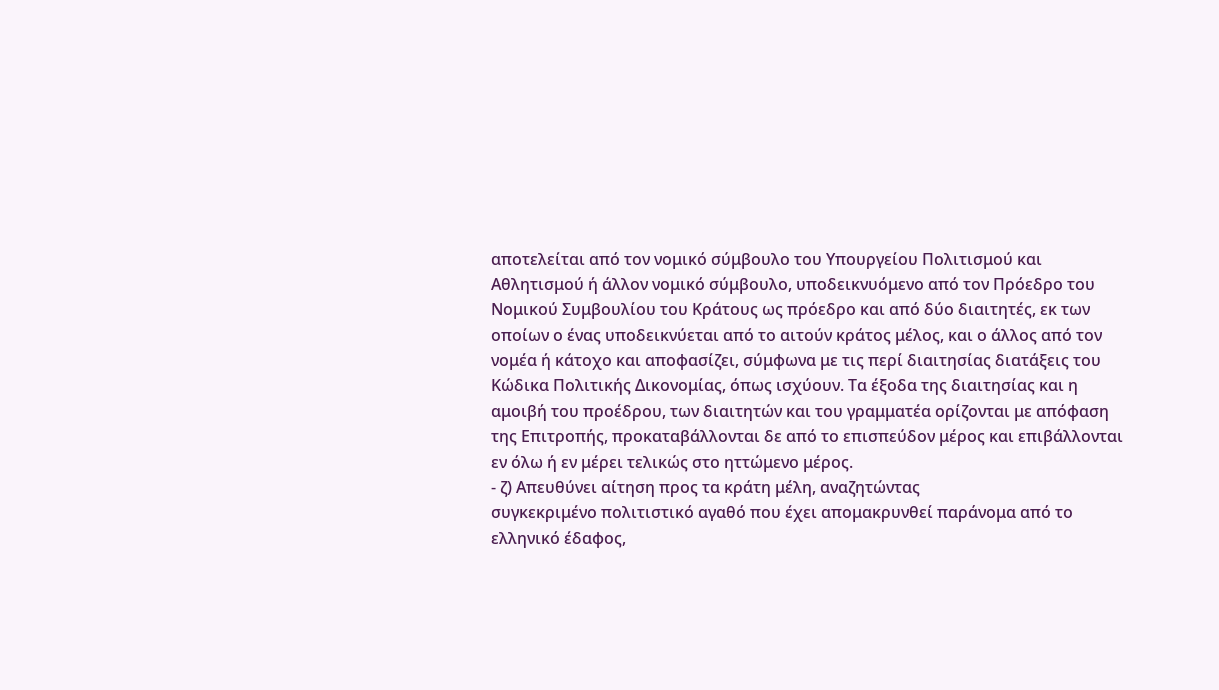αποτελείται από τον νομικό σύμβουλο του Υπουργείου Πολιτισμού και Αθλητισμού ή άλλον νομικό σύμβουλο, υποδεικνυόμενο από τον Πρόεδρο του Νομικού Συμβουλίου του Κράτους ως πρόεδρο και από δύο διαιτητές, εκ των οποίων ο ένας υποδεικνύεται από το αιτούν κράτος μέλος, και ο άλλος από τον νομέα ή κάτοχο και αποφασίζει, σύμφωνα με τις περί διαιτησίας διατάξεις του Κώδικα Πολιτικής Δικονομίας, όπως ισχύουν. Τα έξοδα της διαιτησίας και η αμοιβή του προέδρου, των διαιτητών και του γραμματέα ορίζονται με απόφαση της Επιτροπής, προκαταβάλλονται δε από το επισπεύδον μέρος και επιβάλλονται εν όλω ή εν μέρει τελικώς στο ηττώμενο μέρος.
- ζ) Απευθύνει αίτηση προς τα κράτη μέλη, αναζητώντας
συγκεκριμένο πολιτιστικό αγαθό που έχει απομακρυνθεί παράνομα από το ελληνικό έδαφος,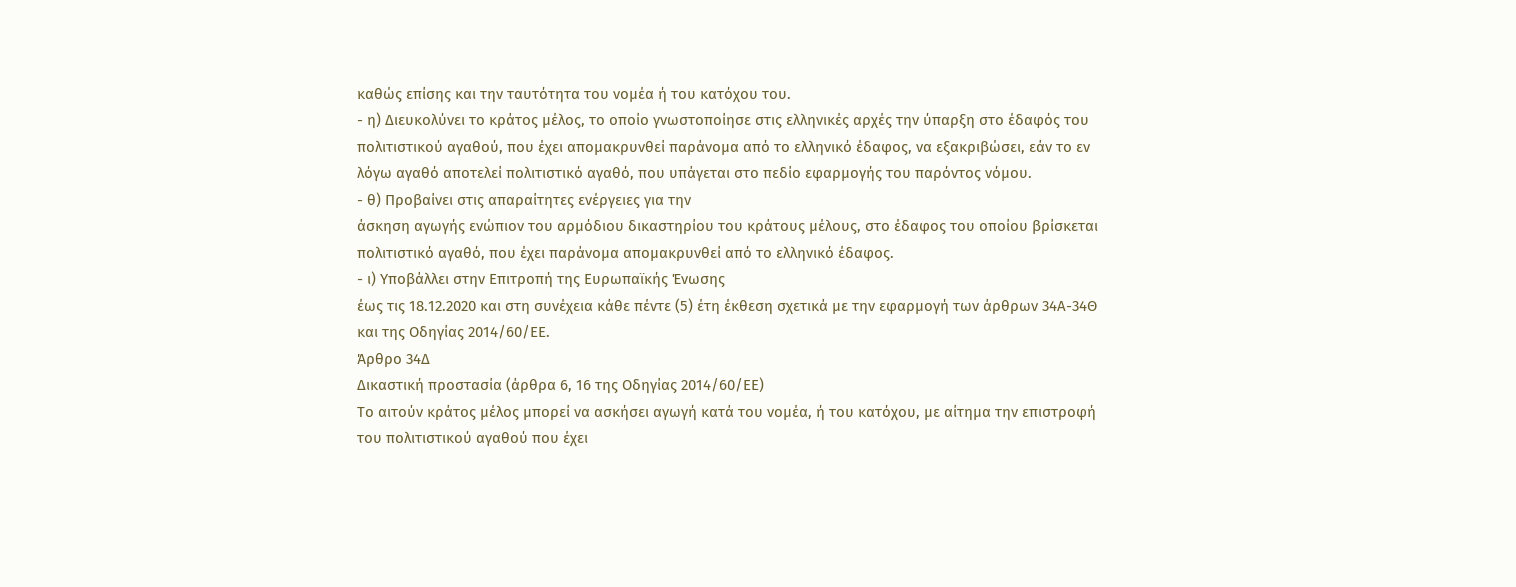καθώς επίσης και την ταυτότητα του νομέα ή του κατόχου του.
- η) Διευκολύνει το κράτος μέλος, το οποίο γνωστοποίησε στις ελληνικές αρχές την ύπαρξη στο έδαφός του
πολιτιστικού αγαθού, που έχει απομακρυνθεί παράνομα από το ελληνικό έδαφος, να εξακριβώσει, εάν το εν λόγω αγαθό αποτελεί πολιτιστικό αγαθό, που υπάγεται στο πεδίο εφαρμογής του παρόντος νόμου.
- θ) Προβαίνει στις απαραίτητες ενέργειες για την
άσκηση αγωγής ενώπιον του αρμόδιου δικαστηρίου του κράτους μέλους, στο έδαφος του οποίου βρίσκεται πολιτιστικό αγαθό, που έχει παράνομα απομακρυνθεί από το ελληνικό έδαφος.
- ι) Υποβάλλει στην Επιτροπή της Ευρωπαϊκής Ένωσης
έως τις 18.12.2020 και στη συνέχεια κάθε πέντε (5) έτη έκθεση σχετικά με την εφαρμογή των άρθρων 34Α-34Θ και της Οδηγίας 2014/60/ΕΕ.
Άρθρο 34Δ
Δικαστική προστασία (άρθρα 6, 16 της Οδηγίας 2014/60/ΕΕ)
Το αιτούν κράτος μέλος μπορεί να ασκήσει αγωγή κατά του νομέα, ή του κατόχου, με αίτημα την επιστροφή του πολιτιστικού αγαθού που έχει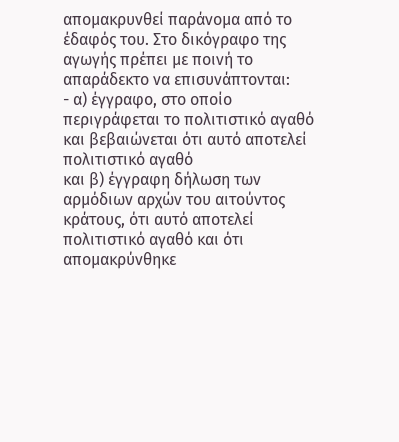απομακρυνθεί παράνομα από το έδαφός του. Στο δικόγραφο της αγωγής πρέπει με ποινή το απαράδεκτο να επισυνάπτονται:
- α) έγγραφο, στο οποίο περιγράφεται το πολιτιστικό αγαθό και βεβαιώνεται ότι αυτό αποτελεί πολιτιστικό αγαθό
και β) έγγραφη δήλωση των αρμόδιων αρχών του αιτούντος κράτους, ότι αυτό αποτελεί πολιτιστικό αγαθό και ότι απομακρύνθηκε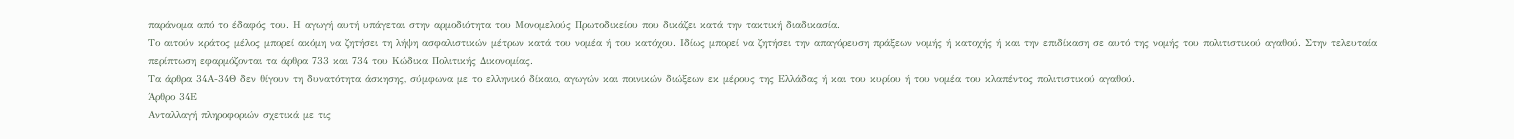παράνομα από το έδαφός του. Η αγωγή αυτή υπάγεται στην αρμοδιότητα του Μονομελούς Πρωτοδικείου που δικάζει κατά την τακτική διαδικασία.
Το αιτούν κράτος μέλος μπορεί ακόμη να ζητήσει τη λήψη ασφαλιστικών μέτρων κατά του νομέα ή του κατόχου. Ιδίως μπορεί να ζητήσει την απαγόρευση πράξεων νομής ή κατοχής ή και την επιδίκαση σε αυτό της νομής του πολιτιστικού αγαθού. Στην τελευταία περίπτωση εφαρμόζονται τα άρθρα 733 και 734 του Κώδικα Πολιτικής Δικονομίας.
Τα άρθρα 34Α-34Θ δεν θίγουν τη δυνατότητα άσκησης, σύμφωνα με το ελληνικό δίκαιο, αγωγών και ποινικών διώξεων εκ μέρους της Ελλάδας ή και του κυρίου ή του νομέα του κλαπέντος πολιτιστικού αγαθού.
Άρθρο 34Ε
Ανταλλαγή πληροφοριών σχετικά με τις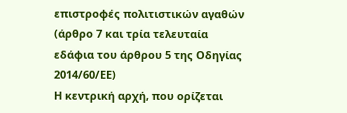επιστροφές πολιτιστικών αγαθών (άρθρο 7 και τρία τελευταία εδάφια του άρθρου 5 της Οδηγίας 2014/60/ΕΕ)
Η κεντρική αρχή, που ορίζεται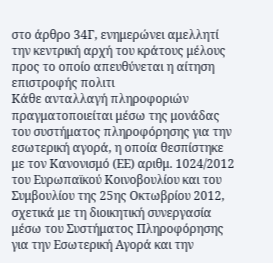στο άρθρο 34Γ, ενημερώνει αμελλητί την κεντρική αρχή του κράτους μέλους προς το οποίο απευθύνεται η αίτηση επιστροφής πολιτι
Κάθε ανταλλαγή πληροφοριών πραγματοποιείται μέσω της μονάδας του συστήματος πληροφόρησης για την εσωτερική αγορά, η οποία θεσπίστηκε με τον Κανονισμό (ΕΕ) αριθμ. 1024/2012 του Ευρωπαϊκού Κοινοβουλίου και του Συμβουλίου της 25ης Οκτωβρίου 2012, σχετικά με τη διοικητική συνεργασία μέσω του Συστήματος Πληροφόρησης για την Εσωτερική Αγορά και την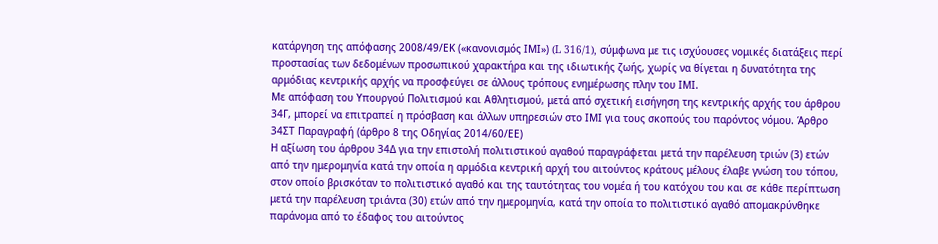κατάργηση της απόφασης 2008/49/ΕΚ («κανονισμός ΙΜΙ») (L 316/1), σύμφωνα με τις ισχύουσες νομικές διατάξεις περί προστασίας των δεδομένων προσωπικού χαρακτήρα και της ιδιωτικής ζωής, χωρίς να θίγεται η δυνατότητα της αρμόδιας κεντρικής αρχής να προσφεύγει σε άλλους τρόπους ενημέρωσης πλην του ΙΜΙ.
Με απόφαση του Υπουργού Πολιτισμού και Αθλητισμού, μετά από σχετική εισήγηση της κεντρικής αρχής του άρθρου 34Γ, μπορεί να επιτραπεί η πρόσβαση και άλλων υπηρεσιών στο ΙΜΙ για τους σκοπούς του παρόντος νόμου. Άρθρο 34ΣΤ Παραγραφή (άρθρο 8 της Οδηγίας 2014/60/ΕΕ)
Η αξίωση του άρθρου 34Δ για την επιστολή πολιτιστικού αγαθού παραγράφεται μετά την παρέλευση τριών (3) ετών από την ημερομηνία κατά την οποία η αρμόδια κεντρική αρχή του αιτούντος κράτους μέλους έλαβε γνώση του τόπου, στον οποίο βρισκόταν το πολιτιστικό αγαθό και της ταυτότητας του νομέα ή του κατόχου του και σε κάθε περίπτωση μετά την παρέλευση τριάντα (30) ετών από την ημερομηνία, κατά την οποία το πολιτιστικό αγαθό απομακρύνθηκε παράνομα από το έδαφος του αιτούντος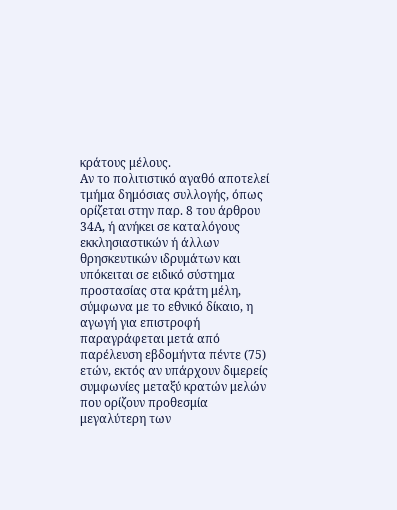κράτους μέλους.
Αν το πολιτιστικό αγαθό αποτελεί τμήμα δημόσιας συλλογής, όπως ορίζεται στην παρ. 8 του άρθρου 34Α, ή ανήκει σε καταλόγους εκκλησιαστικών ή άλλων θρησκευτικών ιδρυμάτων και υπόκειται σε ειδικό σύστημα προστασίας στα κράτη μέλη, σύμφωνα με το εθνικό δίκαιο, η αγωγή για επιστροφή παραγράφεται μετά από παρέλευση εβδομήντα πέντε (75) ετών, εκτός αν υπάρχουν διμερείς συμφωνίες μεταξύ κρατών μελών που ορίζουν προθεσμία μεγαλύτερη των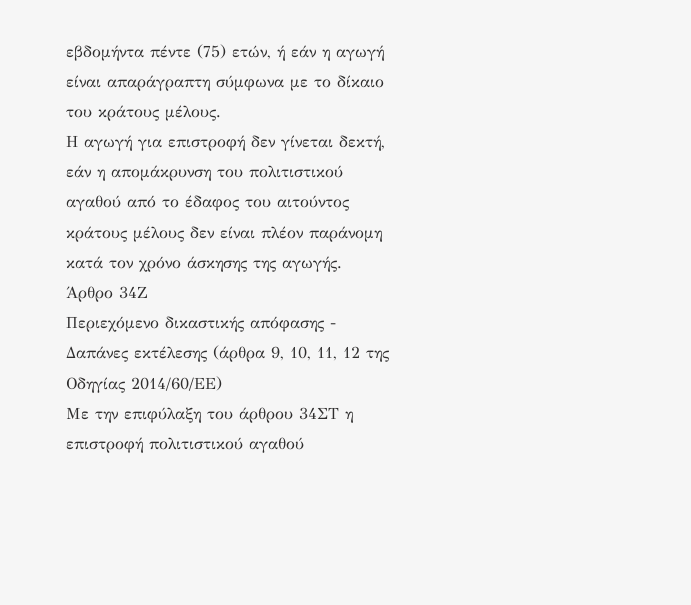εβδομήντα πέντε (75) ετών, ή εάν η αγωγή είναι απαράγραπτη σύμφωνα με το δίκαιο του κράτους μέλους.
Η αγωγή για επιστροφή δεν γίνεται δεκτή, εάν η απομάκρυνση του πολιτιστικού αγαθού από το έδαφος του αιτούντος κράτους μέλους δεν είναι πλέον παράνομη κατά τον χρόνο άσκησης της αγωγής.
Άρθρο 34Ζ
Περιεχόμενο δικαστικής απόφασης - Δαπάνες εκτέλεσης (άρθρα 9, 10, 11, 12 της Οδηγίας 2014/60/ΕΕ)
Με την επιφύλαξη του άρθρου 34ΣΤ η επιστροφή πολιτιστικού αγαθού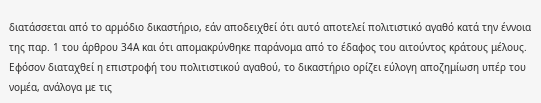διατάσσεται από το αρμόδιο δικαστήριο, εάν αποδειχθεί ότι αυτό αποτελεί πολιτιστικό αγαθό κατά την έννοια της παρ. 1 του άρθρου 34Α και ότι απομακρύνθηκε παράνομα από το έδαφος του αιτούντος κράτους μέλους.
Εφόσον διαταχθεί η επιστροφή του πολιτιστικού αγαθού, το δικαστήριο ορίζει εύλογη αποζημίωση υπέρ του νομέα, ανάλογα με τις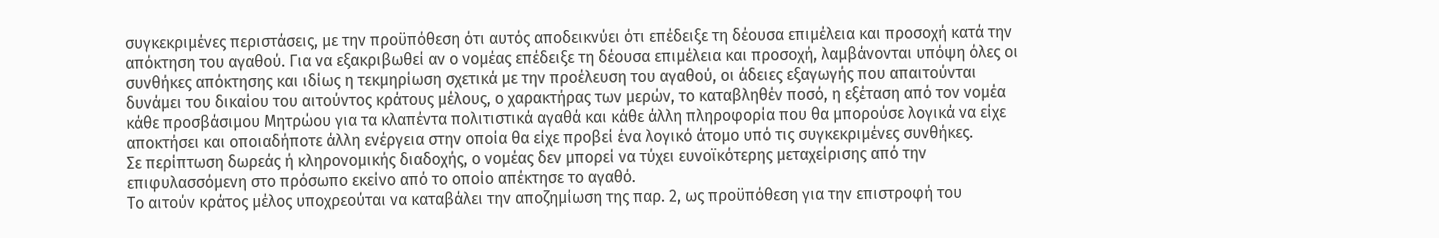συγκεκριμένες περιστάσεις, με την προϋπόθεση ότι αυτός αποδεικνύει ότι επέδειξε τη δέουσα επιμέλεια και προσοχή κατά την απόκτηση του αγαθού. Για να εξακριβωθεί αν ο νομέας επέδειξε τη δέουσα επιμέλεια και προσοχή, λαμβάνονται υπόψη όλες οι συνθήκες απόκτησης και ιδίως η τεκμηρίωση σχετικά με την προέλευση του αγαθού, οι άδειες εξαγωγής που απαιτούνται δυνάμει του δικαίου του αιτούντος κράτους μέλους, ο χαρακτήρας των μερών, το καταβληθέν ποσό, η εξέταση από τον νομέα κάθε προσβάσιμου Μητρώου για τα κλαπέντα πολιτιστικά αγαθά και κάθε άλλη πληροφορία που θα μπορούσε λογικά να είχε αποκτήσει και οποιαδήποτε άλλη ενέργεια στην οποία θα είχε προβεί ένα λογικό άτομο υπό τις συγκεκριμένες συνθήκες.
Σε περίπτωση δωρεάς ή κληρονομικής διαδοχής, ο νομέας δεν μπορεί να τύχει ευνοϊκότερης μεταχείρισης από την επιφυλασσόμενη στο πρόσωπο εκείνο από το οποίο απέκτησε το αγαθό.
Το αιτούν κράτος μέλος υποχρεούται να καταβάλει την αποζημίωση της παρ. 2, ως προϋπόθεση για την επιστροφή του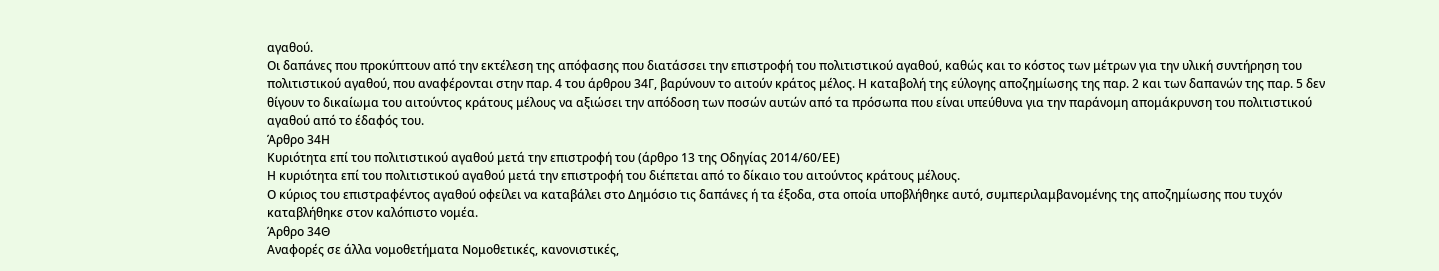αγαθού.
Οι δαπάνες που προκύπτουν από την εκτέλεση της απόφασης που διατάσσει την επιστροφή του πολιτιστικού αγαθού, καθώς και το κόστος των μέτρων για την υλική συντήρηση του πολιτιστικού αγαθού, που αναφέρονται στην παρ. 4 του άρθρου 34Γ, βαρύνουν το αιτούν κράτος μέλος. Η καταβολή της εύλογης αποζημίωσης της παρ. 2 και των δαπανών της παρ. 5 δεν θίγουν το δικαίωμα του αιτούντος κράτους μέλους να αξιώσει την απόδοση των ποσών αυτών από τα πρόσωπα που είναι υπεύθυνα για την παράνομη απομάκρυνση του πολιτιστικού αγαθού από το έδαφός του.
Άρθρο 34Η
Κυριότητα επί του πολιτιστικού αγαθού μετά την επιστροφή του (άρθρο 13 της Οδηγίας 2014/60/ΕΕ)
Η κυριότητα επί του πολιτιστικού αγαθού μετά την επιστροφή του διέπεται από το δίκαιο του αιτούντος κράτους μέλους.
Ο κύριος του επιστραφέντος αγαθού οφείλει να καταβάλει στο Δημόσιο τις δαπάνες ή τα έξοδα, στα οποία υποβλήθηκε αυτό, συμπεριλαμβανομένης της αποζημίωσης που τυχόν καταβλήθηκε στον καλόπιστο νομέα.
Άρθρο 34Θ
Αναφορές σε άλλα νομοθετήματα Νομοθετικές, κανονιστικές,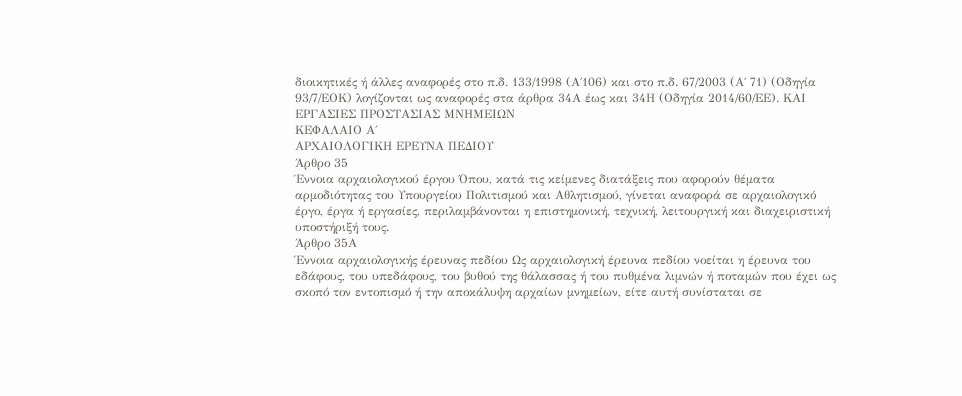διοικητικές ή άλλες αναφορές στο π.δ. 133/1998 (Α΄106) και στο π.δ. 67/2003 (Α΄ 71) (Οδηγία 93/7/ΕΟΚ) λογίζονται ως αναφορές στα άρθρα 34Α έως και 34Η (Οδηγία 2014/60/ΕΕ). ΚΑΙ ΕΡΓΑΣΙΕΣ ΠΡΟΣΤΑΣΙΑΣ ΜΝΗΜΕΙΩΝ
ΚΕΦΑΛΑΙΟ Α΄
ΑΡΧΑΙΟΛΟΓΙΚΗ ΕΡΕΥΝΑ ΠΕΔΙΟΥ
Άρθρο 35
Έννοια αρχαιολογικού έργου Όπου, κατά τις κείμενες διατάξεις που αφορούν θέματα αρμοδιότητας του Υπουργείου Πολιτισμού και Αθλητισμού, γίνεται αναφορά σε αρχαιολογικό έργο, έργα ή εργασίες, περιλαμβάνονται η επιστημονική, τεχνική, λειτουργική και διαχειριστική υποστήριξή τους.
Άρθρο 35Α
Έννοια αρχαιολογικής έρευνας πεδίου Ως αρχαιολογική έρευνα πεδίου νοείται η έρευνα του εδάφους, του υπεδάφους, του βυθού της θάλασσας ή του πυθμένα λιμνών ή ποταμών που έχει ως σκοπό τον εντοπισμό ή την αποκάλυψη αρχαίων μνημείων, είτε αυτή συνίσταται σε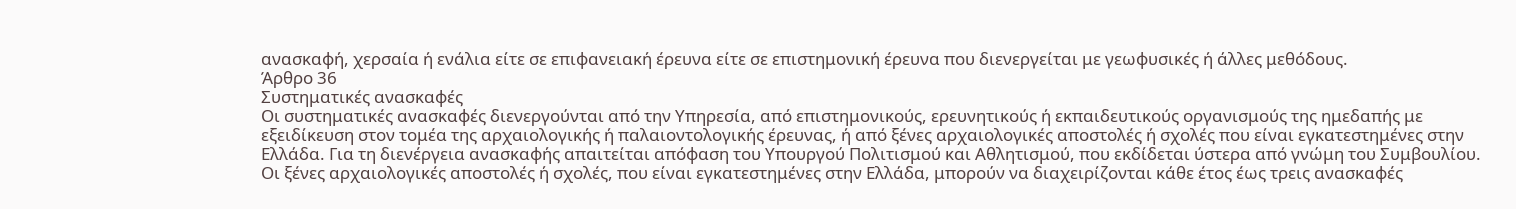ανασκαφή, χερσαία ή ενάλια είτε σε επιφανειακή έρευνα είτε σε επιστημονική έρευνα που διενεργείται με γεωφυσικές ή άλλες μεθόδους.
Άρθρο 36
Συστηματικές ανασκαφές
Οι συστηματικές ανασκαφές διενεργούνται από την Υπηρεσία, από επιστημονικούς, ερευνητικούς ή εκπαιδευτικούς οργανισμούς της ημεδαπής με εξειδίκευση στον τομέα της αρχαιολογικής ή παλαιοντολογικής έρευνας, ή από ξένες αρχαιολογικές αποστολές ή σχολές που είναι εγκατεστημένες στην Ελλάδα. Για τη διενέργεια ανασκαφής απαιτείται απόφαση του Υπουργού Πολιτισμού και Αθλητισμού, που εκδίδεται ύστερα από γνώμη του Συμβουλίου.
Οι ξένες αρχαιολογικές αποστολές ή σχολές, που είναι εγκατεστημένες στην Ελλάδα, μπορούν να διαχειρίζονται κάθε έτος έως τρεις ανασκαφές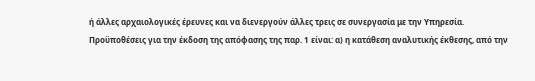ή άλλες αρχαιολογικές έρευνες και να διενεργούν άλλες τρεις σε συνεργασία με την Υπηρεσία.
Προϋποθέσεις για την έκδοση της απόφασης της παρ. 1 είναι: α) η κατάθεση αναλυτικής έκθεσης, από την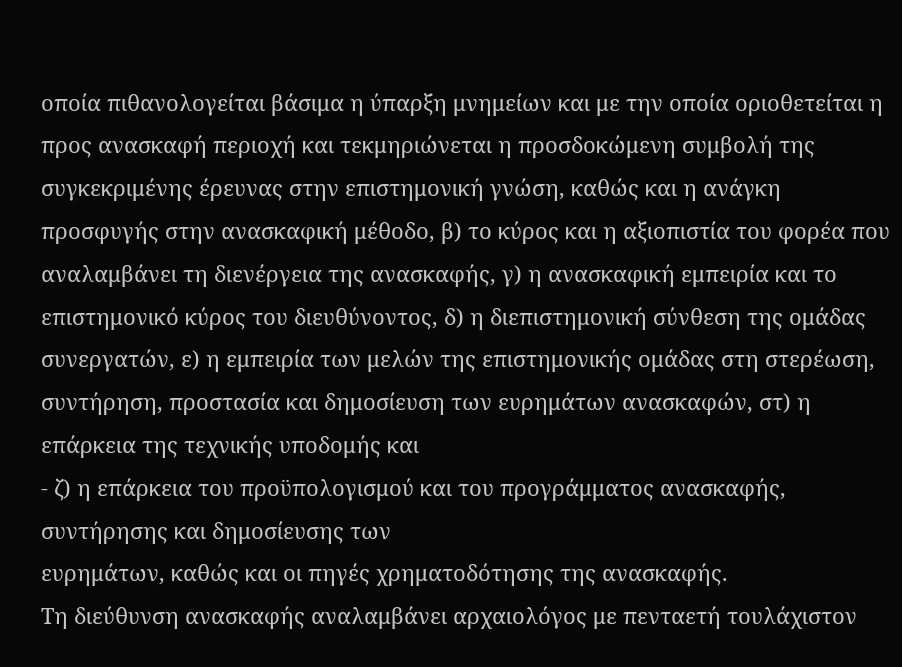οποία πιθανολογείται βάσιμα η ύπαρξη μνημείων και με την οποία οριοθετείται η προς ανασκαφή περιοχή και τεκμηριώνεται η προσδοκώμενη συμβολή της συγκεκριμένης έρευνας στην επιστημονική γνώση, καθώς και η ανάγκη προσφυγής στην ανασκαφική μέθοδο, β) το κύρος και η αξιοπιστία του φορέα που αναλαμβάνει τη διενέργεια της ανασκαφής, γ) η ανασκαφική εμπειρία και το επιστημονικό κύρος του διευθύνοντος, δ) η διεπιστημονική σύνθεση της ομάδας συνεργατών, ε) η εμπειρία των μελών της επιστημονικής ομάδας στη στερέωση, συντήρηση, προστασία και δημοσίευση των ευρημάτων ανασκαφών, στ) η επάρκεια της τεχνικής υποδομής και
- ζ) η επάρκεια του προϋπολογισμού και του προγράμματος ανασκαφής, συντήρησης και δημοσίευσης των
ευρημάτων, καθώς και οι πηγές χρηματοδότησης της ανασκαφής.
Τη διεύθυνση ανασκαφής αναλαμβάνει αρχαιολόγος με πενταετή τουλάχιστον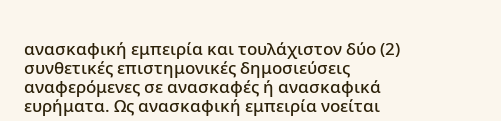ανασκαφική εμπειρία και τουλάχιστον δύο (2) συνθετικές επιστημονικές δημοσιεύσεις αναφερόμενες σε ανασκαφές ή ανασκαφικά ευρήματα. Ως ανασκαφική εμπειρία νοείται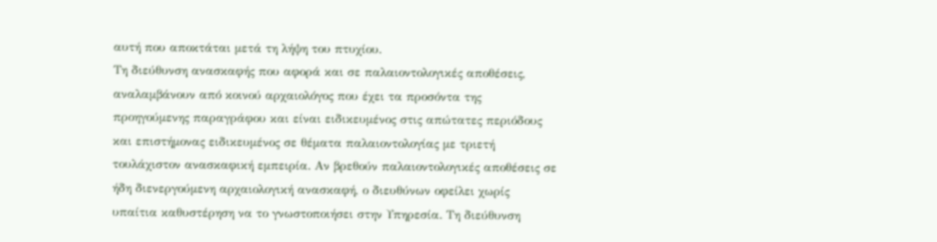αυτή που αποκτάται μετά τη λήψη του πτυχίου.
Τη διεύθυνση ανασκαφής που αφορά και σε παλαιοντολογικές αποθέσεις, αναλαμβάνουν από κοινού αρχαιολόγος που έχει τα προσόντα της προηγούμενης παραγράφου και είναι ειδικευμένος στις απώτατες περιόδους και επιστήμονας ειδικευμένος σε θέματα παλαιοντολογίας με τριετή τουλάχιστον ανασκαφική εμπειρία. Αν βρεθούν παλαιοντολογικές αποθέσεις σε ήδη διενεργούμενη αρχαιολογική ανασκαφή, ο διευθύνων οφείλει χωρίς υπαίτια καθυστέρηση να το γνωστοποιήσει στην Υπηρεσία. Τη διεύθυνση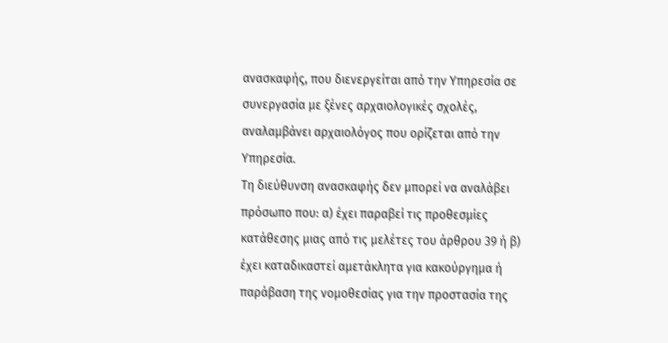ανασκαφής, που διενεργείται από την Υπηρεσία σε συνεργασία με ξένες αρχαιολογικές σχολές, αναλαμβάνει αρχαιολόγος που ορίζεται από την Υπηρεσία.
Τη διεύθυνση ανασκαφής δεν μπορεί να αναλάβει πρόσωπο που: α) έχει παραβεί τις προθεσμίες κατάθεσης μιας από τις μελέτες του άρθρου 39 ή β) έχει καταδικαστεί αμετάκλητα για κακούργημα ή παράβαση της νομοθεσίας για την προστασία της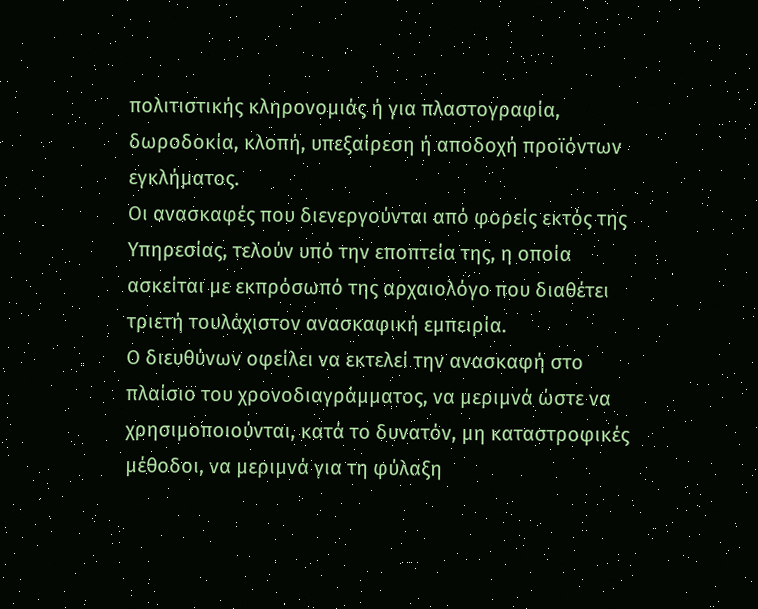πολιτιστικής κληρονομιάς ή για πλαστογραφία, δωροδοκία, κλοπή, υπεξαίρεση ή αποδοχή προϊόντων εγκλήματος.
Οι ανασκαφές που διενεργούνται από φορείς εκτός της Υπηρεσίας, τελούν υπό την εποπτεία της, η οποία ασκείται με εκπρόσωπό της αρχαιολόγο που διαθέτει τριετή τουλάχιστον ανασκαφική εμπειρία.
Ο διευθύνων οφείλει να εκτελεί την ανασκαφή στο πλαίσιο του χρονοδιαγράμματος, να μεριμνά ώστε να χρησιμοποιούνται, κατά το δυνατόν, μη καταστροφικές μέθοδοι, να μεριμνά για τη φύλαξη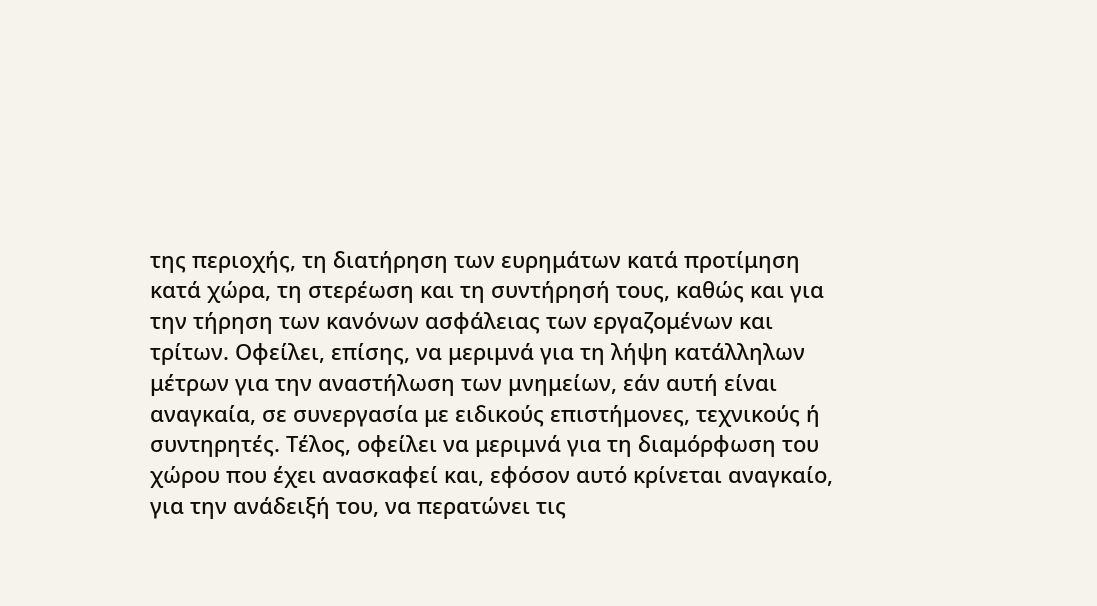της περιοχής, τη διατήρηση των ευρημάτων κατά προτίμηση κατά χώρα, τη στερέωση και τη συντήρησή τους, καθώς και για την τήρηση των κανόνων ασφάλειας των εργαζομένων και τρίτων. Οφείλει, επίσης, να μεριμνά για τη λήψη κατάλληλων μέτρων για την αναστήλωση των μνημείων, εάν αυτή είναι αναγκαία, σε συνεργασία με ειδικούς επιστήμονες, τεχνικούς ή συντηρητές. Τέλος, οφείλει να μεριμνά για τη διαμόρφωση του χώρου που έχει ανασκαφεί και, εφόσον αυτό κρίνεται αναγκαίο, για την ανάδειξή του, να περατώνει τις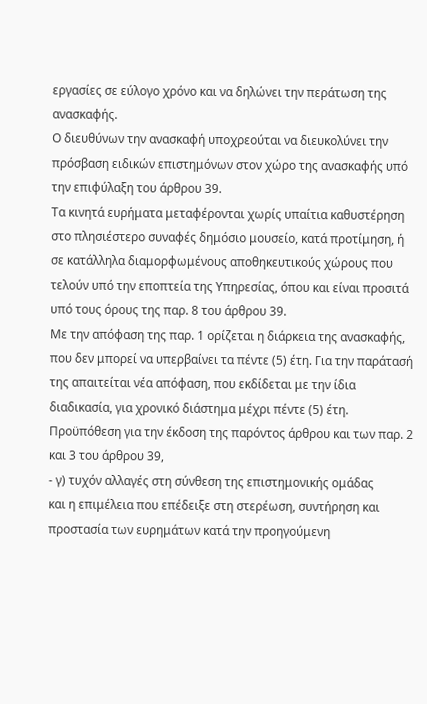εργασίες σε εύλογο χρόνο και να δηλώνει την περάτωση της ανασκαφής.
Ο διευθύνων την ανασκαφή υποχρεούται να διευκολύνει την πρόσβαση ειδικών επιστημόνων στον χώρο της ανασκαφής υπό την επιφύλαξη του άρθρου 39.
Τα κινητά ευρήματα μεταφέρονται χωρίς υπαίτια καθυστέρηση στο πλησιέστερο συναφές δημόσιο μουσείο, κατά προτίμηση, ή σε κατάλληλα διαμορφωμένους αποθηκευτικούς χώρους που τελούν υπό την εποπτεία της Υπηρεσίας, όπου και είναι προσιτά υπό τους όρους της παρ. 8 του άρθρου 39.
Με την απόφαση της παρ. 1 ορίζεται η διάρκεια της ανασκαφής, που δεν μπορεί να υπερβαίνει τα πέντε (5) έτη. Για την παράτασή της απαιτείται νέα απόφαση, που εκδίδεται με την ίδια διαδικασία, για χρονικό διάστημα μέχρι πέντε (5) έτη. Προϋπόθεση για την έκδοση της παρόντος άρθρου και των παρ. 2 και 3 του άρθρου 39,
- γ) τυχόν αλλαγές στη σύνθεση της επιστημονικής ομάδας
και η επιμέλεια που επέδειξε στη στερέωση, συντήρηση και προστασία των ευρημάτων κατά την προηγούμενη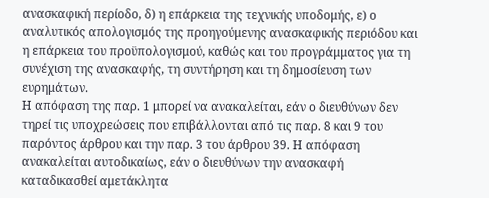ανασκαφική περίοδο, δ) η επάρκεια της τεχνικής υποδομής, ε) ο αναλυτικός απολογισμός της προηγούμενης ανασκαφικής περιόδου και η επάρκεια του προϋπολογισμού, καθώς και του προγράμματος για τη συνέχιση της ανασκαφής, τη συντήρηση και τη δημοσίευση των ευρημάτων.
Η απόφαση της παρ. 1 μπορεί να ανακαλείται, εάν ο διευθύνων δεν τηρεί τις υποχρεώσεις που επιβάλλονται από τις παρ. 8 και 9 του παρόντος άρθρου και την παρ. 3 του άρθρου 39. Η απόφαση ανακαλείται αυτοδικαίως, εάν ο διευθύνων την ανασκαφή καταδικασθεί αμετάκλητα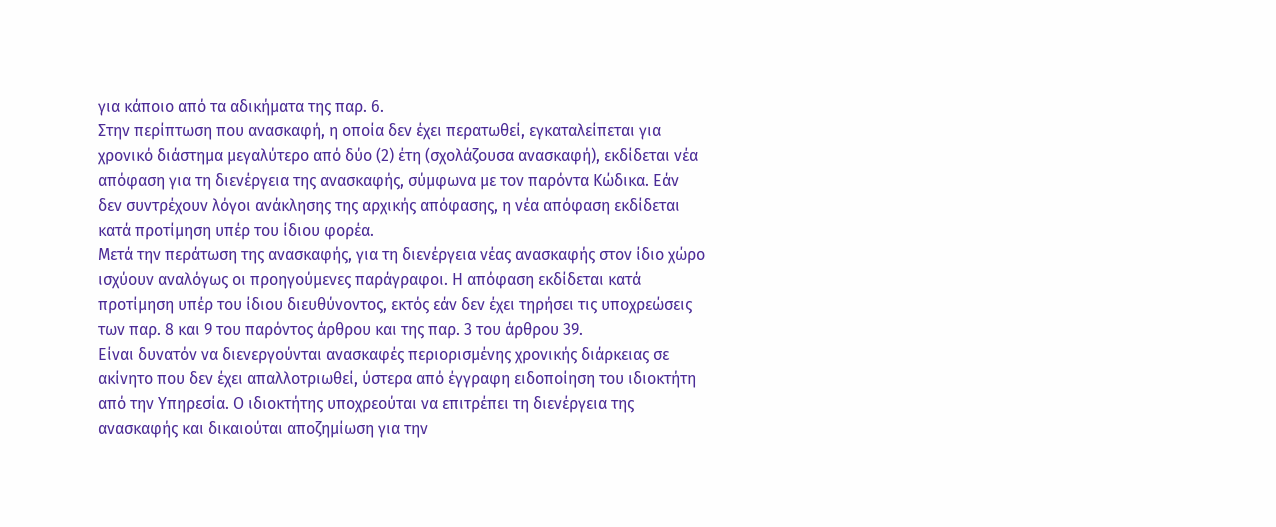για κάποιο από τα αδικήματα της παρ. 6.
Στην περίπτωση που ανασκαφή, η οποία δεν έχει περατωθεί, εγκαταλείπεται για χρονικό διάστημα μεγαλύτερο από δύο (2) έτη (σχολάζουσα ανασκαφή), εκδίδεται νέα απόφαση για τη διενέργεια της ανασκαφής, σύμφωνα με τον παρόντα Κώδικα. Εάν δεν συντρέχουν λόγοι ανάκλησης της αρχικής απόφασης, η νέα απόφαση εκδίδεται κατά προτίμηση υπέρ του ίδιου φορέα.
Μετά την περάτωση της ανασκαφής, για τη διενέργεια νέας ανασκαφής στον ίδιο χώρο ισχύουν αναλόγως οι προηγούμενες παράγραφοι. Η απόφαση εκδίδεται κατά προτίμηση υπέρ του ίδιου διευθύνοντος, εκτός εάν δεν έχει τηρήσει τις υποχρεώσεις των παρ. 8 και 9 του παρόντος άρθρου και της παρ. 3 του άρθρου 39.
Είναι δυνατόν να διενεργούνται ανασκαφές περιορισμένης χρονικής διάρκειας σε ακίνητο που δεν έχει απαλλοτριωθεί, ύστερα από έγγραφη ειδοποίηση του ιδιοκτήτη από την Υπηρεσία. Ο ιδιοκτήτης υποχρεούται να επιτρέπει τη διενέργεια της ανασκαφής και δικαιούται αποζημίωση για την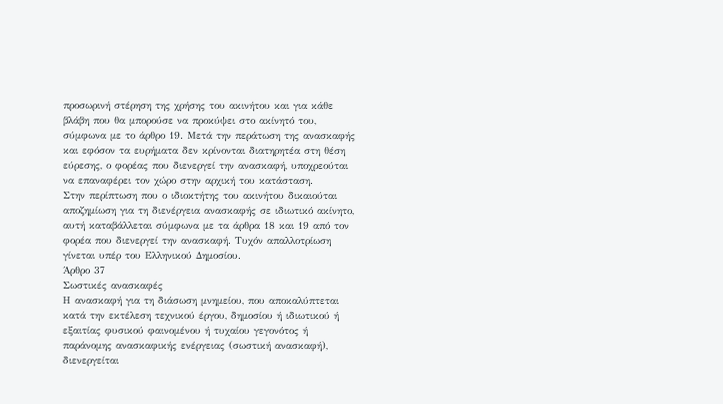προσωρινή στέρηση της χρήσης του ακινήτου και για κάθε βλάβη που θα μπορούσε να προκύψει στο ακίνητό του, σύμφωνα με το άρθρο 19. Μετά την περάτωση της ανασκαφής και εφόσον τα ευρήματα δεν κρίνονται διατηρητέα στη θέση εύρεσης, ο φορέας που διενεργεί την ανασκαφή, υποχρεούται να επαναφέρει τον χώρο στην αρχική του κατάσταση.
Στην περίπτωση που ο ιδιοκτήτης του ακινήτου δικαιούται αποζημίωση για τη διενέργεια ανασκαφής σε ιδιωτικό ακίνητο, αυτή καταβάλλεται σύμφωνα με τα άρθρα 18 και 19 από τον φορέα που διενεργεί την ανασκαφή. Τυχόν απαλλοτρίωση γίνεται υπέρ του Ελληνικού Δημοσίου.
Άρθρο 37
Σωστικές ανασκαφές
Η ανασκαφή για τη διάσωση μνημείου, που αποκαλύπτεται κατά την εκτέλεση τεχνικού έργου, δημοσίου ή ιδιωτικού ή εξαιτίας φυσικού φαινομένου ή τυχαίου γεγονότος ή παράνομης ανασκαφικής ενέργειας (σωστική ανασκαφή), διενεργείται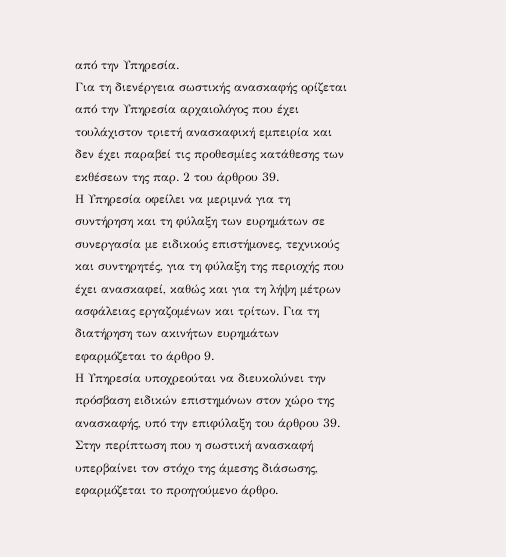από την Υπηρεσία.
Για τη διενέργεια σωστικής ανασκαφής ορίζεται από την Υπηρεσία αρχαιολόγος που έχει τουλάχιστον τριετή ανασκαφική εμπειρία και δεν έχει παραβεί τις προθεσμίες κατάθεσης των εκθέσεων της παρ. 2 του άρθρου 39.
Η Υπηρεσία οφείλει να μεριμνά για τη συντήρηση και τη φύλαξη των ευρημάτων σε συνεργασία με ειδικούς επιστήμονες, τεχνικούς και συντηρητές, για τη φύλαξη της περιοχής που έχει ανασκαφεί, καθώς και για τη λήψη μέτρων ασφάλειας εργαζομένων και τρίτων. Για τη διατήρηση των ακινήτων ευρημάτων εφαρμόζεται το άρθρο 9.
Η Υπηρεσία υποχρεούται να διευκολύνει την πρόσβαση ειδικών επιστημόνων στον χώρο της ανασκαφής, υπό την επιφύλαξη του άρθρου 39.
Στην περίπτωση που η σωστική ανασκαφή υπερβαίνει τον στόχο της άμεσης διάσωσης, εφαρμόζεται το προηγούμενο άρθρο.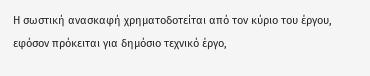Η σωστική ανασκαφή χρηματοδοτείται από τον κύριο του έργου, εφόσον πρόκειται για δημόσιο τεχνικό έργο,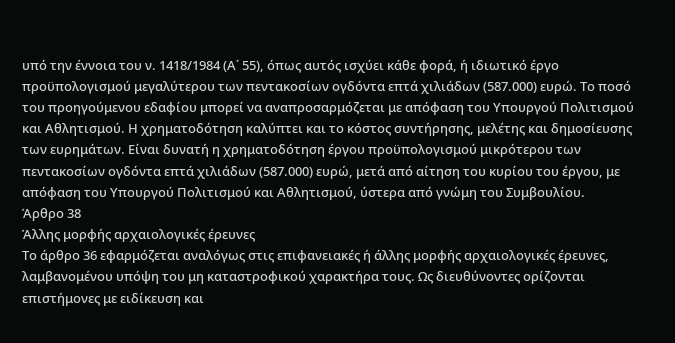υπό την έννοια του ν. 1418/1984 (Α΄ 55), όπως αυτός ισχύει κάθε φορά, ή ιδιωτικό έργο προϋπολογισμού μεγαλύτερου των πεντακοσίων ογδόντα επτά χιλιάδων (587.000) ευρώ. Το ποσό του προηγούμενου εδαφίου μπορεί να αναπροσαρμόζεται με απόφαση του Υπουργού Πολιτισμού και Αθλητισμού. Η χρηματοδότηση καλύπτει και το κόστος συντήρησης, μελέτης και δημοσίευσης των ευρημάτων. Είναι δυνατή η χρηματοδότηση έργου προϋπολογισμού μικρότερου των πεντακοσίων ογδόντα επτά χιλιάδων (587.000) ευρώ, μετά από αίτηση του κυρίου του έργου, με απόφαση του Υπουργού Πολιτισμού και Αθλητισμού, ύστερα από γνώμη του Συμβουλίου.
Άρθρο 38
Άλλης μορφής αρχαιολογικές έρευνες
Το άρθρο 36 εφαρμόζεται αναλόγως στις επιφανειακές ή άλλης μορφής αρχαιολογικές έρευνες, λαμβανομένου υπόψη του μη καταστροφικού χαρακτήρα τους. Ως διευθύνοντες ορίζονται επιστήμονες με ειδίκευση και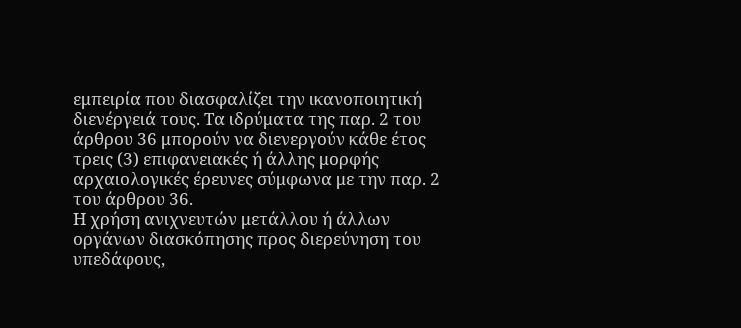εμπειρία που διασφαλίζει την ικανοποιητική διενέργειά τους. Τα ιδρύματα της παρ. 2 του άρθρου 36 μπορούν να διενεργούν κάθε έτος τρεις (3) επιφανειακές ή άλλης μορφής αρχαιολογικές έρευνες σύμφωνα με την παρ. 2 του άρθρου 36.
Η χρήση ανιχνευτών μετάλλου ή άλλων οργάνων διασκόπησης προς διερεύνηση του υπεδάφους,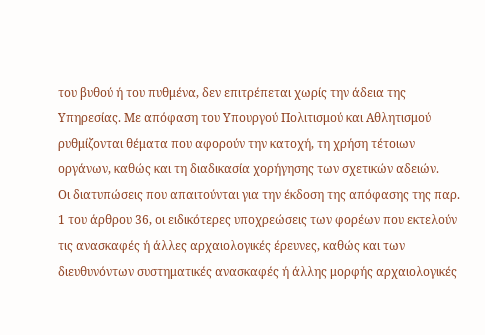του βυθού ή του πυθμένα, δεν επιτρέπεται χωρίς την άδεια της Υπηρεσίας. Με απόφαση του Υπουργού Πολιτισμού και Αθλητισμού ρυθμίζονται θέματα που αφορούν την κατοχή, τη χρήση τέτοιων οργάνων, καθώς και τη διαδικασία χορήγησης των σχετικών αδειών.
Οι διατυπώσεις που απαιτούνται για την έκδοση της απόφασης της παρ. 1 του άρθρου 36, οι ειδικότερες υποχρεώσεις των φορέων που εκτελούν τις ανασκαφές ή άλλες αρχαιολογικές έρευνες, καθώς και των διευθυνόντων συστηματικές ανασκαφές ή άλλης μορφής αρχαιολογικές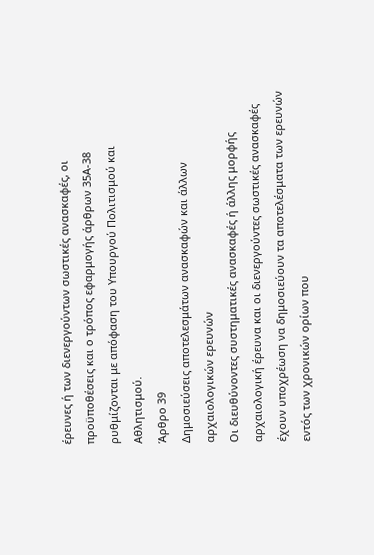έρευνες ή των διενεργούντων σωστικές ανασκαφές, οι προϋποθέσεις και ο τρόπος εφαρμογής άρθρων 35Α-38 ρυθμίζονται με απόφαση του Υπουργού Πολιτισμού και Αθλητισμού.
Άρθρο 39
Δημοσιεύσεις αποτελεσμάτων ανασκαφών και άλλων αρχαιολογικών ερευνών
Οι διευθύνοντες συστηματικές ανασκαφές ή άλλης μορφής αρχαιολογική έρευνα και οι διενεργούντες σωστικές ανασκαφές έχουν υποχρέωση να δημοσιεύουν τα αποτελέσματα των ερευνών εντός των χρονικών ορίων που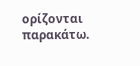ορίζονται παρακάτω.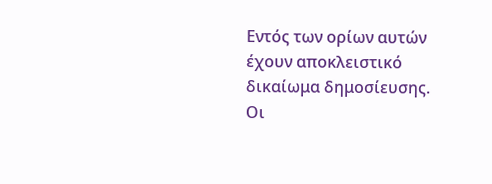Εντός των ορίων αυτών έχουν αποκλειστικό δικαίωμα δημοσίευσης.
Οι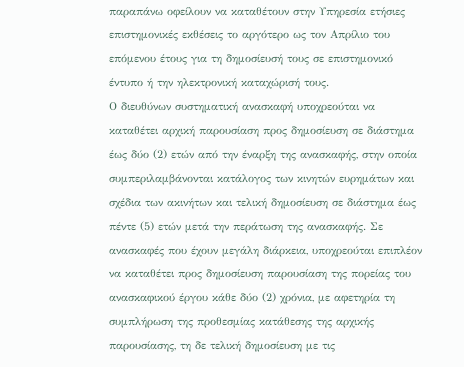παραπάνω οφείλουν να καταθέτουν στην Υπηρεσία ετήσιες επιστημονικές εκθέσεις το αργότερο ως τον Απρίλιο του επόμενου έτους για τη δημοσίευσή τους σε επιστημονικό έντυπο ή την ηλεκτρονική καταχώρισή τους.
Ο διευθύνων συστηματική ανασκαφή υποχρεούται να καταθέτει αρχική παρουσίαση προς δημοσίευση σε διάστημα έως δύο (2) ετών από την έναρξη της ανασκαφής, στην οποία συμπεριλαμβάνονται κατάλογος των κινητών ευρημάτων και σχέδια των ακινήτων και τελική δημοσίευση σε διάστημα έως πέντε (5) ετών μετά την περάτωση της ανασκαφής. Σε ανασκαφές που έχουν μεγάλη διάρκεια, υποχρεούται επιπλέον να καταθέτει προς δημοσίευση παρουσίαση της πορείας του ανασκαφικού έργου κάθε δύο (2) χρόνια, με αφετηρία τη συμπλήρωση της προθεσμίας κατάθεσης της αρχικής παρουσίασης, τη δε τελική δημοσίευση με τις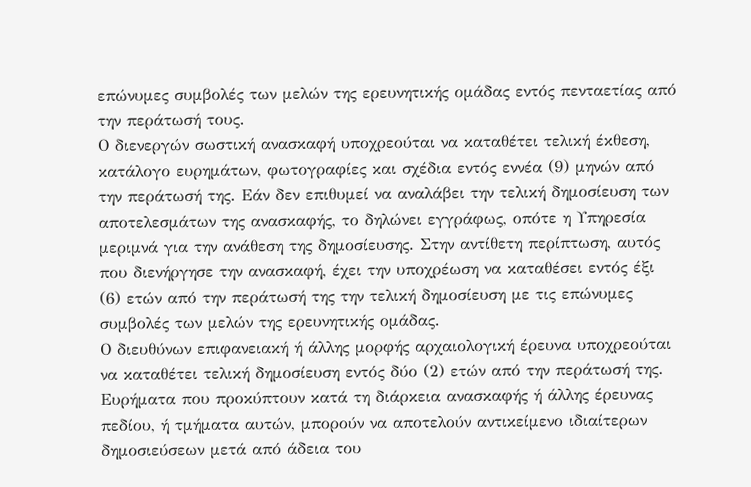επώνυμες συμβολές των μελών της ερευνητικής ομάδας εντός πενταετίας από την περάτωσή τους.
Ο διενεργών σωστική ανασκαφή υποχρεούται να καταθέτει τελική έκθεση, κατάλογο ευρημάτων, φωτογραφίες και σχέδια εντός εννέα (9) μηνών από την περάτωσή της. Εάν δεν επιθυμεί να αναλάβει την τελική δημοσίευση των αποτελεσμάτων της ανασκαφής, το δηλώνει εγγράφως, οπότε η Υπηρεσία μεριμνά για την ανάθεση της δημοσίευσης. Στην αντίθετη περίπτωση, αυτός που διενήργησε την ανασκαφή, έχει την υποχρέωση να καταθέσει εντός έξι (6) ετών από την περάτωσή της την τελική δημοσίευση με τις επώνυμες συμβολές των μελών της ερευνητικής ομάδας.
Ο διευθύνων επιφανειακή ή άλλης μορφής αρχαιολογική έρευνα υποχρεούται να καταθέτει τελική δημοσίευση εντός δύο (2) ετών από την περάτωσή της.
Ευρήματα που προκύπτουν κατά τη διάρκεια ανασκαφής ή άλλης έρευνας πεδίου, ή τμήματα αυτών, μπορούν να αποτελούν αντικείμενο ιδιαίτερων δημοσιεύσεων μετά από άδεια του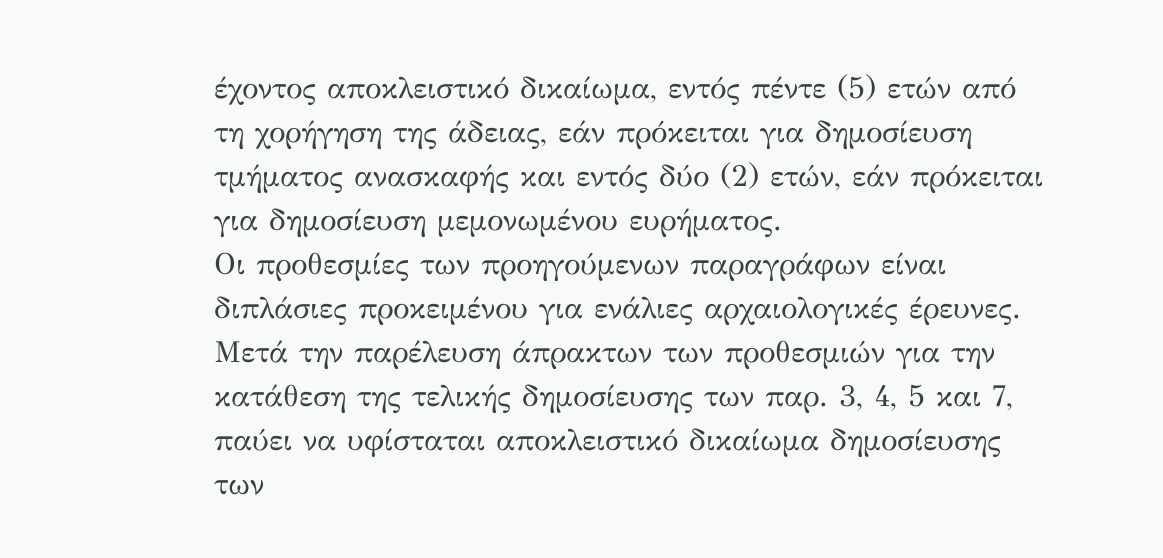έχοντος αποκλειστικό δικαίωμα, εντός πέντε (5) ετών από τη χορήγηση της άδειας, εάν πρόκειται για δημοσίευση τμήματος ανασκαφής και εντός δύο (2) ετών, εάν πρόκειται για δημοσίευση μεμονωμένου ευρήματος.
Οι προθεσμίες των προηγούμενων παραγράφων είναι διπλάσιες προκειμένου για ενάλιες αρχαιολογικές έρευνες.
Μετά την παρέλευση άπρακτων των προθεσμιών για την κατάθεση της τελικής δημοσίευσης των παρ. 3, 4, 5 και 7, παύει να υφίσταται αποκλειστικό δικαίωμα δημοσίευσης των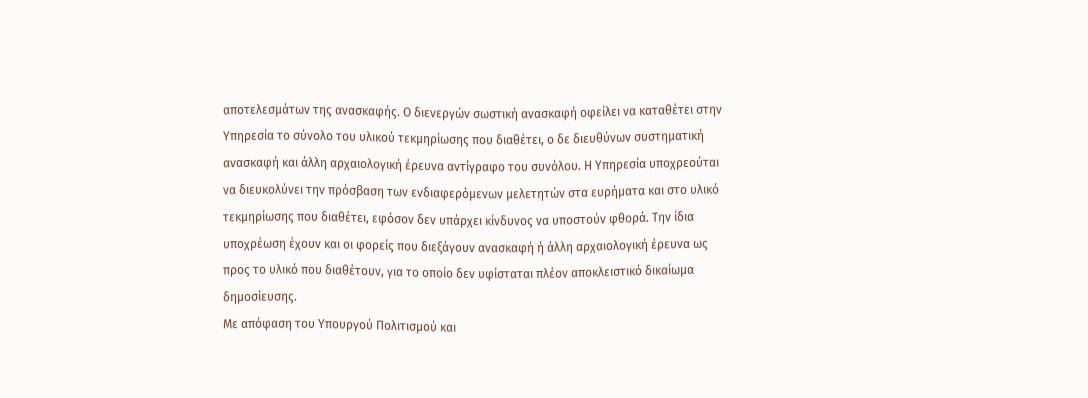αποτελεσμάτων της ανασκαφής. Ο διενεργών σωστική ανασκαφή οφείλει να καταθέτει στην Υπηρεσία το σύνολο του υλικού τεκμηρίωσης που διαθέτει, ο δε διευθύνων συστηματική ανασκαφή και άλλη αρχαιολογική έρευνα αντίγραφο του συνόλου. Η Υπηρεσία υποχρεούται να διευκολύνει την πρόσβαση των ενδιαφερόμενων μελετητών στα ευρήματα και στο υλικό τεκμηρίωσης που διαθέτει, εφόσον δεν υπάρχει κίνδυνος να υποστούν φθορά. Την ίδια υποχρέωση έχουν και οι φορείς που διεξάγουν ανασκαφή ή άλλη αρχαιολογική έρευνα ως προς το υλικό που διαθέτουν, για το οποίο δεν υφίσταται πλέον αποκλειστικό δικαίωμα δημοσίευσης.
Με απόφαση του Υπουργού Πολιτισμού και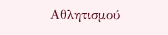Αθλητισμού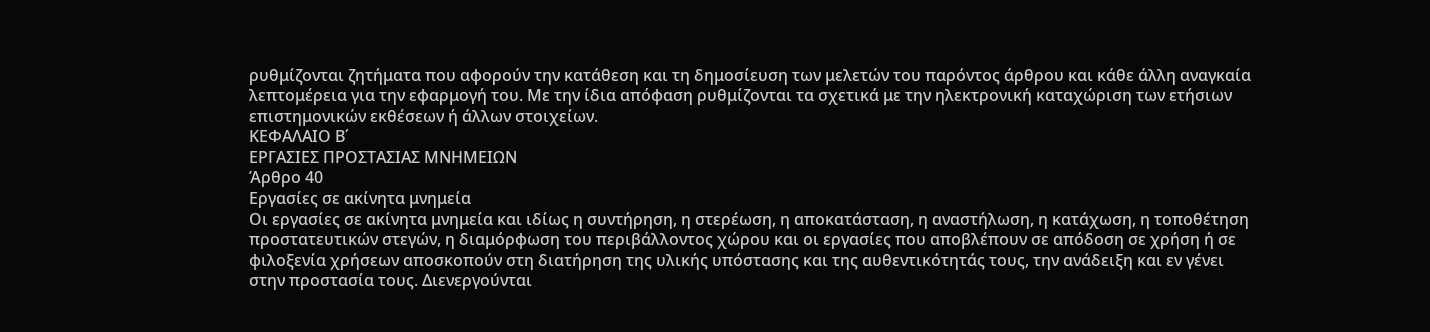ρυθμίζονται ζητήματα που αφορούν την κατάθεση και τη δημοσίευση των μελετών του παρόντος άρθρου και κάθε άλλη αναγκαία λεπτομέρεια για την εφαρμογή του. Με την ίδια απόφαση ρυθμίζονται τα σχετικά με την ηλεκτρονική καταχώριση των ετήσιων επιστημονικών εκθέσεων ή άλλων στοιχείων.
ΚΕΦΑΛΑΙΟ Β΄
ΕΡΓΑΣΙΕΣ ΠΡΟΣΤΑΣΙΑΣ ΜΝΗΜΕΙΩΝ
Άρθρο 40
Εργασίες σε ακίνητα μνημεία
Οι εργασίες σε ακίνητα μνημεία και ιδίως η συντήρηση, η στερέωση, η αποκατάσταση, η αναστήλωση, η κατάχωση, η τοποθέτηση προστατευτικών στεγών, η διαμόρφωση του περιβάλλοντος χώρου και οι εργασίες που αποβλέπουν σε απόδοση σε χρήση ή σε φιλοξενία χρήσεων αποσκοπούν στη διατήρηση της υλικής υπόστασης και της αυθεντικότητάς τους, την ανάδειξη και εν γένει στην προστασία τους. Διενεργούνται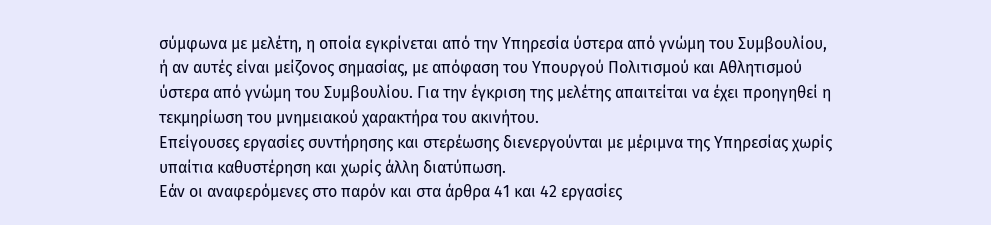σύμφωνα με μελέτη, η οποία εγκρίνεται από την Υπηρεσία ύστερα από γνώμη του Συμβουλίου, ή αν αυτές είναι μείζονος σημασίας, με απόφαση του Υπουργού Πολιτισμού και Αθλητισμού ύστερα από γνώμη του Συμβουλίου. Για την έγκριση της μελέτης απαιτείται να έχει προηγηθεί η τεκμηρίωση του μνημειακού χαρακτήρα του ακινήτου.
Επείγουσες εργασίες συντήρησης και στερέωσης διενεργούνται με μέριμνα της Υπηρεσίας χωρίς υπαίτια καθυστέρηση και χωρίς άλλη διατύπωση.
Εάν οι αναφερόμενες στο παρόν και στα άρθρα 41 και 42 εργασίες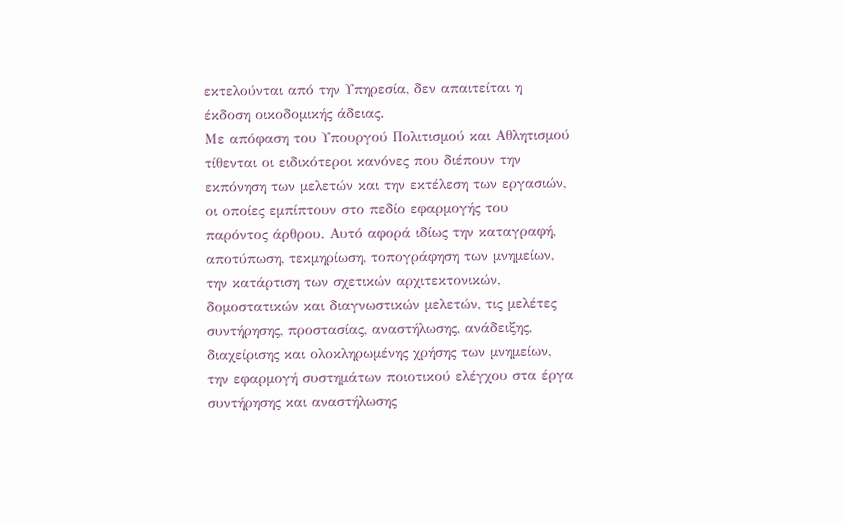εκτελούνται από την Υπηρεσία, δεν απαιτείται η έκδοση οικοδομικής άδειας.
Με απόφαση του Υπουργού Πολιτισμού και Αθλητισμού τίθενται οι ειδικότεροι κανόνες που διέπουν την εκπόνηση των μελετών και την εκτέλεση των εργασιών, οι οποίες εμπίπτουν στο πεδίο εφαρμογής του παρόντος άρθρου. Αυτό αφορά ιδίως την καταγραφή, αποτύπωση, τεκμηρίωση, τοπογράφηση των μνημείων, την κατάρτιση των σχετικών αρχιτεκτονικών, δομοστατικών και διαγνωστικών μελετών, τις μελέτες συντήρησης, προστασίας, αναστήλωσης, ανάδειξης, διαχείρισης και ολοκληρωμένης χρήσης των μνημείων, την εφαρμογή συστημάτων ποιοτικού ελέγχου στα έργα συντήρησης και αναστήλωσης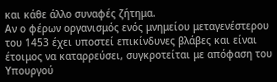και κάθε άλλο συναφές ζήτημα.
Αν ο φέρων οργανισμός ενός μνημείου μεταγενέστερου του 1453 έχει υποστεί επικίνδυνες βλάβες και είναι έτοιμος να καταρρεύσει, συγκροτείται με απόφαση του Υπουργού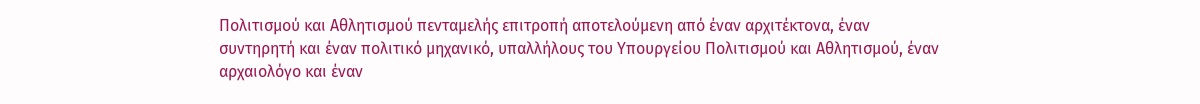Πολιτισμού και Αθλητισμού πενταμελής επιτροπή αποτελούμενη από έναν αρχιτέκτονα, έναν συντηρητή και έναν πολιτικό μηχανικό, υπαλλήλους του Υπουργείου Πολιτισμού και Αθλητισμού, έναν αρχαιολόγο και έναν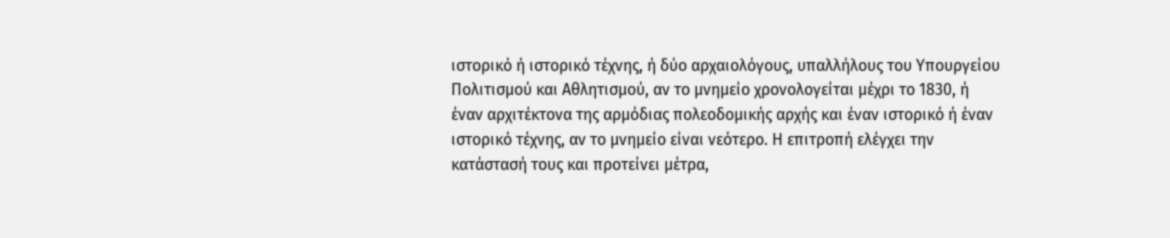ιστορικό ή ιστορικό τέχνης, ή δύο αρχαιολόγους, υπαλλήλους του Υπουργείου Πολιτισμού και Αθλητισμού, αν το μνημείο χρονολογείται μέχρι το 1830, ή έναν αρχιτέκτονα της αρμόδιας πολεοδομικής αρχής και έναν ιστορικό ή έναν ιστορικό τέχνης, αν το μνημείο είναι νεότερο. Η επιτροπή ελέγχει την κατάστασή τους και προτείνει μέτρα,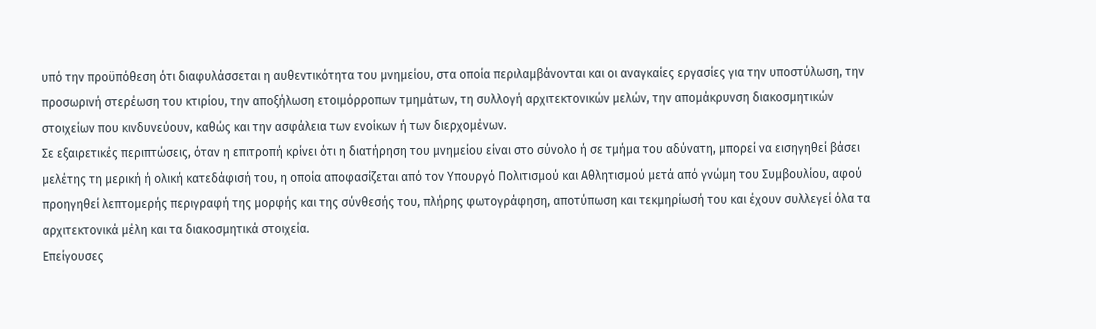υπό την προϋπόθεση ότι διαφυλάσσεται η αυθεντικότητα του μνημείου, στα οποία περιλαμβάνονται και οι αναγκαίες εργασίες για την υποστύλωση, την προσωρινή στερέωση του κτιρίου, την αποξήλωση ετοιμόρροπων τμημάτων, τη συλλογή αρχιτεκτονικών μελών, την απομάκρυνση διακοσμητικών στοιχείων που κινδυνεύουν, καθώς και την ασφάλεια των ενοίκων ή των διερχομένων.
Σε εξαιρετικές περιπτώσεις, όταν η επιτροπή κρίνει ότι η διατήρηση του μνημείου είναι στο σύνολο ή σε τμήμα του αδύνατη, μπορεί να εισηγηθεί βάσει μελέτης τη μερική ή ολική κατεδάφισή του, η οποία αποφασίζεται από τον Υπουργό Πολιτισμού και Αθλητισμού μετά από γνώμη του Συμβουλίου, αφού προηγηθεί λεπτομερής περιγραφή της μορφής και της σύνθεσής του, πλήρης φωτογράφηση, αποτύπωση και τεκμηρίωσή του και έχουν συλλεγεί όλα τα αρχιτεκτονικά μέλη και τα διακοσμητικά στοιχεία.
Επείγουσες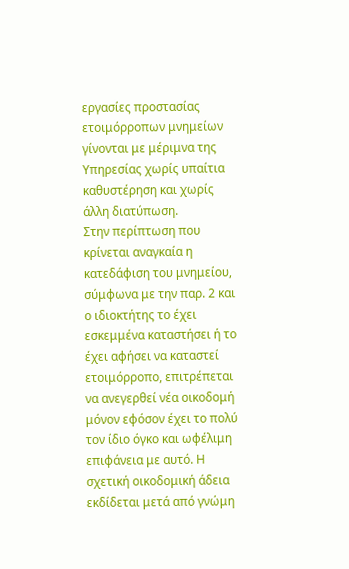εργασίες προστασίας ετοιμόρροπων μνημείων γίνονται με μέριμνα της Υπηρεσίας χωρίς υπαίτια καθυστέρηση και χωρίς άλλη διατύπωση.
Στην περίπτωση που κρίνεται αναγκαία η κατεδάφιση του μνημείου, σύμφωνα με την παρ. 2 και ο ιδιοκτήτης το έχει εσκεμμένα καταστήσει ή το έχει αφήσει να καταστεί ετοιμόρροπο, επιτρέπεται να ανεγερθεί νέα οικοδομή μόνον εφόσον έχει το πολύ τον ίδιο όγκο και ωφέλιμη επιφάνεια με αυτό. Η σχετική οικοδομική άδεια εκδίδεται μετά από γνώμη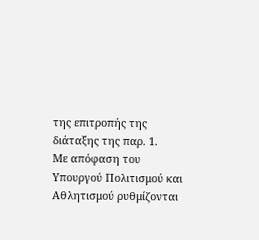της επιτροπής της διάταξης της παρ. 1.
Με απόφαση του Υπουργού Πολιτισμού και Αθλητισμού ρυθμίζονται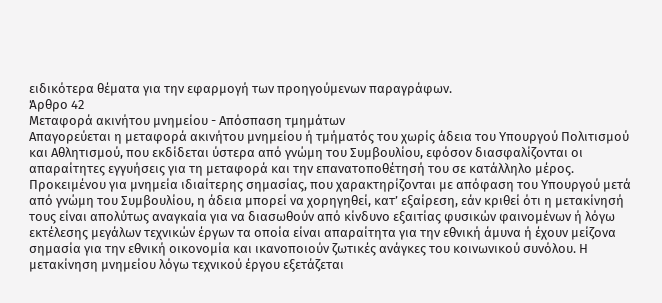ειδικότερα θέματα για την εφαρμογή των προηγούμενων παραγράφων.
Άρθρο 42
Μεταφορά ακινήτου μνημείου - Απόσπαση τμημάτων
Απαγορεύεται η μεταφορά ακινήτου μνημείου ή τμήματός του χωρίς άδεια του Υπουργού Πολιτισμού και Αθλητισμού, που εκδίδεται ύστερα από γνώμη του Συμβουλίου, εφόσον διασφαλίζονται οι απαραίτητες εγγυήσεις για τη μεταφορά και την επανατοποθέτησή του σε κατάλληλο μέρος. Προκειμένου για μνημεία ιδιαίτερης σημασίας, που χαρακτηρίζονται με απόφαση του Υπουργού μετά από γνώμη του Συμβουλίου, η άδεια μπορεί να χορηγηθεί, κατ’ εξαίρεση, εάν κριθεί ότι η μετακίνησή τους είναι απολύτως αναγκαία για να διασωθούν από κίνδυνο εξαιτίας φυσικών φαινομένων ή λόγω εκτέλεσης μεγάλων τεχνικών έργων τα οποία είναι απαραίτητα για την εθνική άμυνα ή έχουν μείζονα σημασία για την εθνική οικονομία και ικανοποιούν ζωτικές ανάγκες του κοινωνικού συνόλου. Η μετακίνηση μνημείου λόγω τεχνικού έργου εξετάζεται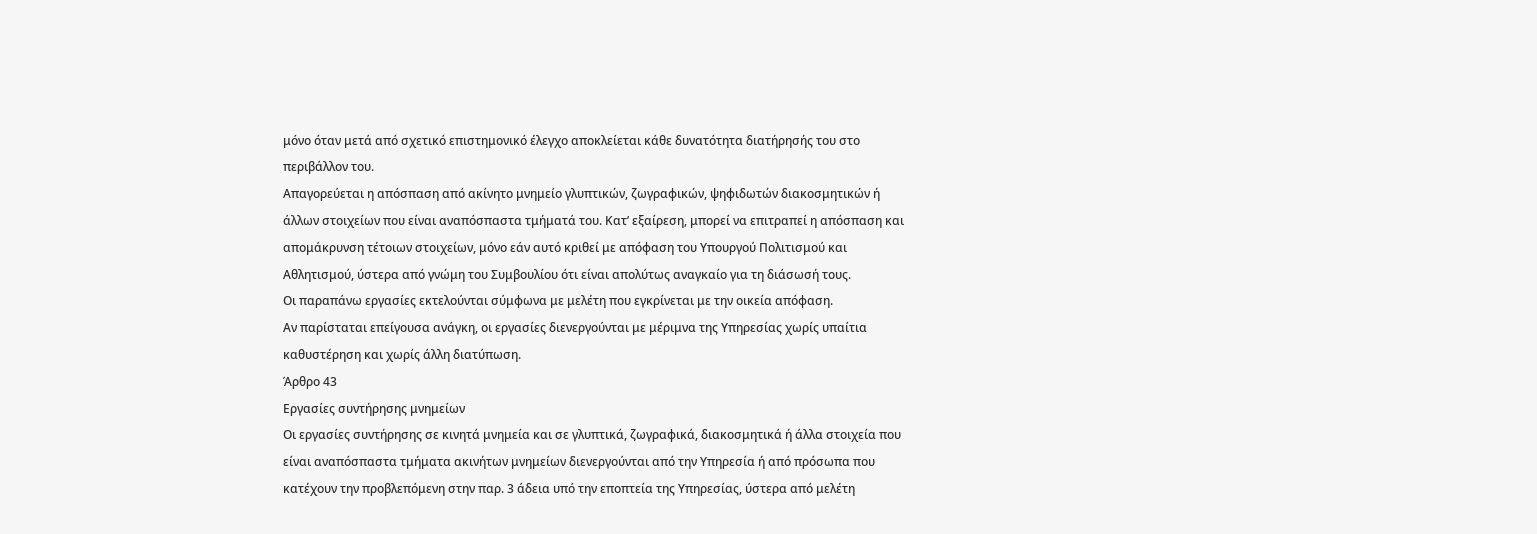μόνο όταν μετά από σχετικό επιστημονικό έλεγχο αποκλείεται κάθε δυνατότητα διατήρησής του στο περιβάλλον του.
Απαγορεύεται η απόσπαση από ακίνητο μνημείο γλυπτικών, ζωγραφικών, ψηφιδωτών διακοσμητικών ή άλλων στοιχείων που είναι αναπόσπαστα τμήματά του. Κατ’ εξαίρεση, μπορεί να επιτραπεί η απόσπαση και απομάκρυνση τέτοιων στοιχείων, μόνο εάν αυτό κριθεί με απόφαση του Υπουργού Πολιτισμού και Αθλητισμού, ύστερα από γνώμη του Συμβουλίου ότι είναι απολύτως αναγκαίο για τη διάσωσή τους.
Οι παραπάνω εργασίες εκτελούνται σύμφωνα με μελέτη που εγκρίνεται με την οικεία απόφαση.
Αν παρίσταται επείγουσα ανάγκη, οι εργασίες διενεργούνται με μέριμνα της Υπηρεσίας χωρίς υπαίτια καθυστέρηση και χωρίς άλλη διατύπωση.
Άρθρο 43
Εργασίες συντήρησης μνημείων
Οι εργασίες συντήρησης σε κινητά μνημεία και σε γλυπτικά, ζωγραφικά, διακοσμητικά ή άλλα στοιχεία που είναι αναπόσπαστα τμήματα ακινήτων μνημείων διενεργούνται από την Υπηρεσία ή από πρόσωπα που κατέχουν την προβλεπόμενη στην παρ. 3 άδεια υπό την εποπτεία της Υπηρεσίας, ύστερα από μελέτη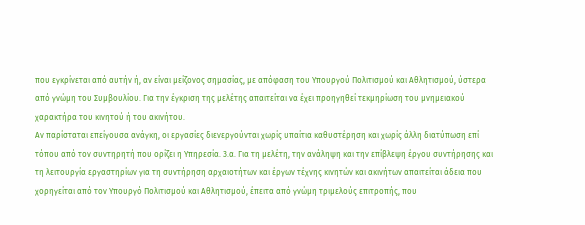που εγκρίνεται από αυτήν ή, αν είναι μείζονος σημασίας, με απόφαση του Υπουργού Πολιτισμού και Αθλητισμού, ύστερα από γνώμη του Συμβουλίου. Για την έγκριση της μελέτης απαιτείται να έχει προηγηθεί τεκμηρίωση του μνημειακού χαρακτήρα του κινητού ή του ακινήτου.
Αν παρίσταται επείγουσα ανάγκη, οι εργασίες διενεργούνται χωρίς υπαίτια καθυστέρηση και χωρίς άλλη διατύπωση επί τόπου από τον συντηρητή που ορίζει η Υπηρεσία. 3.α. Για τη μελέτη, την ανάληψη και την επίβλεψη έργου συντήρησης και τη λειτουργία εργαστηρίων για τη συντήρηση αρχαιοτήτων και έργων τέχνης κινητών και ακινήτων απαιτείται άδεια που χορηγείται από τον Υπουργό Πολιτισμού και Αθλητισμού, έπειτα από γνώμη τριμελούς επιτροπής, που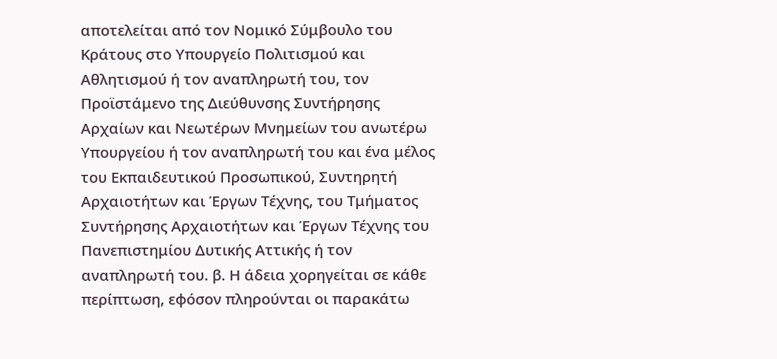αποτελείται από τον Νομικό Σύμβουλο του Κράτους στο Υπουργείο Πολιτισμού και Αθλητισμού ή τον αναπληρωτή του, τον Προϊστάμενο της Διεύθυνσης Συντήρησης Αρχαίων και Νεωτέρων Μνημείων του ανωτέρω Υπουργείου ή τον αναπληρωτή του και ένα μέλος του Εκπαιδευτικού Προσωπικού, Συντηρητή Αρχαιοτήτων και Έργων Τέχνης, του Τμήματος Συντήρησης Αρχαιοτήτων και Έργων Τέχνης του Πανεπιστημίου Δυτικής Αττικής ή τον αναπληρωτή του. β. Η άδεια χορηγείται σε κάθε περίπτωση, εφόσον πληρούνται οι παρακάτω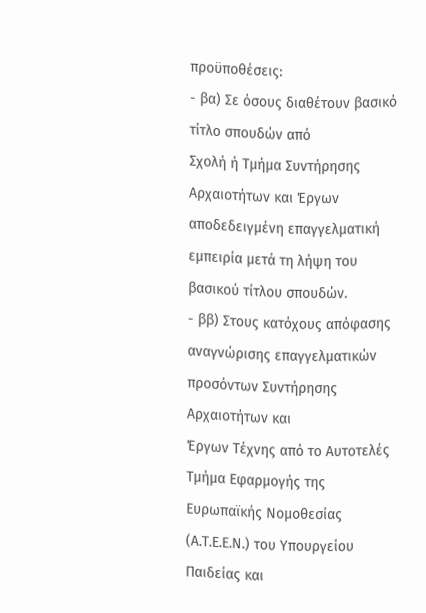προϋποθέσεις:
- βα) Σε όσους διαθέτουν βασικό τίτλο σπουδών από
Σχολή ή Τμήμα Συντήρησης Αρχαιοτήτων και Έργων αποδεδειγμένη επαγγελματική εμπειρία μετά τη λήψη του βασικού τίτλου σπουδών.
- ββ) Στους κατόχους απόφασης αναγνώρισης επαγγελματικών προσόντων Συντήρησης Αρχαιοτήτων και
Έργων Τέχνης από το Αυτοτελές Τμήμα Εφαρμογής της Ευρωπαϊκής Νομοθεσίας (Α.Τ.Ε.Ε.Ν.) του Υπουργείου Παιδείας και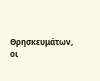Θρησκευμάτων, οι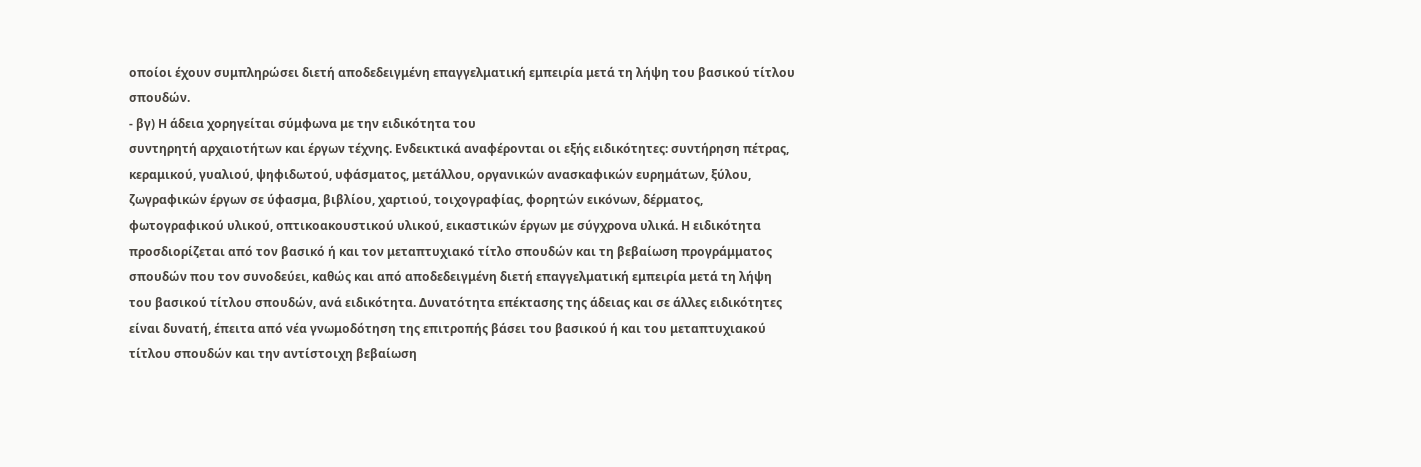οποίοι έχουν συμπληρώσει διετή αποδεδειγμένη επαγγελματική εμπειρία μετά τη λήψη του βασικού τίτλου σπουδών.
- βγ) Η άδεια χορηγείται σύμφωνα με την ειδικότητα του
συντηρητή αρχαιοτήτων και έργων τέχνης. Ενδεικτικά αναφέρονται οι εξής ειδικότητες: συντήρηση πέτρας, κεραμικού, γυαλιού, ψηφιδωτού, υφάσματος, μετάλλου, οργανικών ανασκαφικών ευρημάτων, ξύλου, ζωγραφικών έργων σε ύφασμα, βιβλίου, χαρτιού, τοιχογραφίας, φορητών εικόνων, δέρματος, φωτογραφικού υλικού, οπτικοακουστικού υλικού, εικαστικών έργων με σύγχρονα υλικά. Η ειδικότητα προσδιορίζεται από τον βασικό ή και τον μεταπτυχιακό τίτλο σπουδών και τη βεβαίωση προγράμματος σπουδών που τον συνοδεύει, καθώς και από αποδεδειγμένη διετή επαγγελματική εμπειρία μετά τη λήψη του βασικού τίτλου σπουδών, ανά ειδικότητα. Δυνατότητα επέκτασης της άδειας και σε άλλες ειδικότητες είναι δυνατή, έπειτα από νέα γνωμοδότηση της επιτροπής βάσει του βασικού ή και του μεταπτυχιακού τίτλου σπουδών και την αντίστοιχη βεβαίωση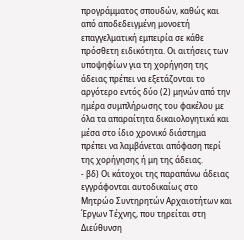προγράμματος σπουδών, καθώς και από αποδεδειγμένη μονοετή επαγγελματική εμπειρία σε κάθε πρόσθετη ειδικότητα. Οι αιτήσεις των υποψηφίων για τη χορήγηση της άδειας πρέπει να εξετάζονται το αργότερο εντός δύο (2) μηνών από την ημέρα συμπλήρωσης του φακέλου με όλα τα απαραίτητα δικαιολογητικά και μέσα στο ίδιο χρονικό διάστημα πρέπει να λαμβάνεται απόφαση περί της χορήγησης ή μη της άδειας.
- βδ) Οι κάτοχοι της παραπάνω άδειας εγγράφονται αυτοδικαίως στο Μητρώο Συντηρητών Αρχαιοτήτων και
Έργων Τέχνης, που τηρείται στη Διεύθυνση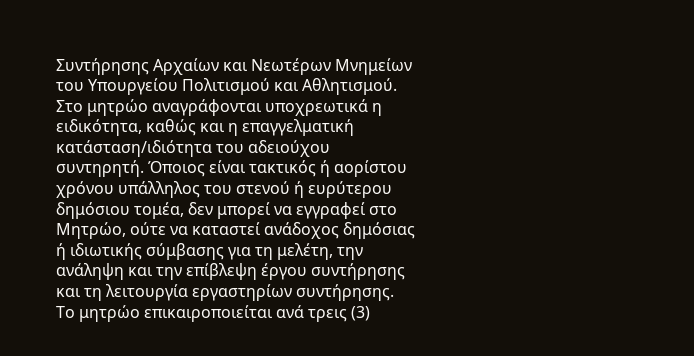Συντήρησης Αρχαίων και Νεωτέρων Μνημείων του Υπουργείου Πολιτισμού και Αθλητισμού. Στο μητρώο αναγράφονται υποχρεωτικά η ειδικότητα, καθώς και η επαγγελματική κατάσταση/ιδιότητα του αδειούχου συντηρητή. Όποιος είναι τακτικός ή αορίστου χρόνου υπάλληλος του στενού ή ευρύτερου δημόσιου τομέα, δεν μπορεί να εγγραφεί στο Μητρώο, ούτε να καταστεί ανάδοχος δημόσιας ή ιδιωτικής σύμβασης για τη μελέτη, την ανάληψη και την επίβλεψη έργου συντήρησης και τη λειτουργία εργαστηρίων συντήρησης. Το μητρώο επικαιροποιείται ανά τρεις (3)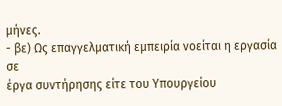μήνες.
- βε) Ως επαγγελματική εμπειρία νοείται η εργασία σε
έργα συντήρησης είτε του Υπουργείου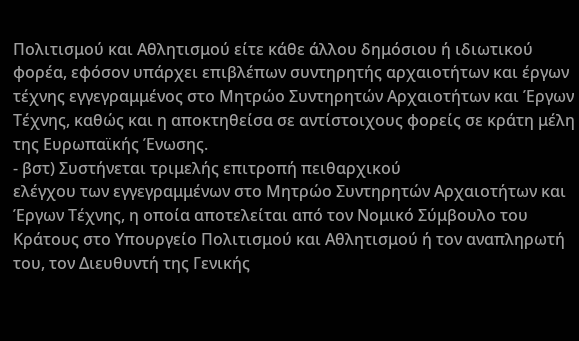Πολιτισμού και Αθλητισμού είτε κάθε άλλου δημόσιου ή ιδιωτικού φορέα, εφόσον υπάρχει επιβλέπων συντηρητής αρχαιοτήτων και έργων τέχνης εγγεγραμμένος στο Μητρώο Συντηρητών Αρχαιοτήτων και Έργων Τέχνης, καθώς και η αποκτηθείσα σε αντίστοιχους φορείς σε κράτη μέλη της Ευρωπαϊκής Ένωσης.
- βστ) Συστήνεται τριμελής επιτροπή πειθαρχικού
ελέγχου των εγγεγραμμένων στο Μητρώο Συντηρητών Αρχαιοτήτων και Έργων Τέχνης, η οποία αποτελείται από τον Νομικό Σύμβουλο του Κράτους στο Υπουργείο Πολιτισμού και Αθλητισμού ή τον αναπληρωτή του, τον Διευθυντή της Γενικής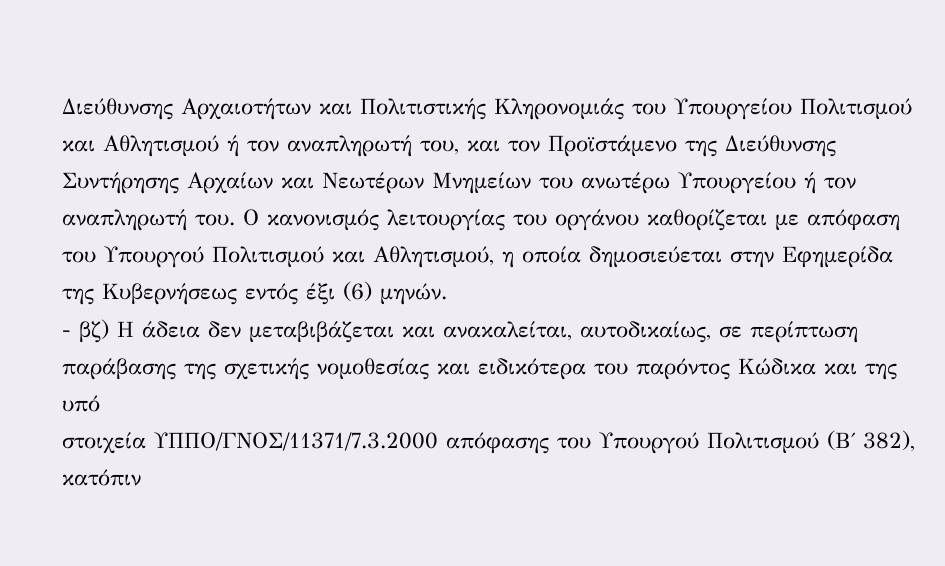Διεύθυνσης Αρχαιοτήτων και Πολιτιστικής Κληρονομιάς του Υπουργείου Πολιτισμού και Αθλητισμού ή τον αναπληρωτή του, και τον Προϊστάμενο της Διεύθυνσης Συντήρησης Αρχαίων και Νεωτέρων Μνημείων του ανωτέρω Υπουργείου ή τον αναπληρωτή του. Ο κανονισμός λειτουργίας του οργάνου καθορίζεται με απόφαση του Υπουργού Πολιτισμού και Αθλητισμού, η οποία δημοσιεύεται στην Εφημερίδα της Κυβερνήσεως εντός έξι (6) μηνών.
- βζ) Η άδεια δεν μεταβιβάζεται και ανακαλείται, αυτοδικαίως, σε περίπτωση παράβασης της σχετικής νομοθεσίας και ειδικότερα του παρόντος Κώδικα και της υπό
στοιχεία ΥΠΠΟ/ΓΝΟΣ/11371/7.3.2000 απόφασης του Υπουργού Πολιτισμού (Β΄ 382), κατόπιν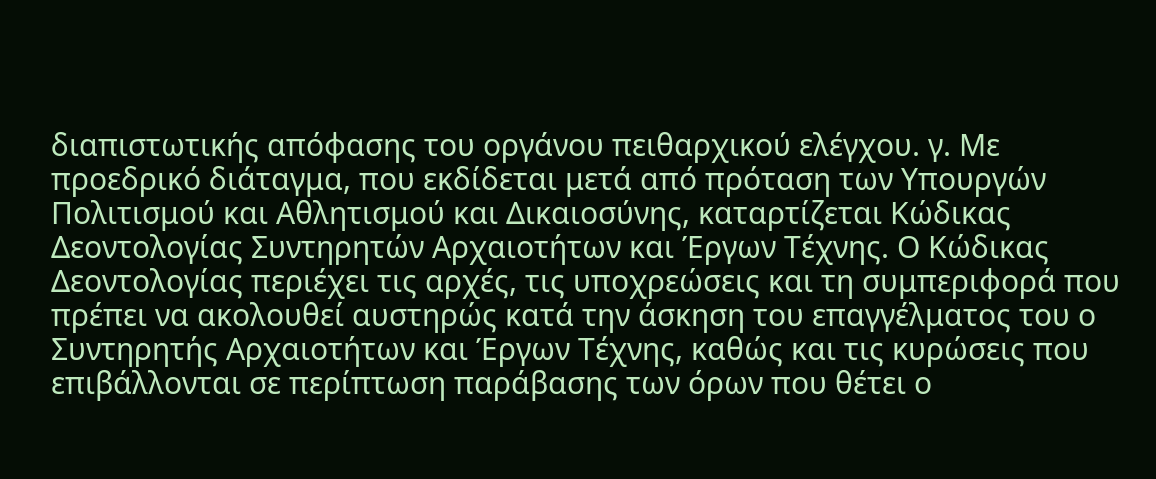διαπιστωτικής απόφασης του οργάνου πειθαρχικού ελέγχου. γ. Με προεδρικό διάταγμα, που εκδίδεται μετά από πρόταση των Υπουργών Πολιτισμού και Αθλητισμού και Δικαιοσύνης, καταρτίζεται Κώδικας Δεοντολογίας Συντηρητών Αρχαιοτήτων και Έργων Τέχνης. Ο Κώδικας Δεοντολογίας περιέχει τις αρχές, τις υποχρεώσεις και τη συμπεριφορά που πρέπει να ακολουθεί αυστηρώς κατά την άσκηση του επαγγέλματος του ο Συντηρητής Αρχαιοτήτων και Έργων Τέχνης, καθώς και τις κυρώσεις που επιβάλλονται σε περίπτωση παράβασης των όρων που θέτει ο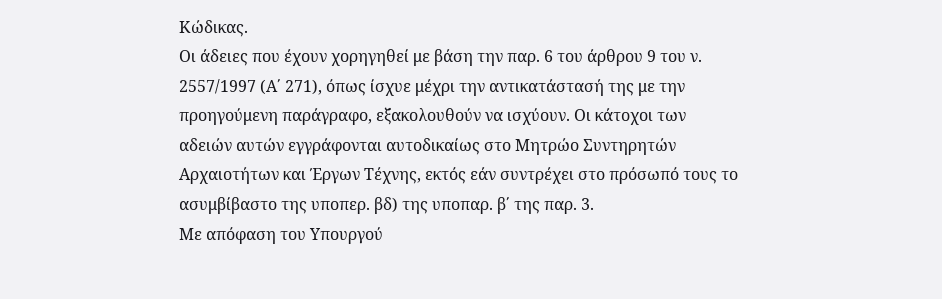Κώδικας.
Οι άδειες που έχουν χορηγηθεί με βάση την παρ. 6 του άρθρου 9 του ν. 2557/1997 (Α΄ 271), όπως ίσχυε μέχρι την αντικατάστασή της με την προηγούμενη παράγραφο, εξακολουθούν να ισχύουν. Οι κάτοχοι των αδειών αυτών εγγράφονται αυτοδικαίως στο Μητρώο Συντηρητών Αρχαιοτήτων και Έργων Τέχνης, εκτός εάν συντρέχει στο πρόσωπό τους το ασυμβίβαστο της υποπερ. βδ) της υποπαρ. β΄ της παρ. 3.
Με απόφαση του Υπουργού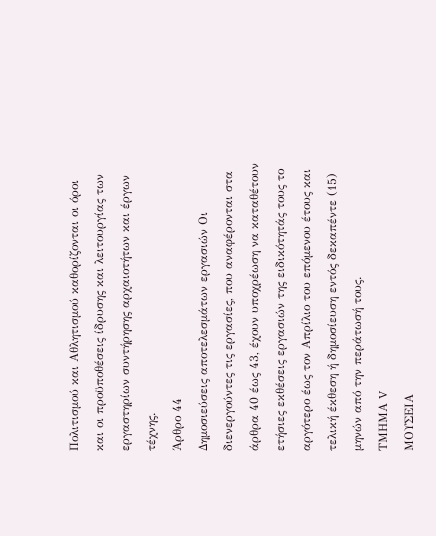Πολιτισμού και Αθλητισμού καθορίζονται οι όροι και οι προϋποθέσεις ίδρυσης και λειτουργίας των εργαστηρίων συντήρησης αρχαιοτήτων και έργων τέχνης.
Άρθρο 44
Δημοσιεύσεις αποτελεσμάτων εργασιών Οι διενεργούντες τις εργασίες, που αναφέρονται στα άρθρα 40 έως 43, έχουν υποχρέωση να καταθέτουν ετήσιες εκθέσεις εργασιών της ειδικότητάς τους το αργότερο έως τον Απρίλιο του επόμενου έτους και τελική έκθεση ή δημοσίευση εντός δεκαπέντε (15) μηνών από την περάτωσή τους.
ΤΜΗΜΑ V
ΜΟΥΣΕΙΑ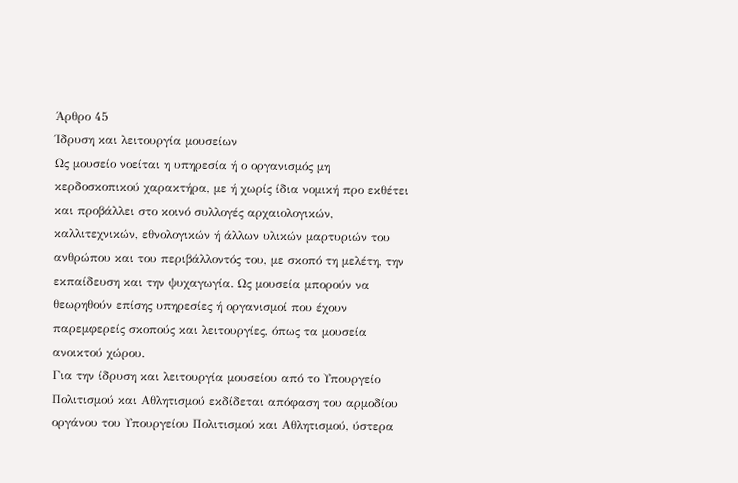Άρθρο 45
Ίδρυση και λειτουργία μουσείων
Ως μουσείο νοείται η υπηρεσία ή ο οργανισμός μη κερδοσκοπικού χαρακτήρα, με ή χωρίς ίδια νομική προ εκθέτει και προβάλλει στο κοινό συλλογές αρχαιολογικών, καλλιτεχνικών, εθνολογικών ή άλλων υλικών μαρτυριών του ανθρώπου και του περιβάλλοντός του, με σκοπό τη μελέτη, την εκπαίδευση και την ψυχαγωγία. Ως μουσεία μπορούν να θεωρηθούν επίσης υπηρεσίες ή οργανισμοί που έχουν παρεμφερείς σκοπούς και λειτουργίες, όπως τα μουσεία ανοικτού χώρου.
Για την ίδρυση και λειτουργία μουσείου από το Υπουργείο Πολιτισμού και Αθλητισμού εκδίδεται απόφαση του αρμοδίου οργάνου του Υπουργείου Πολιτισμού και Αθλητισμού, ύστερα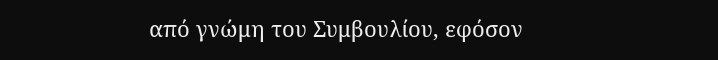από γνώμη του Συμβουλίου, εφόσον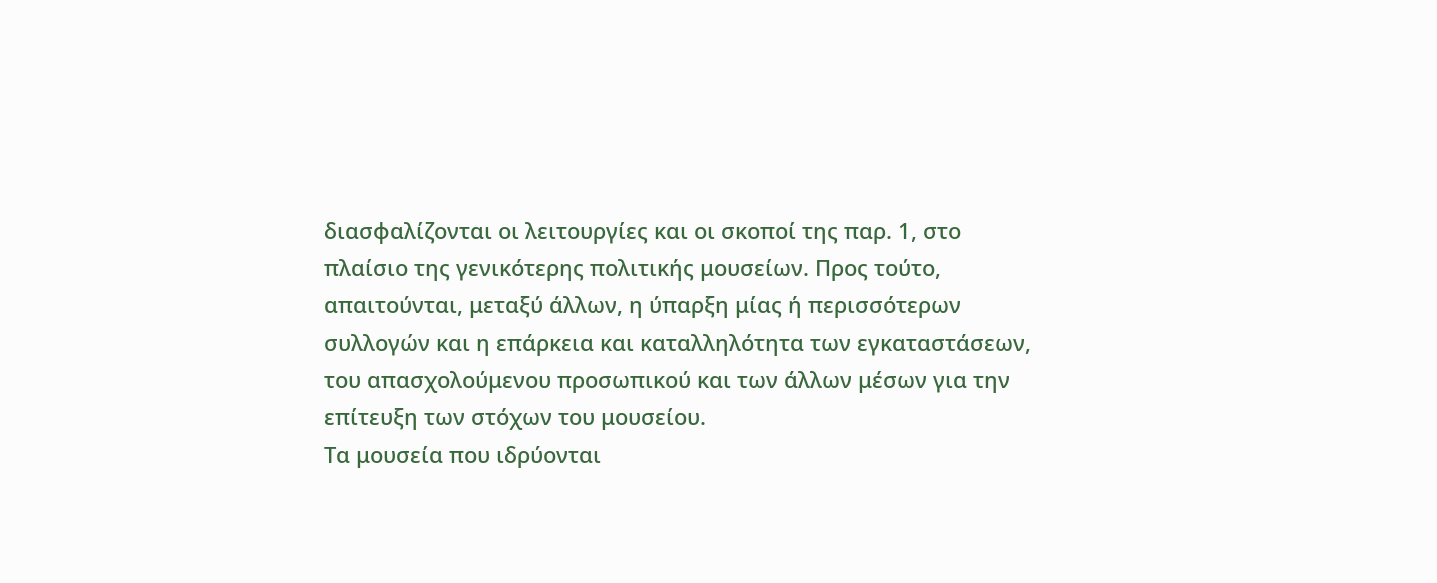διασφαλίζονται οι λειτουργίες και οι σκοποί της παρ. 1, στο πλαίσιο της γενικότερης πολιτικής μουσείων. Προς τούτο, απαιτούνται, μεταξύ άλλων, η ύπαρξη μίας ή περισσότερων συλλογών και η επάρκεια και καταλληλότητα των εγκαταστάσεων, του απασχολούμενου προσωπικού και των άλλων μέσων για την επίτευξη των στόχων του μουσείου.
Τα μουσεία που ιδρύονται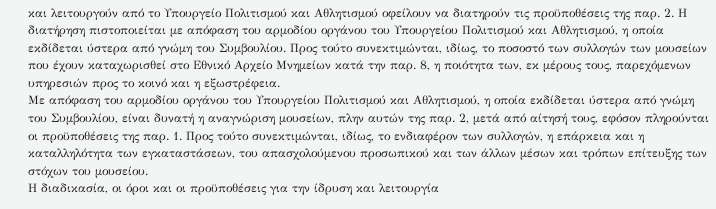και λειτουργούν από το Υπουργείο Πολιτισμού και Αθλητισμού οφείλουν να διατηρούν τις προϋποθέσεις της παρ. 2. Η διατήρηση πιστοποιείται με απόφαση του αρμοδίου οργάνου του Υπουργείου Πολιτισμού και Αθλητισμού, η οποία εκδίδεται ύστερα από γνώμη του Συμβουλίου. Προς τούτο συνεκτιμώνται, ιδίως, το ποσοστό των συλλογών των μουσείων που έχουν καταχωρισθεί στο Εθνικό Αρχείο Μνημείων κατά την παρ. 8, η ποιότητα των, εκ μέρους τους, παρεχόμενων υπηρεσιών προς το κοινό και η εξωστρέφεια.
Με απόφαση του αρμοδίου οργάνου του Υπουργείου Πολιτισμού και Αθλητισμού, η οποία εκδίδεται ύστερα από γνώμη του Συμβουλίου, είναι δυνατή η αναγνώριση μουσείων, πλην αυτών της παρ. 2, μετά από αίτησή τους, εφόσον πληρούνται οι προϋποθέσεις της παρ. 1. Προς τούτο συνεκτιμώνται, ιδίως, το ενδιαφέρον των συλλογών, η επάρκεια και η καταλληλότητα των εγκαταστάσεων, του απασχολούμενου προσωπικού και των άλλων μέσων και τρόπων επίτευξης των στόχων του μουσείου.
Η διαδικασία, οι όροι και οι προϋποθέσεις για την ίδρυση και λειτουργία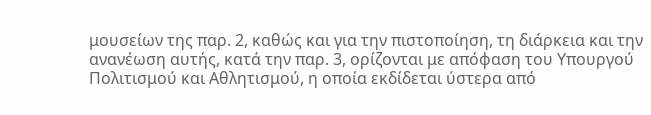μουσείων της παρ. 2, καθώς και για την πιστοποίηση, τη διάρκεια και την ανανέωση αυτής, κατά την παρ. 3, ορίζονται με απόφαση του Υπουργού Πολιτισμού και Αθλητισμού, η οποία εκδίδεται ύστερα από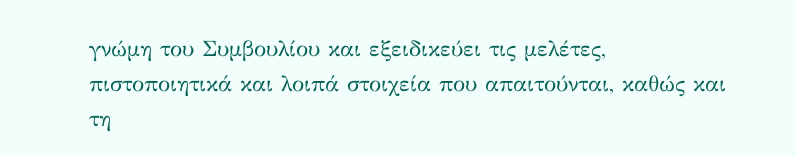γνώμη του Συμβουλίου και εξειδικεύει τις μελέτες, πιστοποιητικά και λοιπά στοιχεία που απαιτούνται, καθώς και τη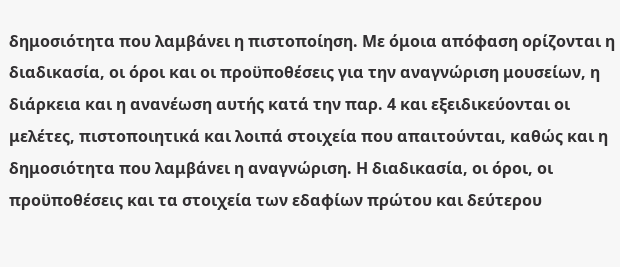δημοσιότητα που λαμβάνει η πιστοποίηση. Με όμοια απόφαση ορίζονται η διαδικασία, οι όροι και οι προϋποθέσεις για την αναγνώριση μουσείων, η διάρκεια και η ανανέωση αυτής κατά την παρ. 4 και εξειδικεύονται οι μελέτες, πιστοποιητικά και λοιπά στοιχεία που απαιτούνται, καθώς και η δημοσιότητα που λαμβάνει η αναγνώριση. Η διαδικασία, οι όροι, οι προϋποθέσεις και τα στοιχεία των εδαφίων πρώτου και δεύτερου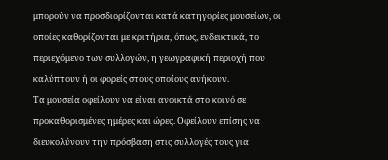μπορούν να προσδιορίζονται κατά κατηγορίες μουσείων, οι οποίες καθορίζονται με κριτήρια, όπως, ενδεικτικά, το περιεχόμενο των συλλογών, η γεωγραφική περιοχή που καλύπτουν ή οι φορείς στους οποίους ανήκουν.
Τα μουσεία οφείλουν να είναι ανοικτά στο κοινό σε προκαθορισμένες ημέρες και ώρες. Οφείλουν επίσης να διευκολύνουν την πρόσβαση στις συλλογές τους για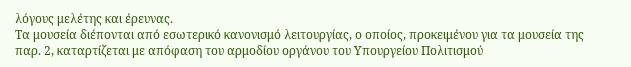λόγους μελέτης και έρευνας.
Τα μουσεία διέπονται από εσωτερικό κανονισμό λειτουργίας, ο οποίος, προκειμένου για τα μουσεία της παρ. 2, καταρτίζεται με απόφαση του αρμοδίου οργάνου του Υπουργείου Πολιτισμού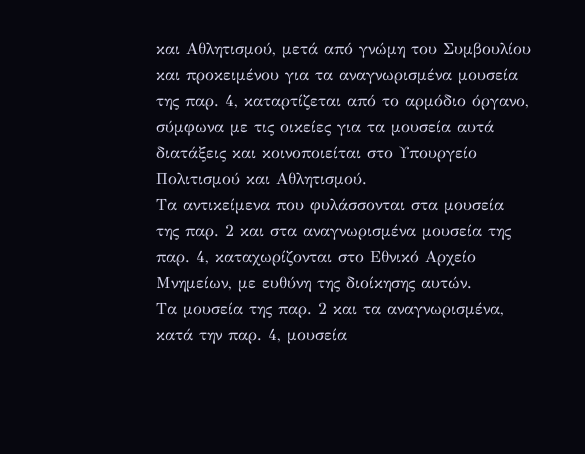και Αθλητισμού, μετά από γνώμη του Συμβουλίου και προκειμένου για τα αναγνωρισμένα μουσεία της παρ. 4, καταρτίζεται από το αρμόδιο όργανο, σύμφωνα με τις οικείες για τα μουσεία αυτά διατάξεις και κοινοποιείται στο Υπουργείο Πολιτισμού και Αθλητισμού.
Τα αντικείμενα που φυλάσσονται στα μουσεία της παρ. 2 και στα αναγνωρισμένα μουσεία της παρ. 4, καταχωρίζονται στο Εθνικό Αρχείο Μνημείων, με ευθύνη της διοίκησης αυτών.
Τα μουσεία της παρ. 2 και τα αναγνωρισμένα, κατά την παρ. 4, μουσεία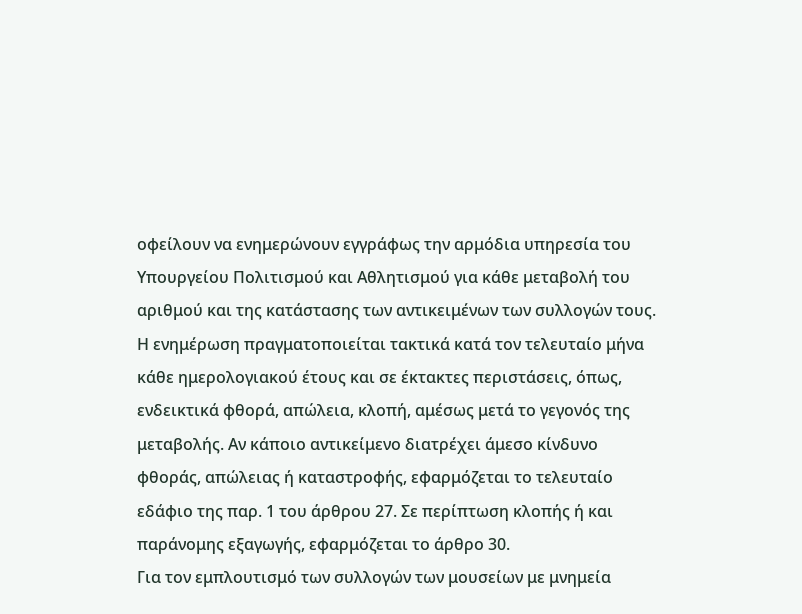οφείλουν να ενημερώνουν εγγράφως την αρμόδια υπηρεσία του Υπουργείου Πολιτισμού και Αθλητισμού για κάθε μεταβολή του αριθμού και της κατάστασης των αντικειμένων των συλλογών τους. Η ενημέρωση πραγματοποιείται τακτικά κατά τον τελευταίο μήνα κάθε ημερολογιακού έτους και σε έκτακτες περιστάσεις, όπως, ενδεικτικά φθορά, απώλεια, κλοπή, αμέσως μετά το γεγονός της μεταβολής. Αν κάποιο αντικείμενο διατρέχει άμεσο κίνδυνο φθοράς, απώλειας ή καταστροφής, εφαρμόζεται το τελευταίο εδάφιο της παρ. 1 του άρθρου 27. Σε περίπτωση κλοπής ή και παράνομης εξαγωγής, εφαρμόζεται το άρθρο 30.
Για τον εμπλουτισμό των συλλογών των μουσείων με μνημεία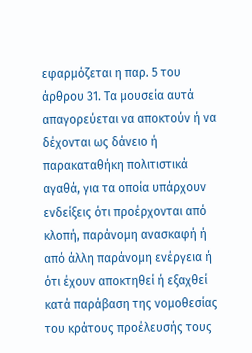εφαρμόζεται η παρ. 5 του άρθρου 31. Τα μουσεία αυτά απαγορεύεται να αποκτούν ή να δέχονται ως δάνειο ή παρακαταθήκη πολιτιστικά αγαθά, για τα οποία υπάρχουν ενδείξεις ότι προέρχονται από κλοπή, παράνομη ανασκαφή ή από άλλη παράνομη ενέργεια ή ότι έχουν αποκτηθεί ή εξαχθεί κατά παράβαση της νομοθεσίας του κράτους προέλευσής τους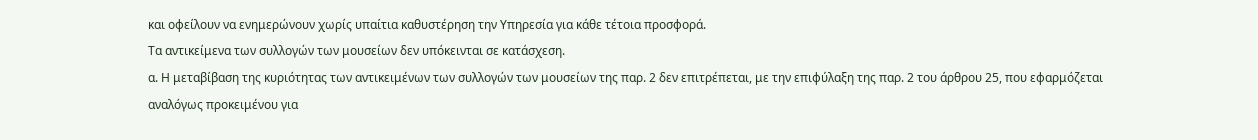και οφείλουν να ενημερώνουν χωρίς υπαίτια καθυστέρηση την Υπηρεσία για κάθε τέτοια προσφορά.
Τα αντικείμενα των συλλογών των μουσείων δεν υπόκεινται σε κατάσχεση.
α. Η μεταβίβαση της κυριότητας των αντικειμένων των συλλογών των μουσείων της παρ. 2 δεν επιτρέπεται, με την επιφύλαξη της παρ. 2 του άρθρου 25, που εφαρμόζεται αναλόγως προκειμένου για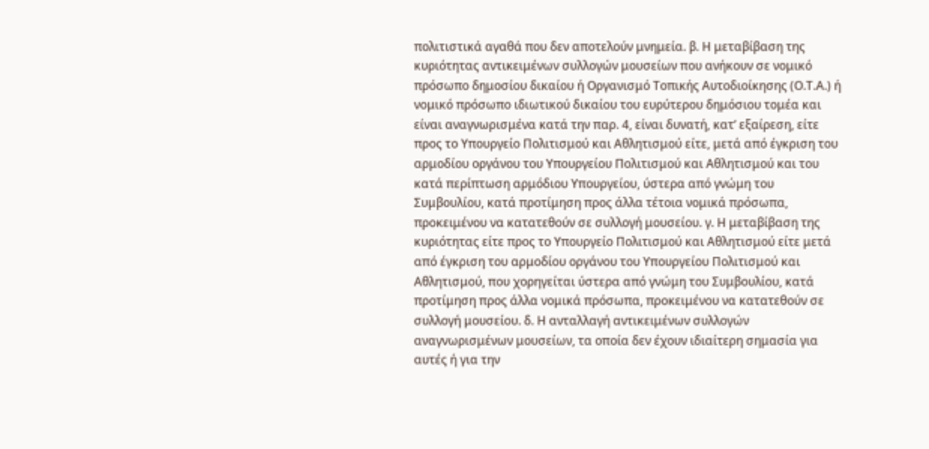πολιτιστικά αγαθά που δεν αποτελούν μνημεία. β. Η μεταβίβαση της κυριότητας αντικειμένων συλλογών μουσείων που ανήκουν σε νομικό πρόσωπο δημοσίου δικαίου ή Οργανισμό Τοπικής Αυτοδιοίκησης (Ο.Τ.Α.) ή νομικό πρόσωπο ιδιωτικού δικαίου του ευρύτερου δημόσιου τομέα και είναι αναγνωρισμένα κατά την παρ. 4, είναι δυνατή, κατ’ εξαίρεση, είτε προς το Υπουργείο Πολιτισμού και Αθλητισμού είτε, μετά από έγκριση του αρμοδίου οργάνου του Υπουργείου Πολιτισμού και Αθλητισμού και του κατά περίπτωση αρμόδιου Υπουργείου, ύστερα από γνώμη του Συμβουλίου, κατά προτίμηση προς άλλα τέτοια νομικά πρόσωπα, προκειμένου να κατατεθούν σε συλλογή μουσείου. γ. Η μεταβίβαση της κυριότητας είτε προς το Υπουργείο Πολιτισμού και Αθλητισμού είτε μετά από έγκριση του αρμοδίου οργάνου του Υπουργείου Πολιτισμού και Αθλητισμού, που χορηγείται ύστερα από γνώμη του Συμβουλίου, κατά προτίμηση προς άλλα νομικά πρόσωπα, προκειμένου να κατατεθούν σε συλλογή μουσείου. δ. Η ανταλλαγή αντικειμένων συλλογών αναγνωρισμένων μουσείων, τα οποία δεν έχουν ιδιαίτερη σημασία για αυτές ή για την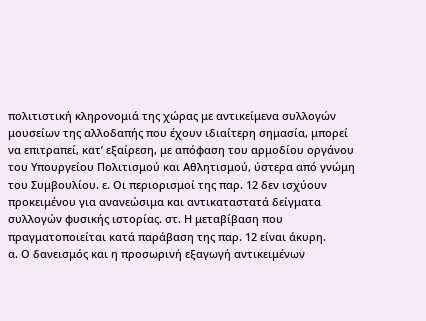πολιτιστική κληρονομιά της χώρας με αντικείμενα συλλογών μουσείων της αλλοδαπής που έχουν ιδιαίτερη σημασία, μπορεί να επιτραπεί, κατ’ εξαίρεση, με απόφαση του αρμοδίου οργάνου του Υπουργείου Πολιτισμού και Αθλητισμού, ύστερα από γνώμη του Συμβουλίου. ε. Οι περιορισμοί της παρ. 12 δεν ισχύουν προκειμένου για ανανεώσιμα και αντικαταστατά δείγματα συλλογών φυσικής ιστορίας. στ. Η μεταβίβαση που πραγματοποιείται κατά παράβαση της παρ. 12 είναι άκυρη.
α. Ο δανεισμός και η προσωρινή εξαγωγή αντικειμένων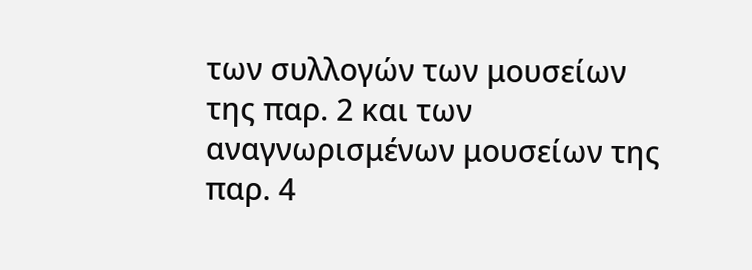των συλλογών των μουσείων της παρ. 2 και των αναγνωρισμένων μουσείων της παρ. 4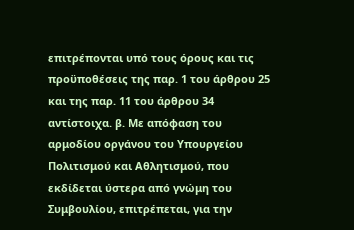επιτρέπονται υπό τους όρους και τις προϋποθέσεις της παρ. 1 του άρθρου 25 και της παρ. 11 του άρθρου 34 αντίστοιχα. β. Με απόφαση του αρμοδίου οργάνου του Υπουργείου Πολιτισμού και Αθλητισμού, που εκδίδεται ύστερα από γνώμη του Συμβουλίου, επιτρέπεται, για την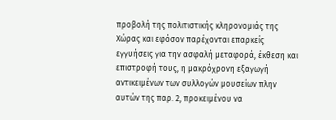προβολή της πολιτιστικής κληρονομιάς της Χώρας και εφόσον παρέχονται επαρκείς εγγυήσεις για την ασφαλή μεταφορά, έκθεση και επιστροφή τους, η μακρόχρονη εξαγωγή αντικειμένων των συλλογών μουσείων πλην αυτών της παρ. 2, προκειμένου να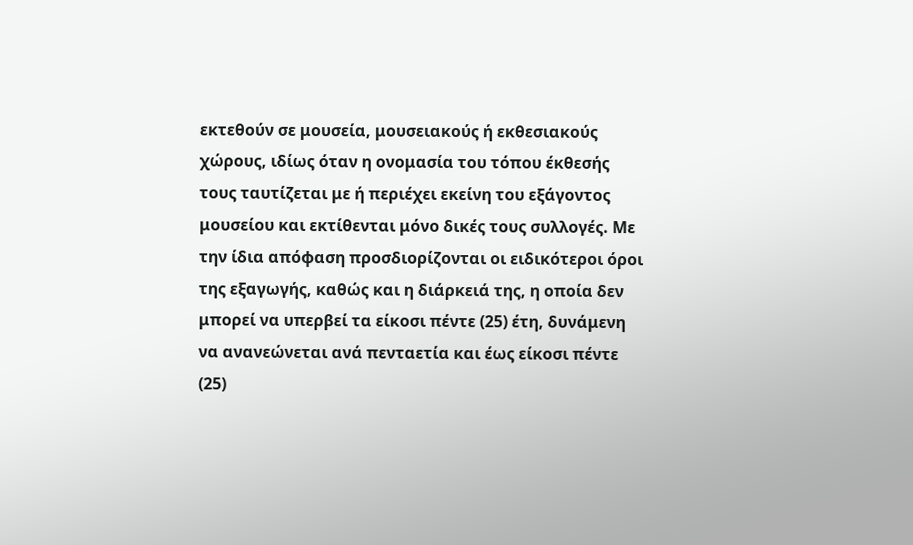εκτεθούν σε μουσεία, μουσειακούς ή εκθεσιακούς χώρους, ιδίως όταν η ονομασία του τόπου έκθεσής τους ταυτίζεται με ή περιέχει εκείνη του εξάγοντος μουσείου και εκτίθενται μόνο δικές τους συλλογές. Με την ίδια απόφαση προσδιορίζονται οι ειδικότεροι όροι της εξαγωγής, καθώς και η διάρκειά της, η οποία δεν μπορεί να υπερβεί τα είκοσι πέντε (25) έτη, δυνάμενη να ανανεώνεται ανά πενταετία και έως είκοσι πέντε (25)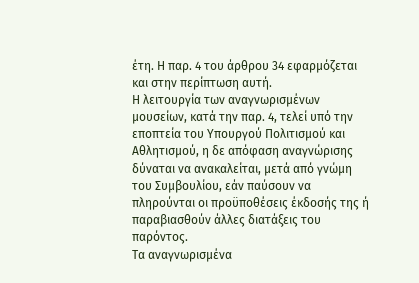έτη. Η παρ. 4 του άρθρου 34 εφαρμόζεται και στην περίπτωση αυτή.
Η λειτουργία των αναγνωρισμένων μουσείων, κατά την παρ. 4, τελεί υπό την εποπτεία του Υπουργού Πολιτισμού και Αθλητισμού, η δε απόφαση αναγνώρισης δύναται να ανακαλείται, μετά από γνώμη του Συμβουλίου, εάν παύσουν να πληρούνται οι προϋποθέσεις έκδοσής της ή παραβιασθούν άλλες διατάξεις του παρόντος.
Τα αναγνωρισμένα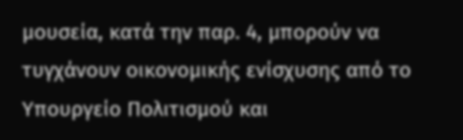μουσεία, κατά την παρ. 4, μπορούν να τυγχάνουν οικονομικής ενίσχυσης από το Υπουργείο Πολιτισμού και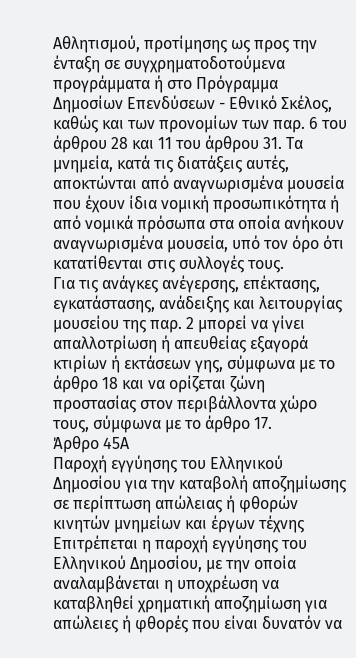Αθλητισμού, προτίμησης ως προς την ένταξη σε συγχρηματοδοτούμενα προγράμματα ή στο Πρόγραμμα Δημοσίων Επενδύσεων - Εθνικό Σκέλος, καθώς και των προνομίων των παρ. 6 του άρθρου 28 και 11 του άρθρου 31. Τα μνημεία, κατά τις διατάξεις αυτές, αποκτώνται από αναγνωρισμένα μουσεία που έχουν ίδια νομική προσωπικότητα ή από νομικά πρόσωπα στα οποία ανήκουν αναγνωρισμένα μουσεία, υπό τον όρο ότι κατατίθενται στις συλλογές τους.
Για τις ανάγκες ανέγερσης, επέκτασης, εγκατάστασης, ανάδειξης και λειτουργίας μουσείου της παρ. 2 μπορεί να γίνει απαλλοτρίωση ή απευθείας εξαγορά κτιρίων ή εκτάσεων γης, σύμφωνα με το άρθρο 18 και να ορίζεται ζώνη προστασίας στον περιβάλλοντα χώρο τους, σύμφωνα με το άρθρο 17.
Άρθρο 45Α
Παροχή εγγύησης του Ελληνικού Δημοσίου για την καταβολή αποζημίωσης σε περίπτωση απώλειας ή φθορών κινητών μνημείων και έργων τέχνης
Επιτρέπεται η παροχή εγγύησης του Ελληνικού Δημοσίου, με την οποία αναλαμβάνεται η υποχρέωση να καταβληθεί χρηματική αποζημίωση για απώλειες ή φθορές που είναι δυνατόν να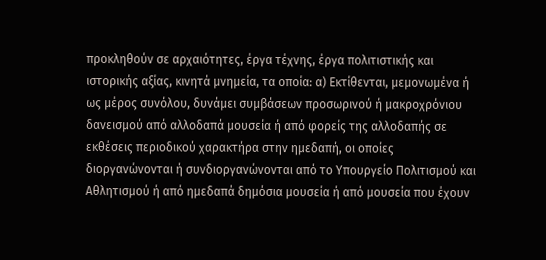προκληθούν σε αρχαιότητες, έργα τέχνης, έργα πολιτιστικής και ιστορικής αξίας, κινητά μνημεία, τα οποία: α) Εκτίθενται, μεμονωμένα ή ως μέρος συνόλου, δυνάμει συμβάσεων προσωρινού ή μακροχρόνιου δανεισμού από αλλοδαπά μουσεία ή από φορείς της αλλοδαπής σε εκθέσεις περιοδικού χαρακτήρα στην ημεδαπή, οι οποίες διοργανώνονται ή συνδιοργανώνονται από το Υπουργείο Πολιτισμού και Αθλητισμού ή από ημεδαπά δημόσια μουσεία ή από μουσεία που έχουν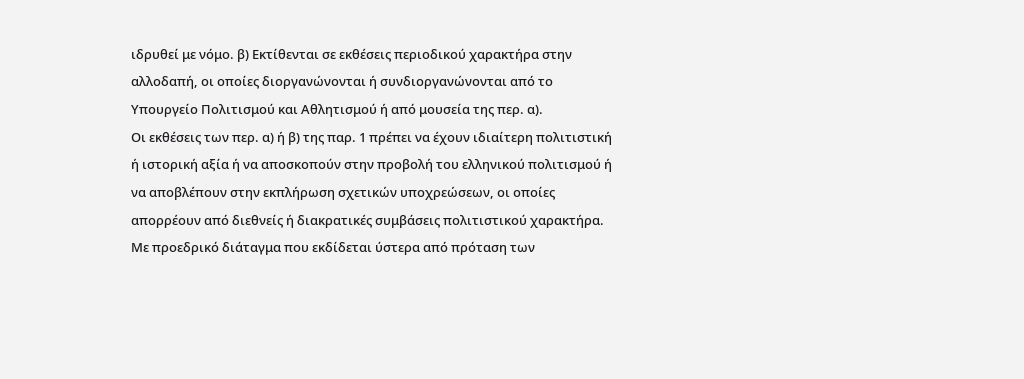ιδρυθεί με νόμο. β) Εκτίθενται σε εκθέσεις περιοδικού χαρακτήρα στην αλλοδαπή, οι οποίες διοργανώνονται ή συνδιοργανώνονται από το Υπουργείο Πολιτισμού και Αθλητισμού ή από μουσεία της περ. α).
Οι εκθέσεις των περ. α) ή β) της παρ. 1 πρέπει να έχουν ιδιαίτερη πολιτιστική ή ιστορική αξία ή να αποσκοπούν στην προβολή του ελληνικού πολιτισμού ή να αποβλέπουν στην εκπλήρωση σχετικών υποχρεώσεων, οι οποίες απορρέουν από διεθνείς ή διακρατικές συμβάσεις πολιτιστικού χαρακτήρα.
Με προεδρικό διάταγμα που εκδίδεται ύστερα από πρόταση των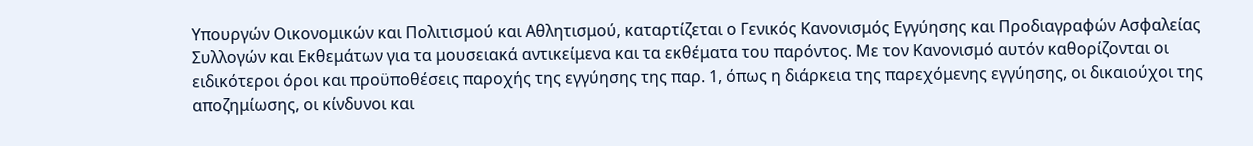Υπουργών Οικονομικών και Πολιτισμού και Αθλητισμού, καταρτίζεται ο Γενικός Κανονισμός Εγγύησης και Προδιαγραφών Ασφαλείας Συλλογών και Εκθεμάτων για τα μουσειακά αντικείμενα και τα εκθέματα του παρόντος. Με τον Κανονισμό αυτόν καθορίζονται οι ειδικότεροι όροι και προϋποθέσεις παροχής της εγγύησης της παρ. 1, όπως η διάρκεια της παρεχόμενης εγγύησης, οι δικαιούχοι της αποζημίωσης, οι κίνδυνοι και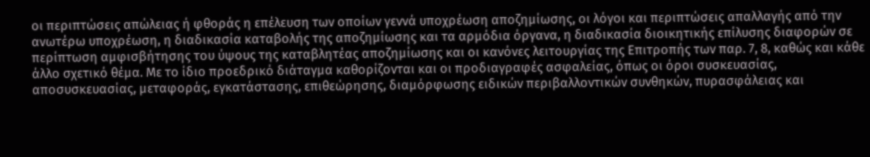οι περιπτώσεις απώλειας ή φθοράς η επέλευση των οποίων γεννά υποχρέωση αποζημίωσης, οι λόγοι και περιπτώσεις απαλλαγής από την ανωτέρω υποχρέωση, η διαδικασία καταβολής της αποζημίωσης και τα αρμόδια όργανα, η διαδικασία διοικητικής επίλυσης διαφορών σε περίπτωση αμφισβήτησης του ύψους της καταβλητέας αποζημίωσης και οι κανόνες λειτουργίας της Επιτροπής των παρ. 7, 8, καθώς και κάθε άλλο σχετικό θέμα. Με το ίδιο προεδρικό διάταγμα καθορίζονται και οι προδιαγραφές ασφαλείας, όπως οι όροι συσκευασίας, αποσυσκευασίας, μεταφοράς, εγκατάστασης, επιθεώρησης, διαμόρφωσης ειδικών περιβαλλοντικών συνθηκών, πυρασφάλειας και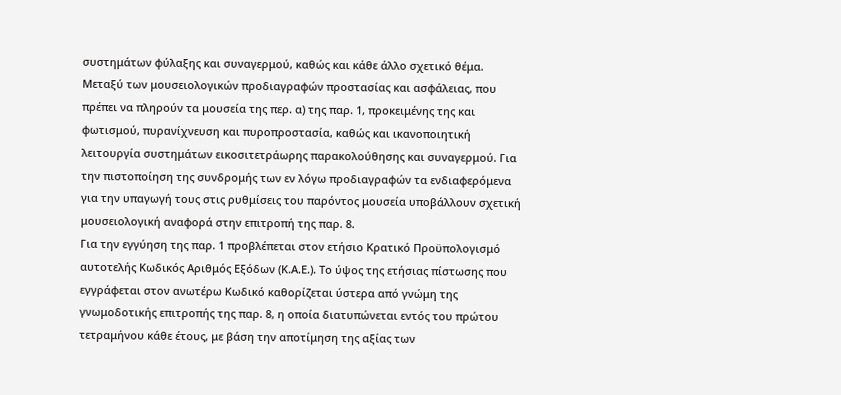συστημάτων φύλαξης και συναγερμού, καθώς και κάθε άλλο σχετικό θέμα. Μεταξύ των μουσειολογικών προδιαγραφών προστασίας και ασφάλειας, που πρέπει να πληρούν τα μουσεία της περ. α) της παρ. 1, προκειμένης της και φωτισμού, πυρανίχνευση και πυροπροστασία, καθώς και ικανοποιητική λειτουργία συστημάτων εικοσιτετράωρης παρακολούθησης και συναγερμού. Για την πιστοποίηση της συνδρομής των εν λόγω προδιαγραφών τα ενδιαφερόμενα για την υπαγωγή τους στις ρυθμίσεις του παρόντος μουσεία υποβάλλουν σχετική μουσειολογική αναφορά στην επιτροπή της παρ. 8.
Για την εγγύηση της παρ. 1 προβλέπεται στον ετήσιο Κρατικό Προϋπολογισμό αυτοτελής Κωδικός Αριθμός Εξόδων (Κ.Α.Ε.). Το ύψος της ετήσιας πίστωσης που εγγράφεται στον ανωτέρω Κωδικό καθορίζεται ύστερα από γνώμη της γνωμοδοτικής επιτροπής της παρ. 8, η οποία διατυπώνεται εντός του πρώτου τετραμήνου κάθε έτους, με βάση την αποτίμηση της αξίας των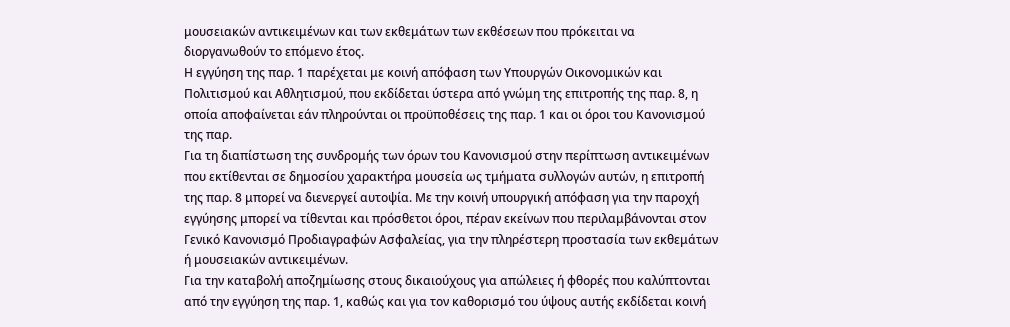μουσειακών αντικειμένων και των εκθεμάτων των εκθέσεων που πρόκειται να διοργανωθούν το επόμενο έτος.
Η εγγύηση της παρ. 1 παρέχεται με κοινή απόφαση των Υπουργών Οικονομικών και Πολιτισμού και Αθλητισμού, που εκδίδεται ύστερα από γνώμη της επιτροπής της παρ. 8, η οποία αποφαίνεται εάν πληρούνται οι προϋποθέσεις της παρ. 1 και οι όροι του Κανονισμού της παρ.
Για τη διαπίστωση της συνδρομής των όρων του Κανονισμού στην περίπτωση αντικειμένων που εκτίθενται σε δημοσίου χαρακτήρα μουσεία ως τμήματα συλλογών αυτών, η επιτροπή της παρ. 8 μπορεί να διενεργεί αυτοψία. Με την κοινή υπουργική απόφαση για την παροχή εγγύησης μπορεί να τίθενται και πρόσθετοι όροι, πέραν εκείνων που περιλαμβάνονται στον Γενικό Κανονισμό Προδιαγραφών Ασφαλείας, για την πληρέστερη προστασία των εκθεμάτων ή μουσειακών αντικειμένων.
Για την καταβολή αποζημίωσης στους δικαιούχους για απώλειες ή φθορές που καλύπτονται από την εγγύηση της παρ. 1, καθώς και για τον καθορισμό του ύψους αυτής εκδίδεται κοινή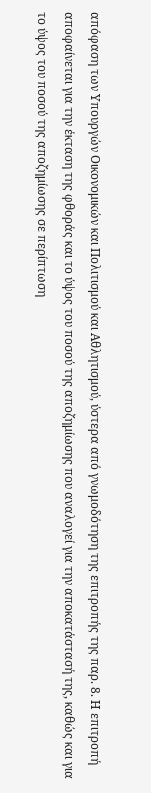απόφαση των Υπουργών Οικονομικών και Πολιτισμού και Αθλητισμού, ύστερα από γνωμοδότηση της επιτροπής της παρ. 8. Η επιτροπή αποφαίνεται για την έκταση της φθοράς και το ύψος του ποσού της αποζημίωσης που αναλογεί για την αποκατάστασή της, καθώς και για το ύψος του ποσού της αποζημίωσης σε περίπτωση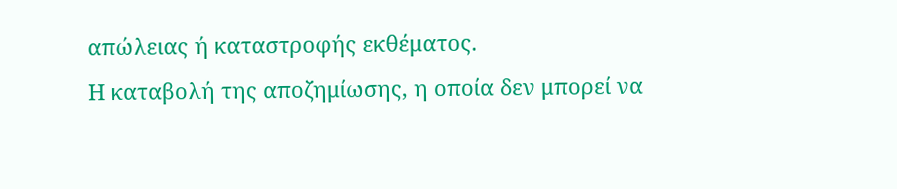απώλειας ή καταστροφής εκθέματος.
Η καταβολή της αποζημίωσης, η οποία δεν μπορεί να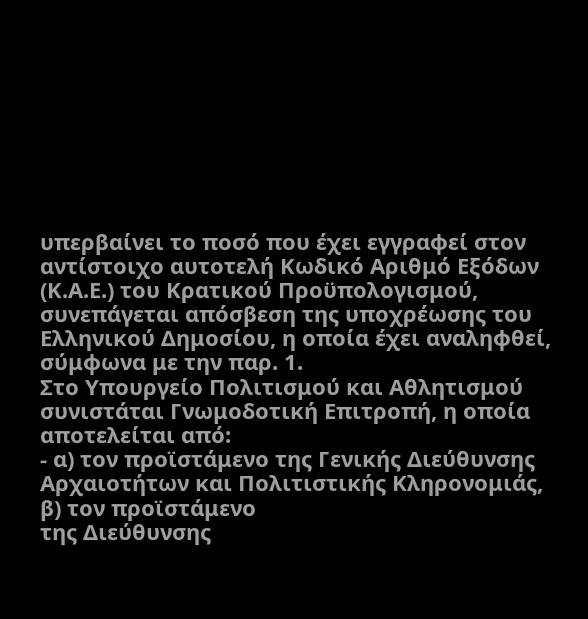υπερβαίνει το ποσό που έχει εγγραφεί στον αντίστοιχο αυτοτελή Κωδικό Αριθμό Εξόδων (Κ.Α.Ε.) του Κρατικού Προϋπολογισμού, συνεπάγεται απόσβεση της υποχρέωσης του Ελληνικού Δημοσίου, η οποία έχει αναληφθεί, σύμφωνα με την παρ. 1.
Στο Υπουργείο Πολιτισμού και Αθλητισμού συνιστάται Γνωμοδοτική Επιτροπή, η οποία αποτελείται από:
- α) τον προϊστάμενο της Γενικής Διεύθυνσης Αρχαιοτήτων και Πολιτιστικής Κληρονομιάς, β) τον προϊστάμενο
της Διεύθυνσης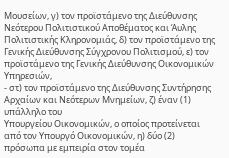Μουσείων, γ) τον προϊστάμενο της Διεύθυνσης Νεότερου Πολιτιστικού Αποθέματος και Άυλης Πολιτιστικής Κληρονομιάς, δ) τον προϊστάμενο της Γενικής Διεύθυνσης Σύγχρονου Πολιτισμού, ε) τον προϊστάμενο της Γενικής Διεύθυνσης Οικονομικών Υπηρεσιών,
- στ) τον προϊστάμενο της Διεύθυνσης Συντήρησης Αρχαίων και Νεότερων Μνημείων, ζ) έναν (1) υπάλληλο του
Υπουργείου Οικονομικών, ο οποίος προτείνεται από τον Υπουργό Οικονομικών, η) δύο (2) πρόσωπα με εμπειρία στον τομέα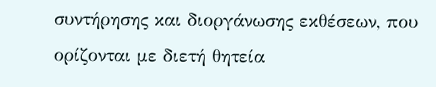συντήρησης και διοργάνωσης εκθέσεων, που ορίζονται με διετή θητεία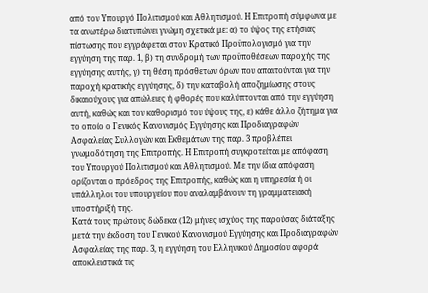από τον Υπουργό Πολιτισμού και Αθλητισμού. Η Επιτροπή σύμφωνα με τα ανωτέρω διατυπώνει γνώμη σχετικά με: α) το ύψος της ετήσιας πίστωσης που εγγράφεται στον Κρατικό Προϋπολογισμό για την εγγύηση της παρ. 1, β) τη συνδρομή των προϋποθέσεων παροχής της εγγύησης αυτής, γ) τη θέση πρόσθετων όρων που απαιτούνται για την παροχή κρατικής εγγύησης, δ) την καταβολή αποζημίωσης στους δικαιούχους για απώλειες ή φθορές που καλύπτονται από την εγγύηση αυτή, καθώς και τον καθορισμό του ύψους της, ε) κάθε άλλο ζήτημα για το οποίο ο Γενικός Κανονισμός Εγγύησης και Προδιαγραφών Ασφαλείας Συλλογών και Εκθεμάτων της παρ. 3 προβλέπει γνωμοδότηση της Επιτροπής. Η Επιτροπή συγκροτείται με απόφαση του Υπουργού Πολιτισμού και Αθλητισμού. Με την ίδια απόφαση ορίζονται ο πρόεδρος της Επιτροπής, καθώς και η υπηρεσία ή οι υπάλληλοι του υπουργείου που αναλαμβάνουν τη γραμματειακή υποστήριξή της.
Κατά τους πρώτους δώδεκα (12) μήνες ισχύος της παρούσας διάταξης μετά την έκδοση του Γενικού Κανονισμού Εγγύησης και Προδιαγραφών Ασφαλείας της παρ. 3, η εγγύηση του Ελληνικού Δημοσίου αφορά αποκλειστικά τις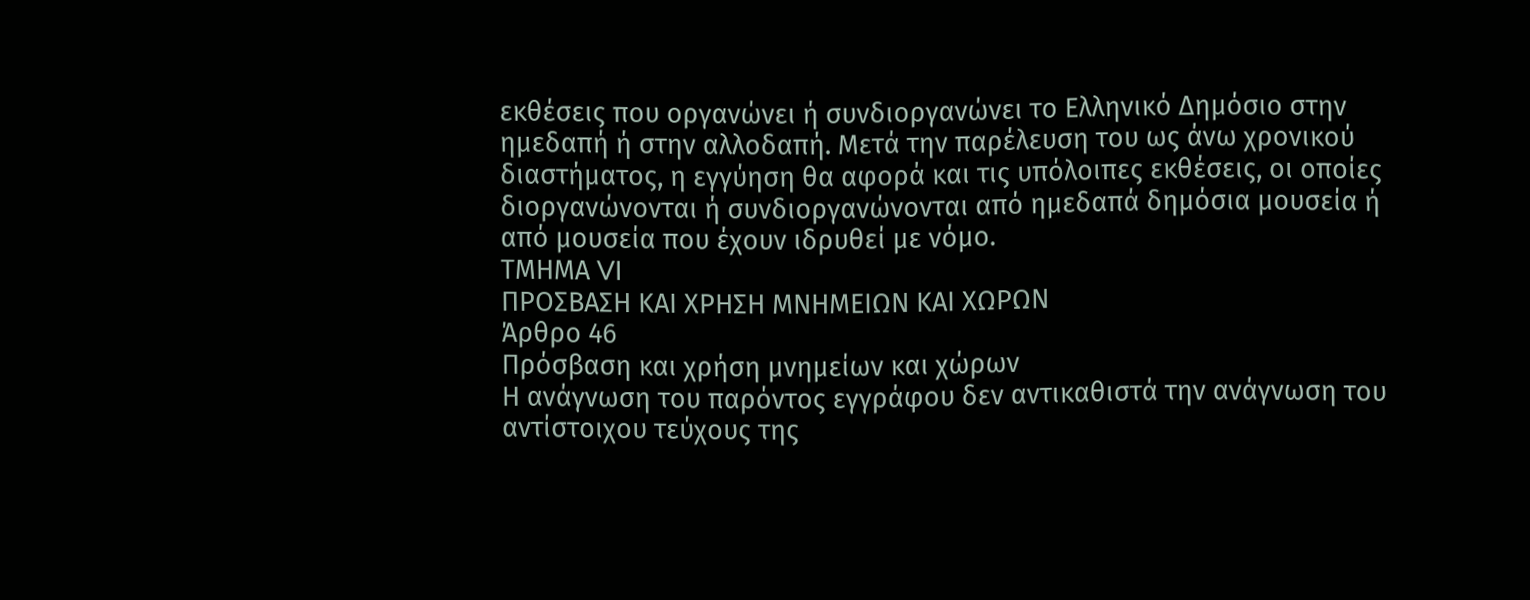εκθέσεις που οργανώνει ή συνδιοργανώνει το Ελληνικό Δημόσιο στην ημεδαπή ή στην αλλοδαπή. Μετά την παρέλευση του ως άνω χρονικού διαστήματος, η εγγύηση θα αφορά και τις υπόλοιπες εκθέσεις, οι οποίες διοργανώνονται ή συνδιοργανώνονται από ημεδαπά δημόσια μουσεία ή από μουσεία που έχουν ιδρυθεί με νόμο.
ΤΜΗΜΑ VI
ΠΡΟΣΒΑΣΗ ΚΑΙ ΧΡΗΣΗ ΜΝΗΜΕΙΩΝ ΚΑΙ ΧΩΡΩΝ
Άρθρο 46
Πρόσβαση και χρήση μνημείων και χώρων
Η ανάγνωση του παρόντος εγγράφου δεν αντικαθιστά την ανάγνωση του αντίστοιχου τεύχους της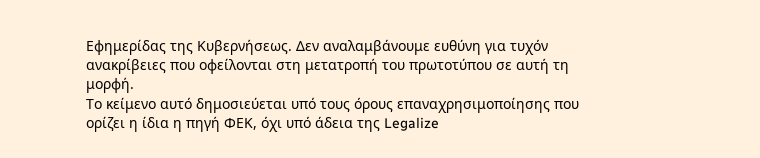Εφημερίδας της Κυβερνήσεως. Δεν αναλαμβάνουμε ευθύνη για τυχόν ανακρίβειες που οφείλονται στη μετατροπή του πρωτοτύπου σε αυτή τη μορφή.
Το κείμενο αυτό δημοσιεύεται υπό τους όρους επαναχρησιμοποίησης που ορίζει η ίδια η πηγή ΦΕΚ, όχι υπό άδεια της Legalize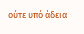ούτε υπό άδεια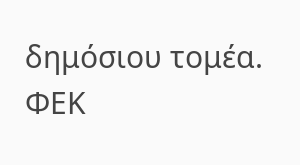δημόσιου τομέα.
ΦΕΚ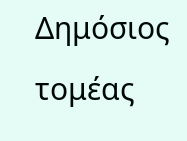Δημόσιος τομέας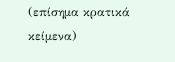(επίσημα κρατικά κείμενα)